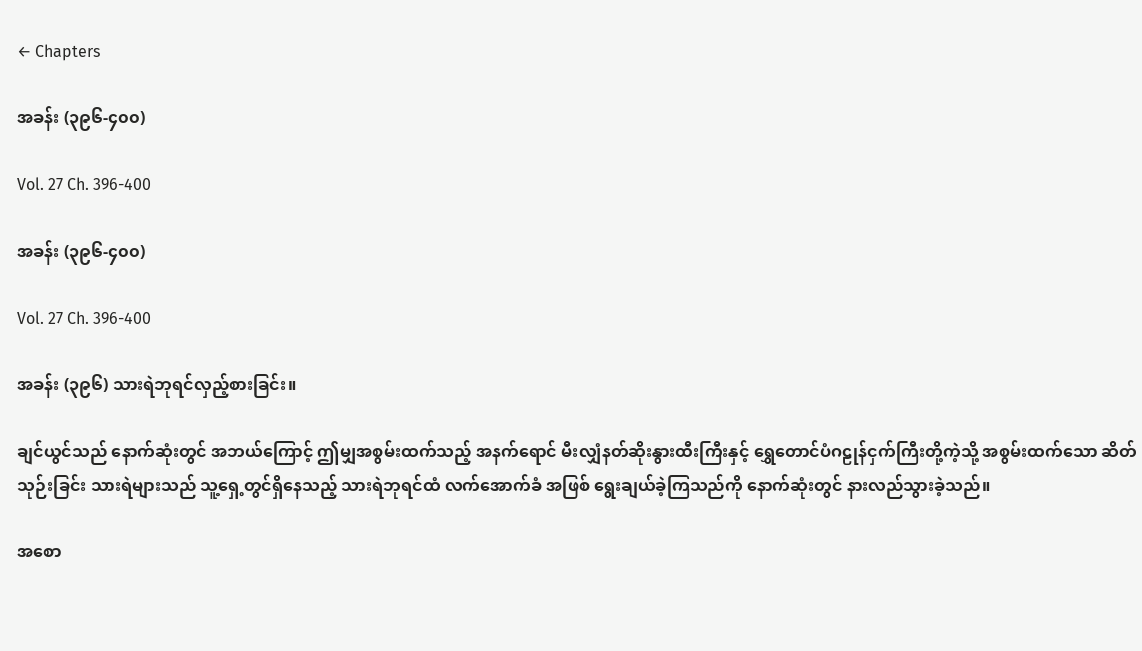← Chapters

အခန်း (၃၉၆-၄၀၀)

Vol. 27 Ch. 396-400

အခန်း (၃၉၆-၄၀၀)

Vol. 27 Ch. 396-400

အခန်း (၃၉၆) သားရဲဘုရင်လှည့်စားခြင်း။

ချင်ယွင်သည် နောက်ဆုံးတွင် အဘယ်ကြောင့် ဤမျှအစွမ်းထက်သည့် အနက်ရောင် မီးလျှံနတ်ဆိုးနွားထီးကြီးနှင့် ရွှေတောင်ပံဂဠုန်ငှက်ကြီးတို့ကဲ့သို့ အစွမ်းထက်သော ဆိတ်သုဉ်းခြင်း သားရဲများသည် သူ့ရှေ့တွင်ရှိနေသည့် သားရဲဘုရင်ထံ လက်အောက်ခံ အဖြစ် ရွေးချယ်ခဲ့ကြသည်ကို နောက်ဆုံးတွင် နားလည်သွားခဲ့သည်။

အစော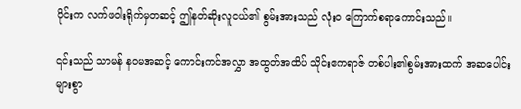ပိုင်းက လက်ဖဝါးရိုက်မှတဆင့် ဤနတ်ဆိုးလူငယ်၏ စွမ်းအားသည် လုံးဝ ကြောက်စရာကောင်းသည်။

၎င်းသည် သာမန် နဝမအဆင့် ကောင်းကင်အလွှာ အထွတ်အထိပ် သိုင်းဧကရာဇ် တစ်ပါး၏စွမ်းအားထက် အဆပေါင်းများစွာ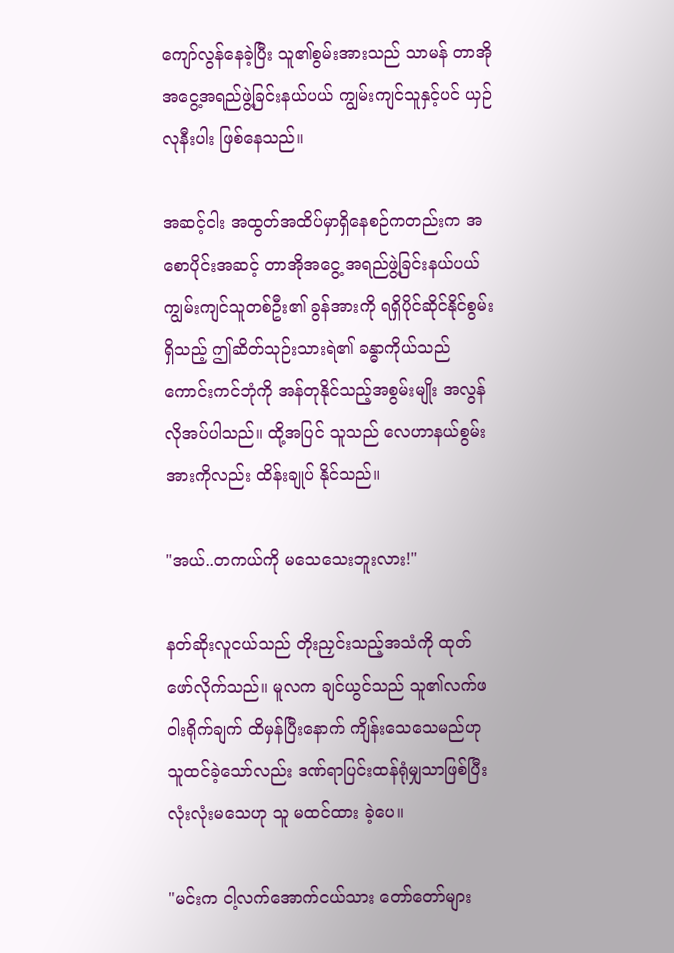ကျော်လွန်နေခဲ့ပြီး သူ၏စွမ်းအားသည် သာမန် တာအိုအငွေ့အရည်ဖွဲ့ခြင်းနယ်ပယ် ကျွမ်းကျင်သူနှင့်ပင် ယှဉ်လုနီးပါး ဖြစ်နေသည်။

အဆင့်ငါး အထွတ်အထိပ်မှာရှိနေစဉ်ကတည်းက အစောပိုင်းအဆင့် တာအိုအငွေ့ အရည်ဖွဲ့ခြင်းနယ်ပယ် ကျွမ်းကျင်သူတစ်ဦး၏ ခွန်အားကို ရရှိပိုင်ဆိုင်နိုင်စွမ်းရှိသည့် ဤဆိတ်သုဉ်းသားရဲ၏ ခန္ဓာကိုယ်သည် ကောင်းကင်ဘုံကို အန်တုနိုင်သည့်အစွမ်းမျိုး အလွန်လိုအပ်ပါသည်။ ထို့အပြင် သူသည် လေဟာနယ်စွမ်းအားကိုလည်း ထိန်းချုပ် နိုင်သည်။

"အယ်..တကယ်ကို မသေသေးဘူးလား!"

နတ်ဆိုးလူငယ်သည် တိုးညှင်းသည့်အသံကို ထုတ်ဖော်လိုက်သည်။ မူလက ချင်ယွင်သည် သူ၏လက်ဖဝါးရိုက်ချက် ထိမှန်ပြီးနောက် ကျိန်းသေသေမည်ဟု သူထင်ခဲ့သော်လည်း ဒဏ်ရာပြင်းထန်ရုံမျှသာဖြစ်ပြီး လုံးလုံးမသေဟု သူ မထင်ထား ခဲ့ပေ။

"မင်းက ငါ့လက်အောက်ငယ်သား တော်တော်များ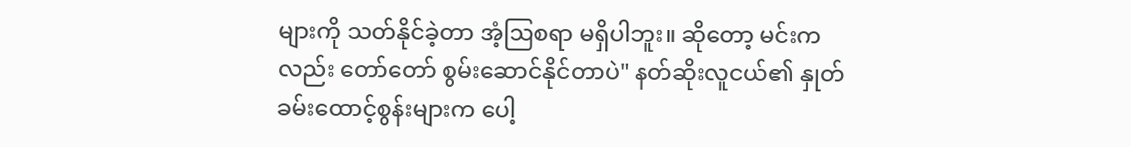များကို သတ်နိုင်ခဲ့တာ အံ့ဩစရာ မရှိပါဘူး။ ဆိုတော့ မင်းကလည်း တော်တော် စွမ်းဆောင်နိုင်တာပဲ" နတ်ဆိုးလူငယ်၏ နှုတ်ခမ်းထောင့်စွန်းများက ပေါ့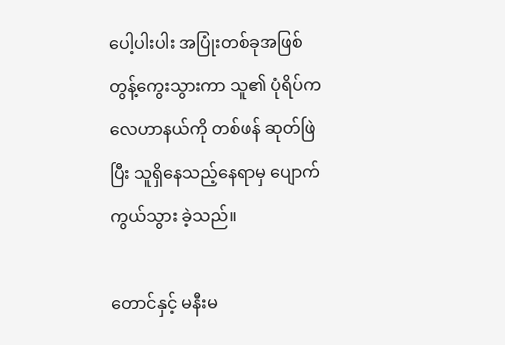ပေါ့ပါးပါး အပြုံးတစ်ခုအဖြစ် တွန့်ကွေးသွားကာ သူ၏ ပုံရိပ်က လေဟာနယ်ကို တစ်ဖန် ဆုတ်ဖြဲပြီး သူရှိနေသည့်နေရာမှ ပျောက်ကွယ်သွား ခဲ့သည်။

တောင်နှင့် မနီးမ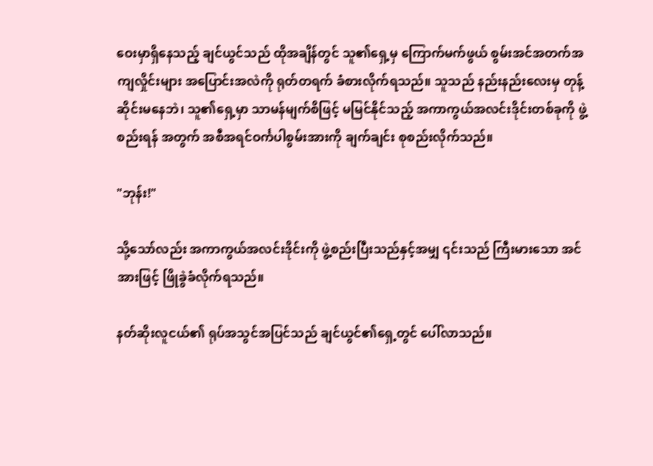ဝေးမှာရှိနေသည့် ချင်ယွင်သည် ထိုအချိန်တွင် သူ၏ရှေ့မှ ကြောက်မက်ဖွယ် စွမ်းအင်အတက်အကျလှိုင်းများ အပြောင်းအလဲကို ရုတ်တရက် ခံစားလိုက်ရသည်။ သူသည် နည်းနည်းလေးမှ တုန့်ဆိုင်းမနေဘဲ၊ သူ၏ရှေ့မှာ သာမန်မျက်စိဖြင့် မမြင်နိုင်သည့် အကာကွယ်အလင်းဒိုင်းတစ်ခုကို ဖွဲ့စည်းရန် အတွက် အစီအရင်ဝင်္ကပါစွမ်းအားကို ချက်ချင်း စုစည်းလိုက်သည်။

"ဘုန်း!"

သို့သော်လည်း အကာကွယ်အလင်းဒိုင်းကို ဖွဲ့စည်းပြီးသည်နှင့်အမျှ ၎င်းသည် ကြီးမားသော အင်အားဖြင့် ဖြိုခွဲခံလိုက်ရသည်။

နတ်ဆိုးလူငယ်၏ ရုပ်အသွင်အပြင်သည် ချင်ယွင်၏ရှေ့တွင် ပေါ်လာသည်။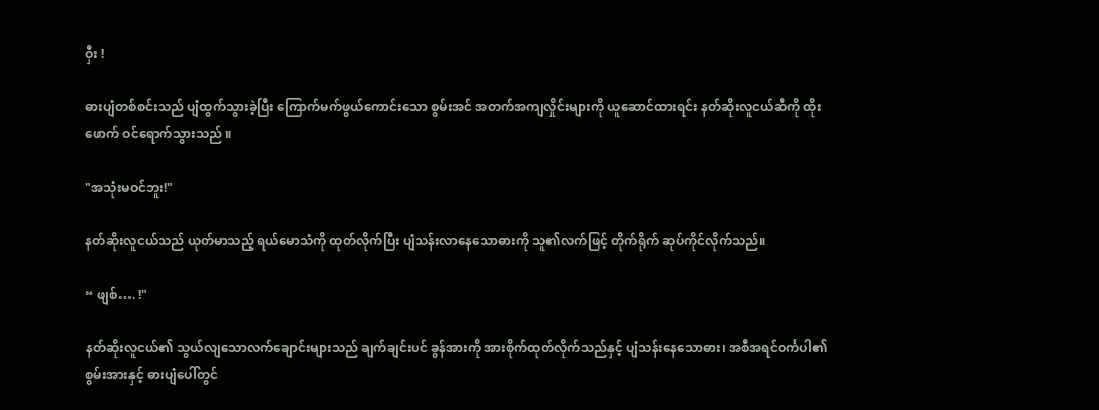ဝှီး !

ဓားပျံတစ်စင်းသည် ပျံထွက်သွားခဲ့ပြီး ကြောက်မက်ဖွယ်ကောင်းသော စွမ်းအင် အတက်အကျလှိုင်းများကို ယူဆောင်ထားရင်း နတ်ဆိုးလူငယ်ဆီကို ထိုးဖောက် ဝင်ရောက်သွားသည် ။

"အသုံးမဝင်ဘူး!"

နတ်ဆိုးလူငယ်သည် ယုတ်မာသည့် ရယ်မောသံကို ထုတ်လိုက်ပြီး ပျံသန်းလာနေသောဓားကို သူ၏လက်ဖြင့် တိုက်ရိုက် ဆုပ်ကိုင်လိုက်သည်။

“ ဖျစ်…. !"

နတ်ဆိုးလူငယ်၏ သွယ်လျသောလက်ချောင်းများသည် ချက်ချင်းပင် ခွန်အားကို အားစိုက်ထုတ်လိုက်သည်နှင့် ပျံသန်းနေသောဓား၊ အစီအရင်ဝင်္ကပါ၏စွမ်းအားနှင့် ဓားပျံပေါ်တွင်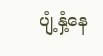ပျံ့နှံ့နေ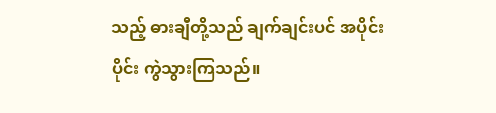သည့် ဓားချီတို့သည် ချက်ချင်းပင် အပိုင်းပိုင်း ကွဲသွားကြသည်။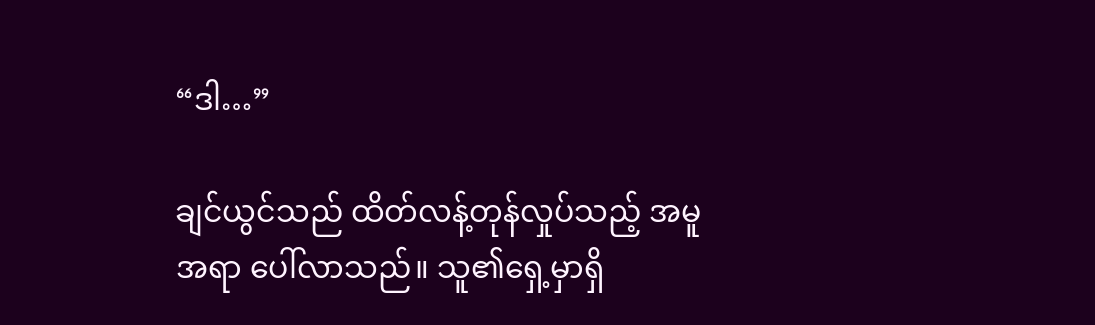“ဒါ…”

ချင်ယွင်သည် ထိတ်လန့်တုန်လှုပ်သည့် အမူအရာ ပေါ်လာသည်။ သူ၏ရှေ့မှာရှိ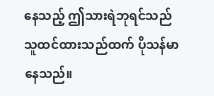နေသည့် ဤသားရဲဘုရင်သည် သူထင်ထားသည်ထက် ပိုသန်မာနေသည်။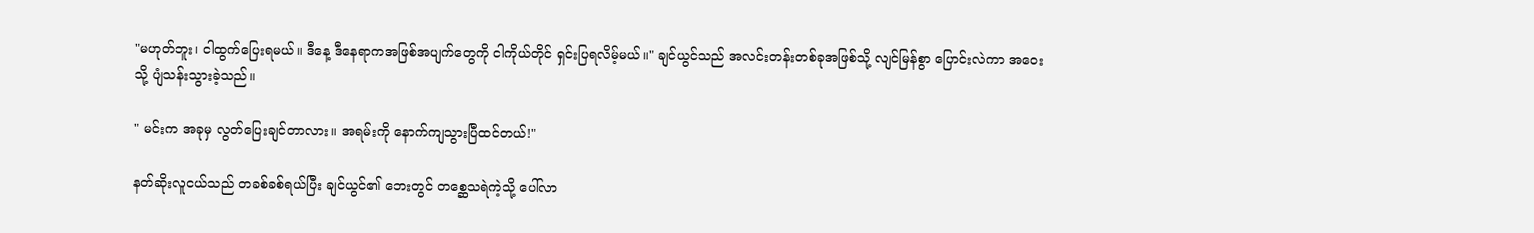"မဟုတ်ဘူး၊ ငါထွက်ပြေးရမယ်။ ဒီနေ့ ဒီနေရာကအဖြစ်အပျက်တွေကို ငါကိုယ်တိုင် ရှင်းပြရလိမ့်မယ်။" ချင်ယွင်သည် အလင်းတန်းတစ်ခုအဖြစ်သို့ လျင်မြန်စွာ ပြောင်းလဲကာ အဝေးသို့ ပျံသန်းသွားခဲ့သည်။

" မင်းက အခုမှ လွတ်ပြေးချင်တာလား။ အရမ်းကို နောက်ကျသွားပြီထင်တယ်!"

နတ်ဆိုးလူငယ်သည် တခစ်ခစ်ရယ်ပြီး ချင်ယွင်၏ ဘေးတွင် တစ္ဆေသရဲကဲ့သို့ ပေါ်လာ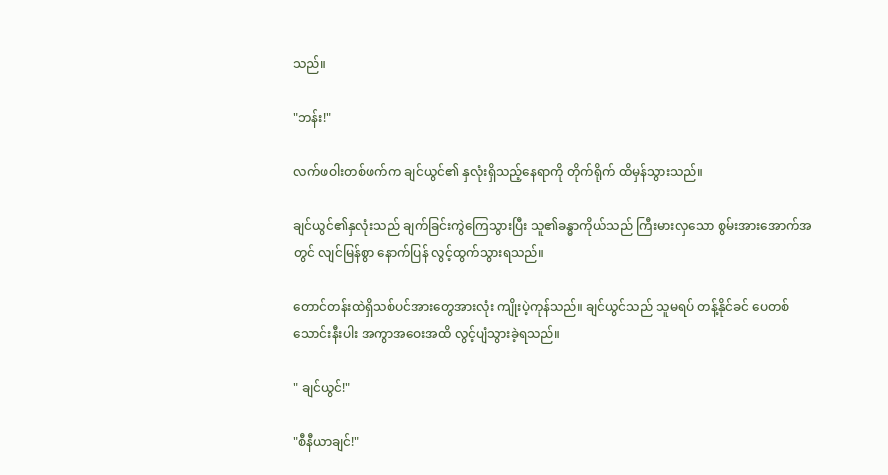သည်။

"ဘန်း!"

လက်ဖဝါးတစ်ဖက်က ချင်ယွင်၏ နှလုံးရှိသည့်နေရာကို တိုက်ရိုက် ထိမှန်သွားသည်။

ချင်ယွင်၏နှလုံးသည် ချက်ခြင်းကွဲကြေသွားပြီး သူ၏ခန္ဓာကိုယ်သည် ကြီးမားလှသော စွမ်းအားအောက်အတွင် လျင်မြန်စွာ နောက်ပြန် လွင့်ထွက်သွားရသည်။

တောင်တန်းထဲရှိသစ်ပင်အားတွေအားလုံး ကျိုးပဲ့ကုန်သည်။ ချင်ယွင်သည် သူမရပ် တန့်နိုင်ခင် ပေတစ်သောင်းနီးပါး အကွာအဝေးအထိ လွင့်ပျံသွားခဲ့ရသည်။

" ချင်ယွင်!"

"စီနီယာချင်!"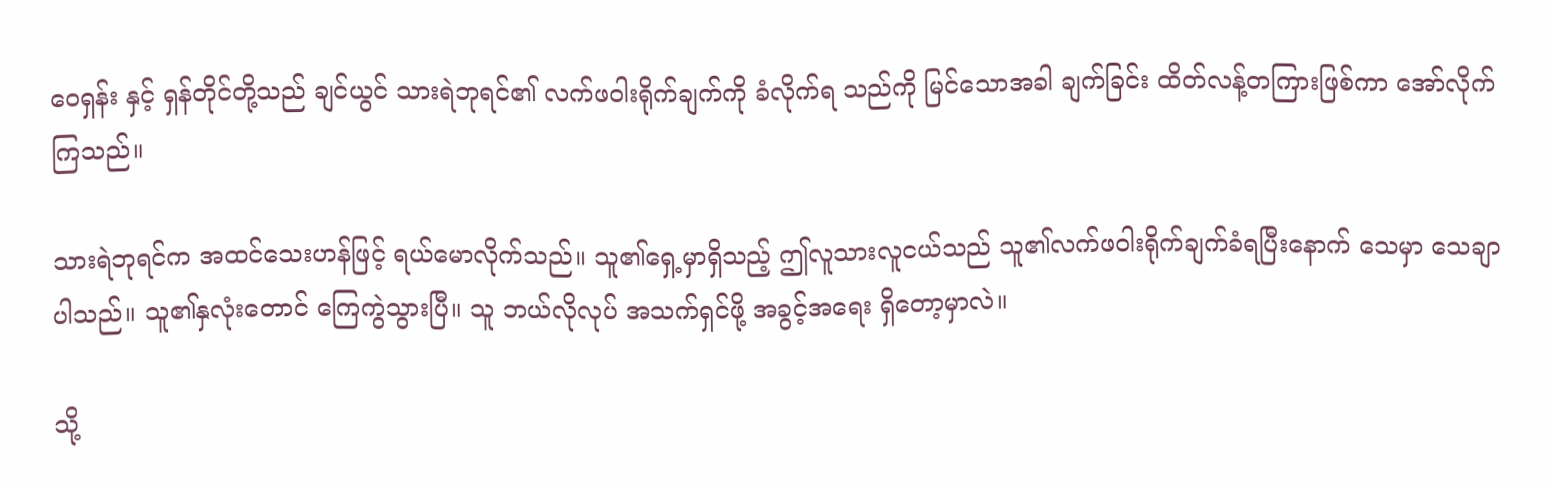ဝေရှန်း နှင့် ရှန်တိုင်တို့သည် ချင်ယွင် သားရဲဘုရင်၏ လက်ဖဝါးရိုက်ချက်ကို ခံလိုက်ရ သည်ကို မြင်သောအခါ ချက်ခြင်း ထိတ်လန့်တကြားဖြစ်ကာ အော်လိုက်ကြသည်။

သားရဲဘုရင်က အထင်သေးဟန်ဖြင့် ရယ်မောလိုက်သည်။ သူ၏ရှေ့မှာရှိသည့် ဤလူသားလူငယ်သည် သူ၏လက်ဖဝါးရိုက်ချက်ခံရပြီးနောက် သေမှာ သေချာပါသည်။ သူ၏နှလုံးတောင် ကြေကွဲသွားပြီ။ သူ ဘယ်လိုလုပ် အသက်ရှင်ဖို့ အခွင့်အရေး ရှိတော့မှာလဲ။

သို့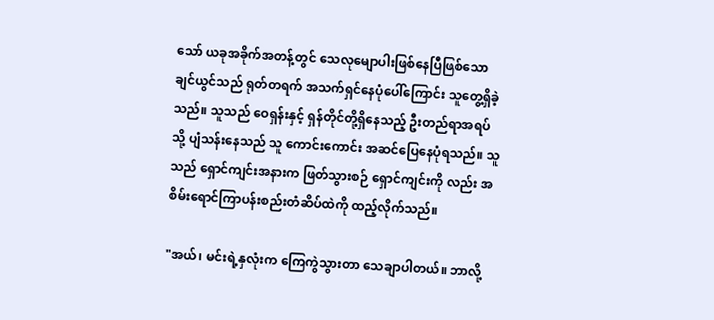သော် ယခုအခိုက်အတန့်တွင် သေလုမျောပါးဖြစ်နေပြီဖြစ်သော ချင်ယွင်သည် ရုတ်တရက် အသက်ရှင်နေပုံပေါ်ကြောင်း သူတွေ့ရှိခဲ့သည်။ သူသည် ဝေရှန်းနှင့် ရှန်တိုင်တို့ရှိနေသည့် ဦးတည်ရာအရပ်သို့ ပျံသန်းနေသည် သူ ကောင်းကောင်း အဆင်ပြေနေပုံရသည်။ သူသည် ရှောင်ကျင်းအနားက ဖြတ်သွားစဉ် ရှောင်ကျင်းကို လည်း အစိမ်းရောင်ကြာပန်းစည်းတံဆိပ်ထဲကို ထည့်လိုက်သည်။

"အယ်၊ မင်းရဲ့နှလုံးက ကြေကွဲသွားတာ သေချာပါတယ်။ ဘာလို့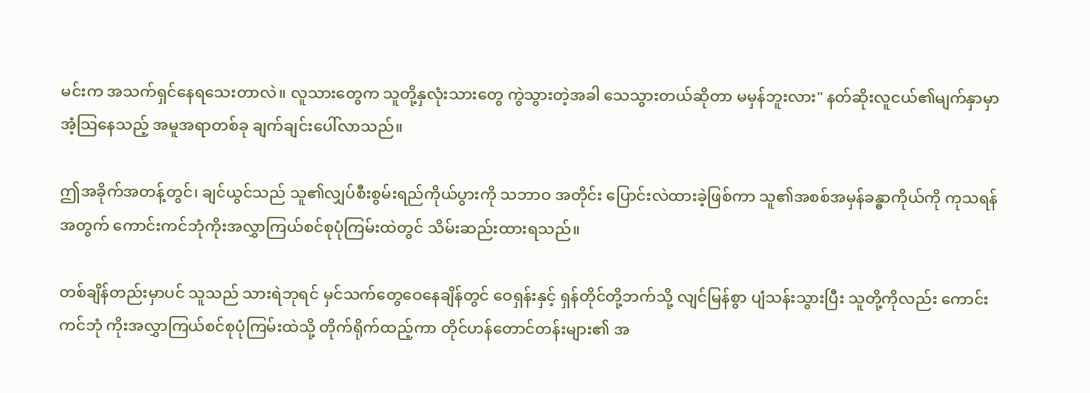မင်းက အသက်ရှင်နေရသေးတာလဲ။ လူသားတွေက သူတို့နှလုံးသားတွေ ကွဲသွားတဲ့အခါ သေသွားတယ်ဆိုတာ မမှန်ဘူးလား" နတ်ဆိုးလူငယ်၏မျက်နှာမှာ အံ့သြနေသည့် အမူအရာတစ်ခု ချက်ချင်းပေါ်လာသည်။

ဤအခိုက်အတန့်တွင်၊ ချင်ယွင်သည် သူ၏လျှပ်စီးစွမ်းရည်ကိုယ်ပွားကို သဘာဝ အတိုင်း ပြောင်းလဲထားခဲ့ဖြစ်ကာ သူ၏အစစ်အမှန်ခန္ဓာကိုယ်ကို ကုသရန်အတွက် ကောင်းကင်ဘုံကိုးအလွှာကြယ်စင်စုပုံကြမ်းထဲတွင် သိမ်းဆည်းထားရသည်။

တစ်ချိန်တည်းမှာပင် သူသည် သားရဲဘုရင် မှင်သက်တွေဝေနေချိန်တွင် ဝေရှန်းနှင့် ရှန်တိုင်တို့ဘက်သို့ လျင်မြန်စွာ ပျံသန်းသွားပြီး သူတို့ကိုလည်း ကောင်းကင်ဘုံ ကိုးအလွှာကြယ်စင်စုပုံကြမ်းထဲသို့ တိုက်ရိုက်ထည့်ကာ တိုင်ဟန်တောင်တန်းများ၏ အ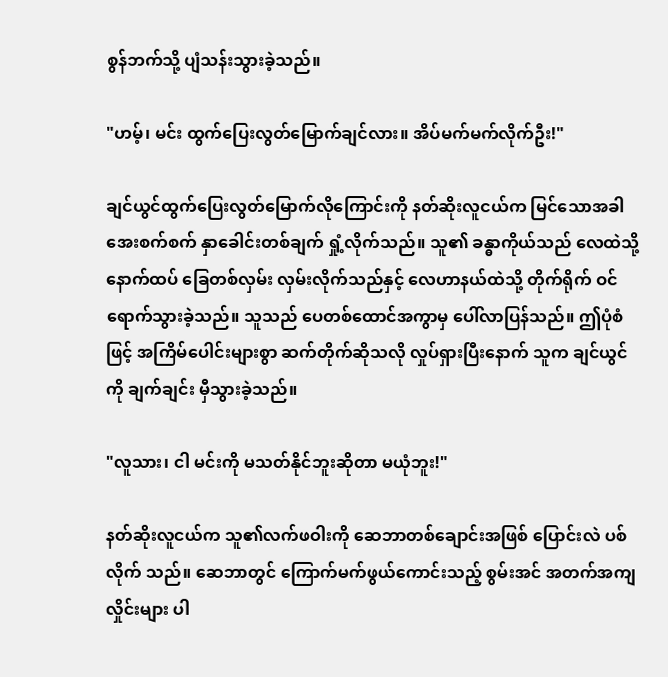စွန်ဘက်သို့ ပျံသန်းသွားခဲ့သည်။

"ဟမ့်၊ မင်း ထွက်ပြေးလွတ်မြောက်ချင်လား။ အိပ်မက်မက်လိုက်ဦး!"

ချင်ယွင်ထွက်ပြေးလွတ်မြောက်လိုကြောင်းကို နတ်ဆိုးလူငယ်က မြင်သောအခါ အေးစက်စက် နှာခေါင်းတစ်ချက် ရှုံ့လိုက်သည်။ သူ၏ ခန္ဓာကိုယ်သည် လေထဲသို့ နောက်ထပ် ခြေတစ်လှမ်း လှမ်းလိုက်သည်နှင့် လေဟာနယ်ထဲသို့ တိုက်ရိုက် ဝင်ရောက်သွားခဲ့သည်။ သူသည် ပေတစ်ထောင်အကွာမှ ပေါ်လာပြန်သည်။ ဤပုံစံဖြင့် အကြိမ်ပေါင်းများစွာ ဆက်တိုက်ဆိုသလို လှုပ်ရှားပြီးနောက် သူက ချင်ယွင်ကို ချက်ချင်း မှီသွားခဲ့သည်။

"လူသား၊ ငါ မင်းကို မသတ်နိုင်ဘူးဆိုတာ မယုံဘူး!"

နတ်ဆိုးလူငယ်က သူ၏လက်ဖဝါးကို ဆေဘာတစ်ချောင်းအဖြစ် ပြောင်းလဲ ပစ်လိုက် သည်။ ဆေဘာတွင် ကြောက်မက်ဖွယ်ကောင်းသည့် စွမ်းအင် အတက်အကျလှိုင်းများ ပါ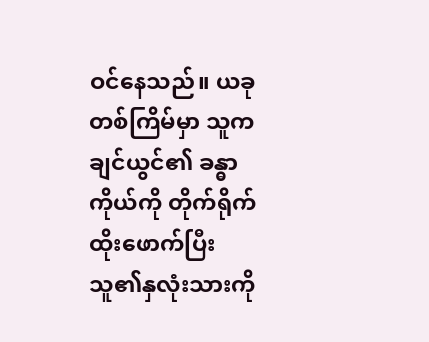ဝင်နေသည်။ ယခုတစ်ကြိမ်မှာ သူက ချင်ယွင်၏ ခန္ဓာကိုယ်ကို တိုက်ရိုက် ထိုးဖောက်ပြီး သူ၏နှလုံးသားကို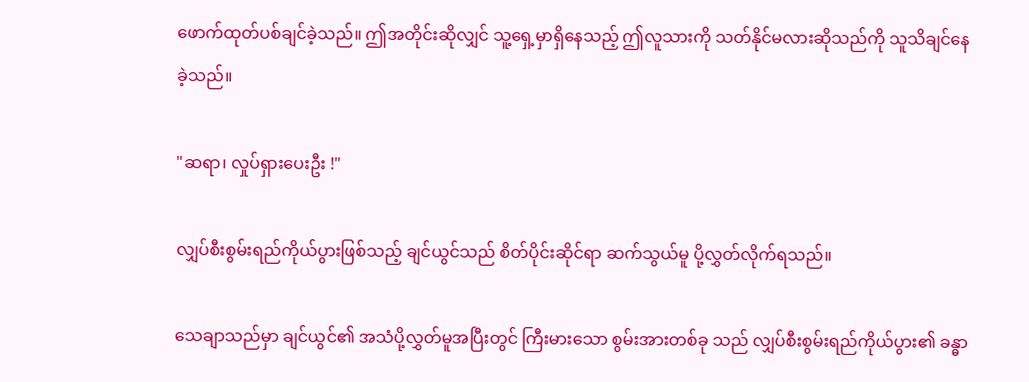ဖောက်ထုတ်ပစ်ချင်ခဲ့သည်။ ဤအတိုင်းဆိုလျှင် သူ့ရှေ့မှာရှိနေသည့် ဤလူသားကို သတ်နိုင်မလားဆိုသည်ကို သူသိချင်နေခဲ့သည်။

"ဆရာ၊ လှုပ်ရှားပေးဦး !"

လျှပ်စီးစွမ်းရည်ကိုယ်ပွားဖြစ်သည့် ချင်ယွင်သည် စိတ်ပိုင်းဆိုင်ရာ ဆက်သွယ်မူ ပို့လွှတ်လိုက်ရသည်။

သေချာသည်မှာ ချင်ယွင်၏ အသံပို့လွှတ်မူအပြီးတွင် ကြီးမားသော စွမ်းအားတစ်ခု သည် လျှပ်စီးစွမ်းရည်ကိုယ်ပွား၏ ခန္ဓာ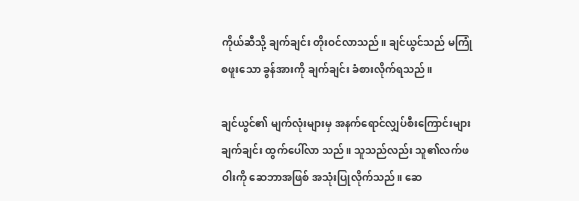ကိုယ်ဆီသို့ ချက်ချင်း တိုးဝင်လာသည်။ ချင်ယွင်သည် မကြုံစဖူးသော ခွန်အားကို ချက်ချင်း ခံစားလိုက်ရသည်။

ချင်ယွင်၏ မျက်လုံးများမှ အနက်ရောင်လျှပ်စီးကြောင်းများ ချက်ချင်း ထွက်ပေါ်လာ သည်။ သူသည်လည်း သူ၏လက်ဖဝါးကို ဆေဘာအဖြစ် အသုံးပြုလိုက်သည်။ ဆေ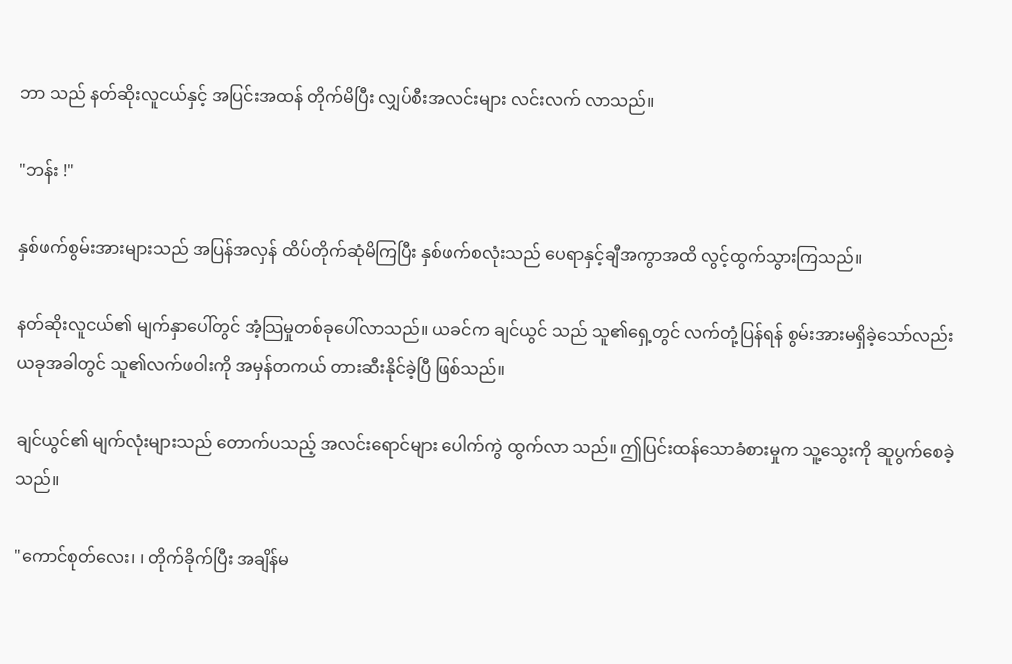ဘာ သည် နတ်ဆိုးလူငယ်နှင့် အပြင်းအထန် တိုက်မိပြီး လျှပ်စီးအလင်းများ လင်းလက် လာသည်။

"ဘန်း !"

နှစ်ဖက်စွမ်းအားများသည် အပြန်အလှန် ထိပ်တိုက်ဆုံမိကြပြီး နှစ်ဖက်စလုံးသည် ပေရာနှင့်ချီအကွာအထိ လွင့်ထွက်သွားကြသည်။

နတ်ဆိုးလူငယ်၏ မျက်နှာပေါ်တွင် အံ့သြမှုတစ်ခုပေါ်လာသည်။ ယခင်က ချင်ယွင် သည် သူ၏ရှေ့တွင် လက်တုံ့ပြန်ရန် စွမ်းအားမရှိခဲ့သော်လည်း ယခုအခါတွင် သူ၏လက်ဖဝါးကို အမှန်တကယ် တားဆီးနိုင်ခဲ့ပြီ ဖြစ်သည်။

ချင်ယွင်၏ မျက်လုံးများသည် တောက်ပသည့် အလင်းရောင်များ ပေါက်ကွဲ ထွက်လာ သည်။ ဤပြင်းထန်သောခံစားမှုက သူ့သွေးကို ဆူပွက်စေခဲ့သည်။

"ကောင်စုတ်လေး၊ ၊ တိုက်ခိုက်ပြီး အချိန်မ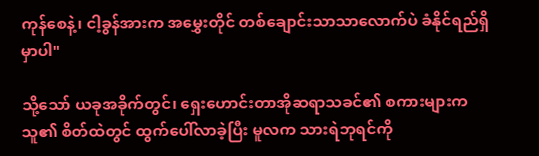ကုန်စေနဲ့၊ ငါ့ခွန်အားက အမွှေးတိုင် တစ်ချောင်းသာသာလောက်ပဲ ခံနိုင်ရည်ရှိမှာပါ"

သို့သော် ယခုအခိုက်တွင်၊ ရှေးဟောင်းတာအိုဆရာသခင်၏ စကားများက သူ၏ စိတ်ထဲတွင် ထွက်ပေါ်လာခဲ့ပြီး မူလက သားရဲဘုရင်ကို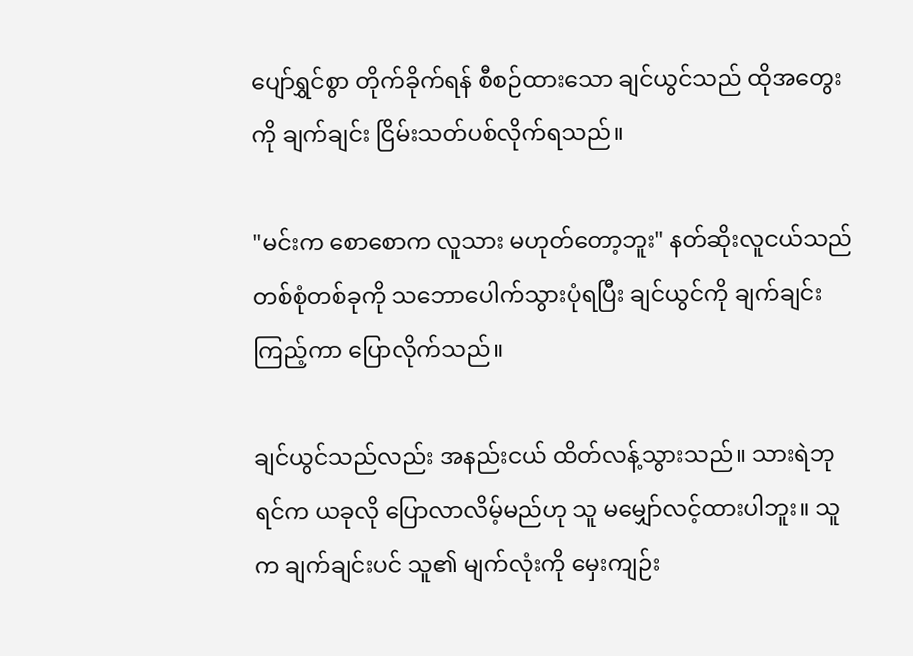ပျော်ရွှင်စွာ တိုက်ခိုက်ရန် စီစဉ်ထားသော ချင်ယွင်သည် ထိုအတွေးကို ချက်ချင်း ငြိမ်းသတ်ပစ်လိုက်ရသည်။

"မင်းက စောစောက လူသား မဟုတ်တော့ဘူး" နတ်ဆိုးလူငယ်သည် တစ်စုံတစ်ခုကို သဘောပေါက်သွားပုံရပြီး ချင်ယွင်ကို ချက်ချင်းကြည့်ကာ ပြောလိုက်သည်။

ချင်ယွင်သည်လည်း အနည်းငယ် ထိတ်လန့်သွားသည်။ သားရဲဘုရင်က ယခုလို ပြောလာလိမ့်မည်ဟု သူ မမျှော်လင့်ထားပါဘူး။ သူက ချက်ချင်းပင် သူ၏ မျက်လုံးကို မှေးကျဉ်း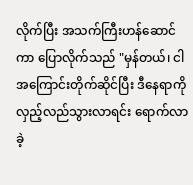လိုက်ပြီး အသက်ကြီးဟန်ဆောင်ကာ ပြောလိုက်သည် "မှန်တယ်၊ ငါ အကြောင်းတိုက်ဆိုင်ပြီး ဒီနေရာကို လှည့်လည်သွားလာရင်း ရောက်လာခဲ့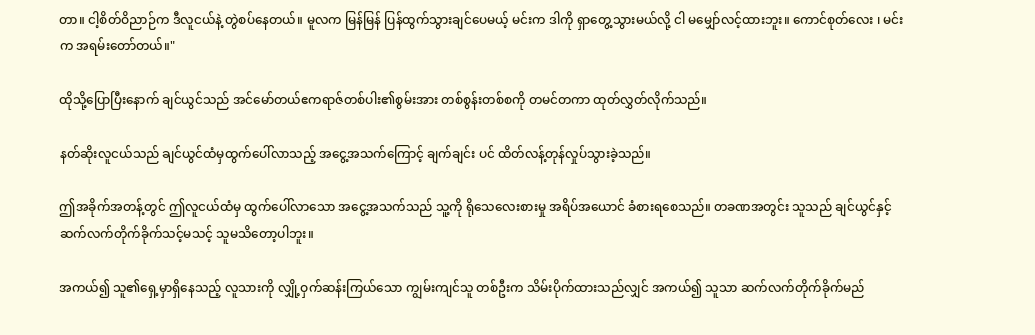တာ။ ငါ့စိတ်ဝိညာဉ်က ဒီလူငယ်နဲ့ တွဲစပ်နေတယ်။ မူလက မြန်မြန် ပြန်ထွက်သွားချင်ပေမယ့် မင်းက ဒါကို ရှာတွေ့သွားမယ်လို့ ငါ မမျှော်လင့်ထားဘူး။ ကောင်စုတ်လေး ၊ မင်းက အရမ်းတော်တယ်။"

ထိုသို့ပြောပြီးနောက် ချင်ယွင်သည် အင်မော်တယ်ဧကရာဇ်တစ်ပါး၏စွမ်းအား တစ်စွန်းတစ်စကို တမင်တကာ ထုတ်လွှတ်လိုက်သည်။

နတ်ဆိုးလူငယ်သည် ချင်ယွင်ထံမှထွက်ပေါ်လာသည့် အငွေ့အသက်ကြောင့် ချက်ချင်း ပင် ထိတ်လန့်တုန်လှုပ်သွားခဲ့သည်။

ဤအခိုက်အတန့်တွင် ဤလူငယ်ထံမှ ထွက်ပေါ်လာသော အငွေ့အသက်သည် သူ့ကို ရိုသေလေးစားမှု အရိပ်အယောင် ခံစားရစေသည်။ တခဏအတွင်း သူသည် ချင်ယွင်နှင့် ဆက်လက်တိုက်ခိုက်သင့်မသင့် သူမသိတော့ပါဘူး။

အကယ်၍ သူ၏ရှေ့မှာရှိနေသည့် လူသားကို လျှို့ဝှက်ဆန်းကြယ်သော ကျွမ်းကျင်သူ တစ်ဦးက သိမ်းပိုက်ထားသည်လျှင် အကယ်၍ သူသာ ဆက်လက်တိုက်ခိုက်မည်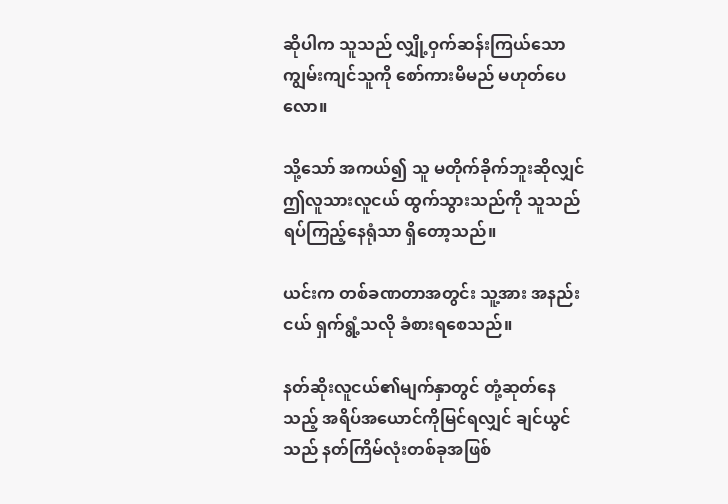ဆိုပါက သူသည် လျှို့ဝှက်ဆန်းကြယ်သော ကျွမ်းကျင်သူကို စော်ကားမိမည် မဟုတ်ပေလော။

သို့သော် အကယ်၍ သူ မတိုက်ခိုက်ဘူးဆိုလျှင် ဤလူသားလူငယ် ထွက်သွားသည်ကို သူသည် ရပ်ကြည့်နေရုံသာ ရှိတော့သည်။

ယင်းက တစ်ခဏတာအတွင်း သူ့အား အနည်းငယ် ရှက်ရွံ့သလို ခံစားရစေသည်။

နတ်ဆိုးလူငယ်၏မျက်နှာတွင် တုံ့ဆုတ်နေသည့် အရိပ်အယောင်ကိုမြင်ရလျှင် ချင်ယွင် သည် နတ်ကြိမ်လုံးတစ်ခုအဖြစ်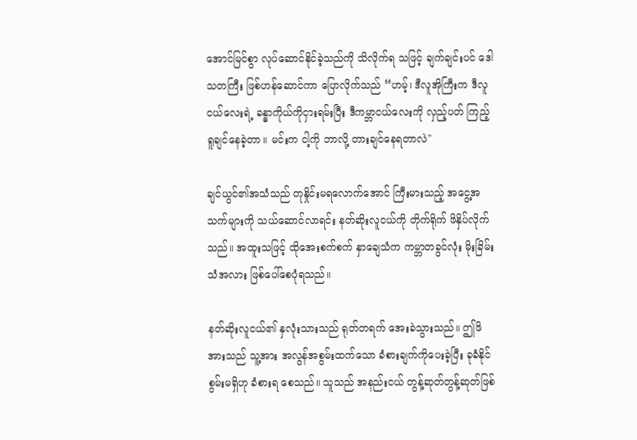အောင်မြင်စွာ လုပ်ဆောင်နိုင်ခဲ့သည်ကို သိလိုက်ရ သဖြင့် ချက်ချင်းပင် ဒေါသတကြီး ဖြစ်ဟန်ဆောင်ကာ ပြောလိုက်သည် “ဟမ့်၊ ဒီလူအိုကြီးက ဒီလူငယ်လေးရဲ့ ခန္ဓာကိုယ်ကိုငှားရမ်းပြီး ဒီကမ္ဘာငယ်လေးကို လှည့်ပတ် ကြည့်ရူချင်နေခဲ့တာ။ မင်းက ငါ့ကို ဘာလို့ တားချင်နေရတာလဲ"

ချင်ယွင်၏အသံသည် တုနှိုင်းမရလောက်အောင် ကြီးမားသည့် အငွေ့အသက်များကို သယ်ဆောင်လာရင်း နတ်ဆိုးလူငယ်ကို တိုက်ရိုက် ဖိနှိပ်လိုက်သည်။ အထူးသဖြင့် ထိုအေးစက်စက် နှာချေသံက ကမ္ဘာတခွင်လုံး မိုးခြိမ်းသံအလား ဖြစ်ပေါ်စေပုံရသည်။

နတ်ဆိုးလူငယ်၏ နှလုံးသားသည် ရုတ်တရက် အေးခဲသွားသည်။ ဤဖိအားသည် သူ့အား အလွန်အစွမ်းထက်သော ခံစားချက်ကိုပေးခဲ့ပြီး ခုခံနိုင်စွမ်းမရှိဟု ခံစားရ စေသည်။ သူသည် အနည်းငယ် တွန့်ဆုတ်တွန့်ဆုတ်ဖြစ်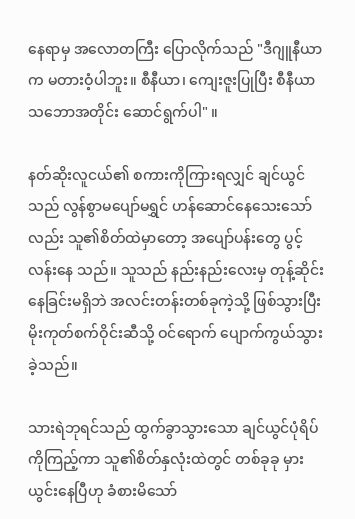နေရာမှ အလောတကြီး ပြောလိုက်သည် "ဒီဂျူနီယာက မတားဝံ့ပါဘူး။ စီနီယာ၊ ကျေးဇူးပြုပြီး စီနီယာ သဘောအတိုင်း ဆောင်ရွက်ပါ" ။

နတ်ဆိုးလူငယ်၏ စကားကိုကြားရလျှင် ချင်ယွင်သည် လွန်စွာမပျော်မရွှင် ဟန်ဆောင်နေသေးသော်လည်း သူ၏စိတ်ထဲမှာတော့ အပျော်ပန်းတွေ ပွင့်လန်းနေ သည်။ သူသည် နည်းနည်းလေးမှ တုန့်ဆိုင်းနေခြင်းမရှိဘဲ အလင်းတန်းတစ်ခုကဲ့သို့ ဖြစ်သွားပြီး မိုးကုတ်စက်ဝိုင်းဆီသို့ ဝင်ရောက် ပျောက်ကွယ်သွားခဲ့သည်။

သားရဲဘုရင်သည် ထွက်ခွာသွားသော ချင်ယွင်ပုံရိပ်ကိုကြည့်ကာ သူ၏စိတ်နှလုံးထဲတွင် တစ်ခုခု မှားယွင်းနေပြီဟု ခံစားမိသော်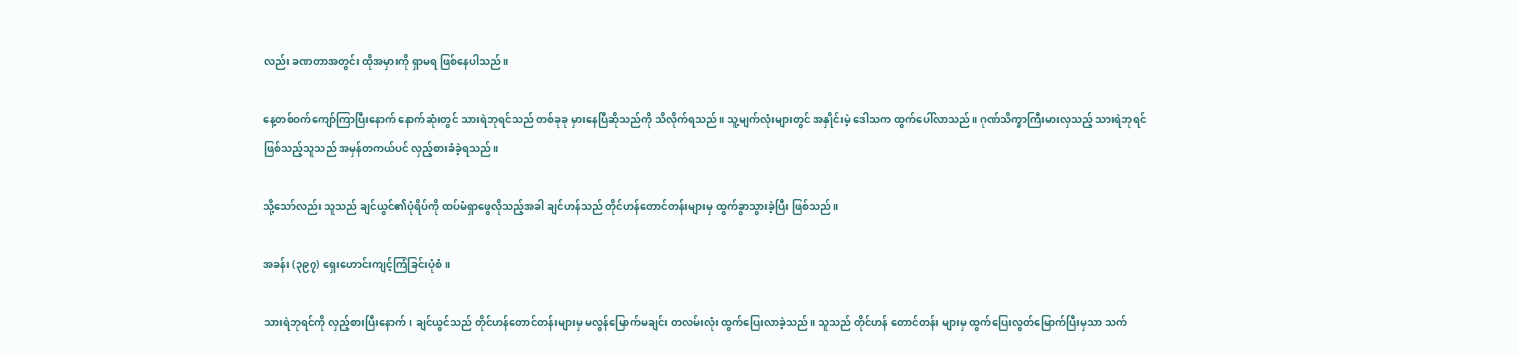လည်း ခဏတာအတွင်း ထိုအမှားကို ရှာမရ ဖြစ်နေပါသည်။

နေ့တစ်ဝက်ကျော်ကြာပြီးနောက် နောက်ဆုံးတွင် သားရဲဘုရင်သည် တစ်ခုခု မှားနေပြီဆိုသည်ကို သိလိုက်ရသည်။ သူ့မျက်လုံးများတွင် အနှိုင်းမဲ့ ဒေါသက ထွက်ပေါ်လာသည်။ ဂုဏ်သိက္ခာကြီးမားလှသည့် သားရဲဘုရင် ဖြစ်သည့်သူသည် အမှန်တကယ်ပင် လှည့်စားခံခဲ့ရသည်။

သို့သော်လည်း သူသည် ချင်ယွင်၏ပုံရိပ်ကို ထပ်မံရှာဖွေလိုသည့်အခါ ချင်ဟန်သည် တိုင်ဟန်တောင်တန်းများမှ ထွက်ခွာသွားခဲ့ပြီး ဖြစ်သည်။

အခန်း (၃၉၇) ရှေးဟောင်းကျင့်ကြံခြင်းပုံစံ။

သားရဲဘုရင်ကို လှည့်စားပြီးနောက်၊ ချင်ယွင်သည် တိုင်ဟန်တောင်တန်းများမှ မလွန်မြောက်မချင်း တလမ်းလုံး ထွက်ပြေးလာခဲ့သည်။ သူသည် တိုင်ဟန် တောင်တန်း များမှ ထွက်ပြေးလွတ်မြောက်ပြီးမှသာ သက်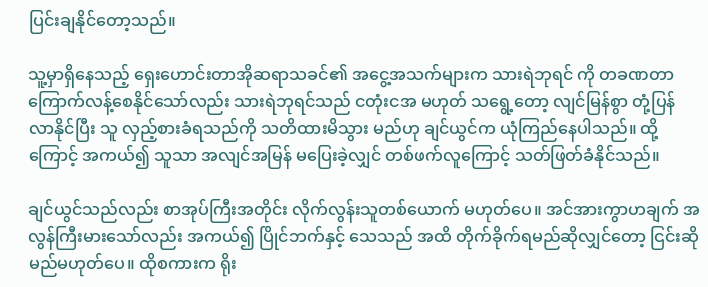ပြင်းချနိုင်တော့သည်။

သူ့မှာရှိနေသည့် ရှေးဟောင်းတာအိုဆရာသခင်၏ အငွေ့အသက်များက သားရဲဘုရင် ကို တခဏတာ ကြောက်လန့်စေနိုင်သော်လည်း သားရဲဘုရင်သည် ငတုံးငအ မဟုတ် သရွေ့တော့ လျင်မြန်စွာ တုံ့ပြန်လာနိုင်ပြီး သူ လှည့်စားခံရသည်ကို သတိထားမိသွား မည်ဟု ချင်ယွင်က ယုံကြည်နေပါသည်။ ထို့ကြောင့် အကယ်၍ သူသာ အလျင်အမြန် မပြေးခဲ့လျှင် တစ်ဖက်လူကြောင့် သတ်ဖြတ်ခံနိုင်သည်။

ချင်ယွင်သည်လည်း စာအုပ်ကြီးအတိုင်း လိုက်လွန်းသူတစ်ယောက် မဟုတ်ပေ။ အင်အားကွာဟချက် အလွန်ကြီးမားသော်လည်း အကယ်၍ ပြိုင်ဘက်နှင့် သေသည် အထိ တိုက်ခိုက်ရမည်ဆိုလျှင်တော့ ငြင်းဆိုမည်မဟုတ်ပေ။ ထိုစကားက ရိုး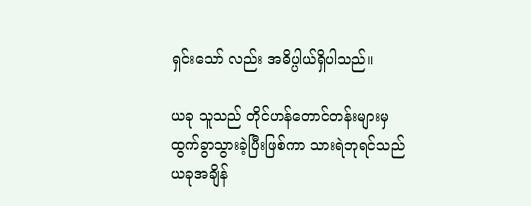ရှင်းသော် လည်း အဓိပ္ပါယ်ရှိပါသည်။

ယခု သူသည် တိုင်ဟန်တောင်တန်းများမှ ထွက်ခွာသွားခဲ့ပြီးဖြစ်ကာ သားရဲဘုရင်သည် ယခုအချိန်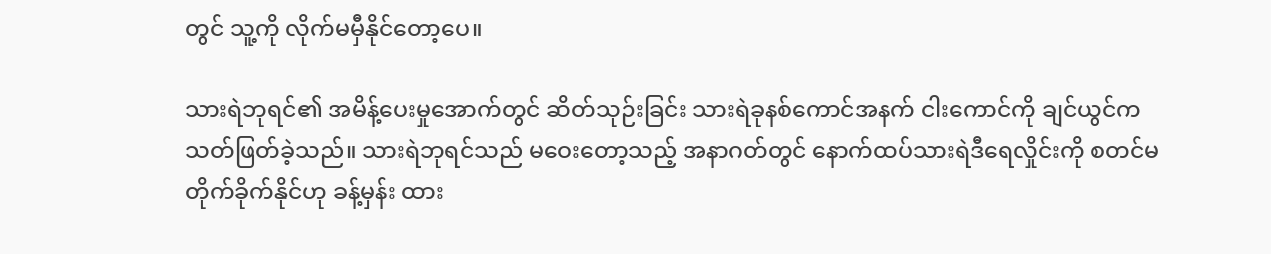တွင် သူ့ကို လိုက်မမှီနိုင်တော့ပေ။

သားရဲဘုရင်၏ အမိန့်ပေးမှုအောက်တွင် ဆိတ်သုဉ်းခြင်း သားရဲခုနစ်ကောင်အနက် ငါးကောင်ကို ချင်ယွင်က သတ်ဖြတ်ခဲ့သည်။ သားရဲဘုရင်သည် မဝေးတော့သည့် အနာဂတ်တွင် နောက်ထပ်သားရဲဒီရေလှိုင်းကို စတင်မတိုက်ခိုက်နိုင်ဟု ခန့်မှန်း ထား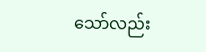သော်လည်း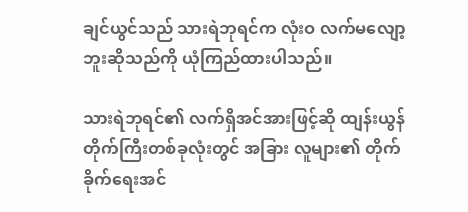ချင်ယွင်သည် သားရဲဘုရင်က လုံးဝ လက်မလျော့ဘူးဆိုသည်ကို ယုံကြည်ထားပါသည်။

သားရဲဘုရင်၏ လက်ရှိအင်အားဖြင့်ဆို ထျန်းယွန်တိုက်ကြီးတစ်ခုလုံးတွင် အခြား လူများ၏ တိုက်ခိုက်ရေးအင်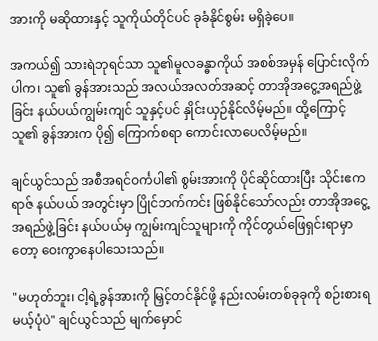အားကို မဆိုထားနှင့် သူကိုယ်တိုင်ပင် ခုခံနိုင်စွမ်း မရှိခဲ့ပေ။

အကယ်၍ သားရဲဘုရင်သာ သူ၏မူလခန္ဓာကိုယ် အစစ်အမှန် ပြောင်းလိုက်ပါက၊ သူ၏ ခွန်အားသည် အလယ်အလတ်အဆင့် တာအိုအငွေ့အရည်ဖွဲ့ခြင်း နယ်ပယ်ကျွမ်းကျင် သူနှင့်ပင် နှိုင်းယှဉ်နိုင်လိမ့်မည်။ ထို့ကြောင့် သူ၏ ခွန်အားက ပို၍ ကြောက်စရာ ကောင်းလာပေလိမ့်မည်။

ချင်ယွင်သည် အစီအရင်ဝင်္ကပါ၏ စွမ်းအားကို ပိုင်ဆိုင်ထားပြီး သိုင်းဧကရာဇ် နယ်ပယ် အတွင်းမှာ ပြိုင်ဘက်ကင်း ဖြစ်နိုင်သော်လည်း တာအိုအငွေ့အရည်ဖွဲ့ခြင်း နယ်ပယ်မှ ကျွမ်းကျင်သူများကို ကိုင်တွယ်ဖြေရှင်းရာမှာတော့ ဝေးကွာနေပါသေးသည်။

"မဟုတ်ဘူး၊ ငါ့ရဲ့ခွန်အားကို မြှင့်တင်နိုင်ဖို့ နည်းလမ်းတစ်ခုခုကို စဉ်းစားရမယ့်ပုံပဲ" ချင်ယွင်သည် မျက်မှောင်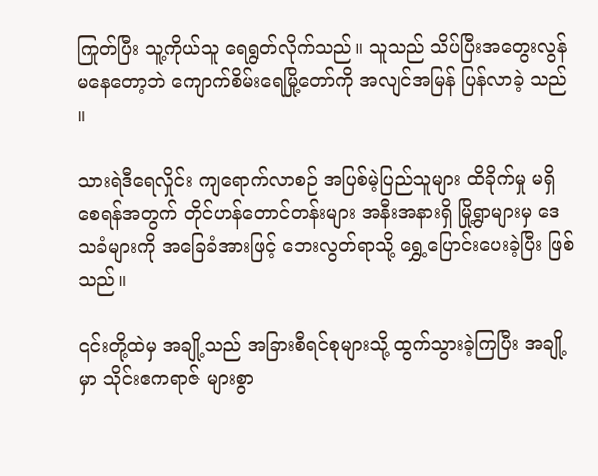ကြုတ်ပြီး သူ့ကိုယ်သူ ရေရွတ်လိုက်သည်။ သူသည် သိပ်ပြီးအတွေးလွန်မနေတော့ဘဲ ကျောက်စိမ်းရေမြို့တော်ကို အလျင်အမြန် ပြန်လာခဲ့ သည်။

သားရဲဒီရေလှိုင်း ကျရောက်လာစဉ် အပြစ်မဲ့ပြည်သူများ ထိခိုက်မှု မရှိစေရန်အတွက် တိုင်ဟန်တောင်တန်းများ အနီးအနားရှိ မြို့ရွာများမှ ဒေသခံများကို အခြေခံအားဖြင့် ဘေးလွတ်ရာသို့ ရွှေ့ပြောင်းပေးခဲ့ပြီး ဖြစ်သည်။

၎င်းတို့ထဲမှ အချို့သည် အခြားစီရင်စုများသို့ ထွက်သွားခဲ့ကြပြီး အချို့မှာ သိုင်းဧကရာဇ် များစွာ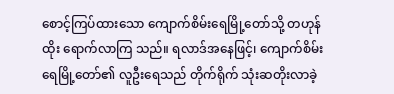စောင့်ကြပ်ထားသော ကျောက်စိမ်းရေမြို့တော်သို့ တဟုန်ထိုး ရောက်လာကြ သည်။ ရလာဒ်အနေဖြင့်၊ ကျောက်စိမ်းရေမြို့တော်၏ လူဦးရေသည် တိုက်ရိုက် သုံးဆတိုးလာခဲ့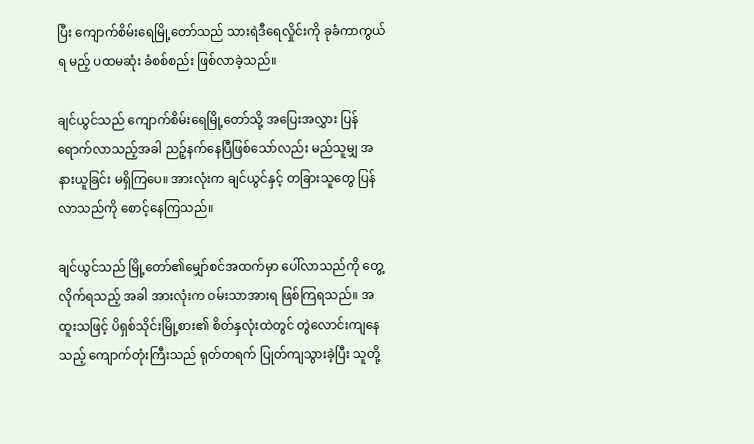ပြီး ကျောက်စိမ်းရေမြို့တော်သည် သားရဲဒီရေလှိုင်းကို ခုခံကာကွယ်ရ မည့် ပထမဆုံး ခံစစ်စည်း ဖြစ်လာခဲ့သည်။

ချင်ယွင်သည် ကျောက်စိမ်းရေမြို့တော်သို့ အပြေးအလွှား ပြန်ရောက်လာသည့်အခါ ညဉ့်နက်နေပြီဖြစ်သော်လည်း မည်သူမျှ အနားယူခြင်း မရှိကြပေ။ အားလုံးက ချင်ယွင်နှင့် တခြားသူတွေ ပြန်လာသည်ကို စောင့်နေကြသည်။

ချင်ယွင်သည် မြို့တော်၏မျှော်စင်အထက်မှာ ပေါ်လာသည်ကို တွေ့လိုက်ရသည့် အခါ အားလုံးက ဝမ်းသာအားရ ဖြစ်ကြရသည်။ အထူးသဖြင့် ပိရှစ်သိုင်းမြို့စား၏ စိတ်နှလုံးထဲတွင် တွဲလောင်းကျနေသည့် ကျောက်တုံးကြီးသည် ရုတ်တရက် ပြုတ်ကျသွားခဲ့ပြီး သူတို့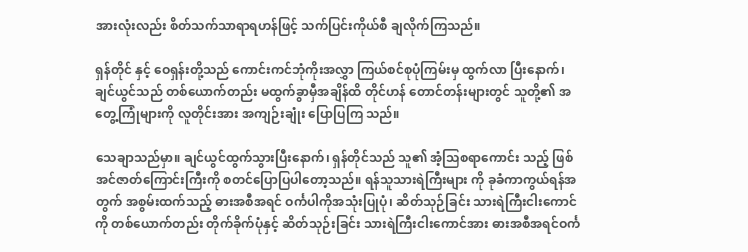အားလုံးလည်း စိတ်သက်သာရာရဟန်ဖြင့် သက်ပြင်းကိုယ်စီ ချလိုက်ကြသည်။

ရှန်တိုင် နှင့် ဝေရှန်းတို့သည် ကောင်းကင်ဘုံကိုးအလွှာ ကြယ်စင်စုပုံကြမ်းမှ ထွက်လာ ပြီးနောက်၊ ချင်ယွင်သည် တစ်ယောက်တည်း မထွက်ခွာမှီအချိန်ထိ တိုင်ဟန် တောင်တန်းများတွင် သူတို့၏ အတွေ့ကြုံများကို လူတိုင်းအား အကျဉ်းချုံး ပြောပြကြ သည်။

သေချာသည်မှာ။ ချင်ယွင်ထွက်သွားပြီးနောက်၊ ရှန်တိုင်သည် သူ၏ အံ့သြစရာကောင်း သည့် ဖြစ်အင်ဇာတ်ကြောင်းကြီးကို စတင်ပြောပြပါတော့သည်။ ရန်သူသားရဲကြီးများ ကို ခုခံကာကွယ်ရန်အတွက် အစွမ်းထက်သည့် ဓားအစီအရင် ဝင်္ကပါကိုအသုံးပြုပုံ၊ ဆိတ်သုဉ်ခြင်း သားရဲကြီးငါးကောင်ကို တစ်ယောက်တည်း တိုက်ခိုက်ပုံနှင့် ဆိတ်သုဉ်းခြင်း သားရဲကြီးငါးကောင်အား ဓားအစီအရင်ဝင်္က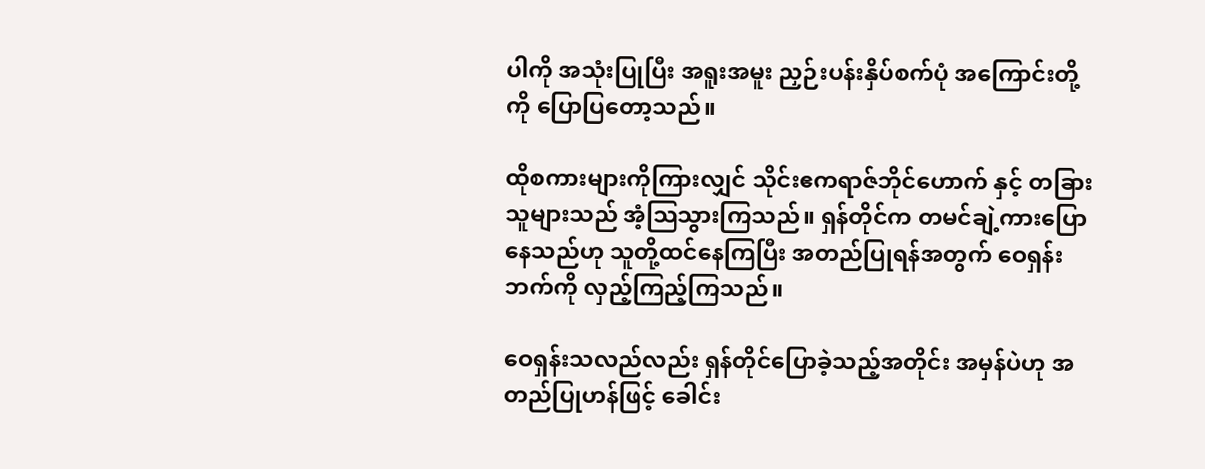ပါကို အသုံးပြုပြီး အရူးအမူး ညှဉ်းပန်းနှိပ်စက်ပုံ အကြောင်းတို့ကို ပြောပြတော့သည်။

ထိုစကားများကိုကြားလျှင် သိုင်းဧကရာဇ်ဘိုင်ဟောက် နှင့် တခြားသူများသည် အံ့သြသွားကြသည်။ ရှန်တိုင်က တမင်ချဲ့ကားပြောနေသည်ဟု သူတို့ထင်နေကြပြီး အတည်ပြုရန်အတွက် ဝေရှန်းဘက်ကို လှည့်ကြည့်ကြသည်။

ဝေရှန်းသလည်လည်း ရှန်တိုင်ပြောခဲ့သည့်အတိုင်း အမှန်ပဲဟု အတည်ပြုဟန်ဖြင့် ခေါင်း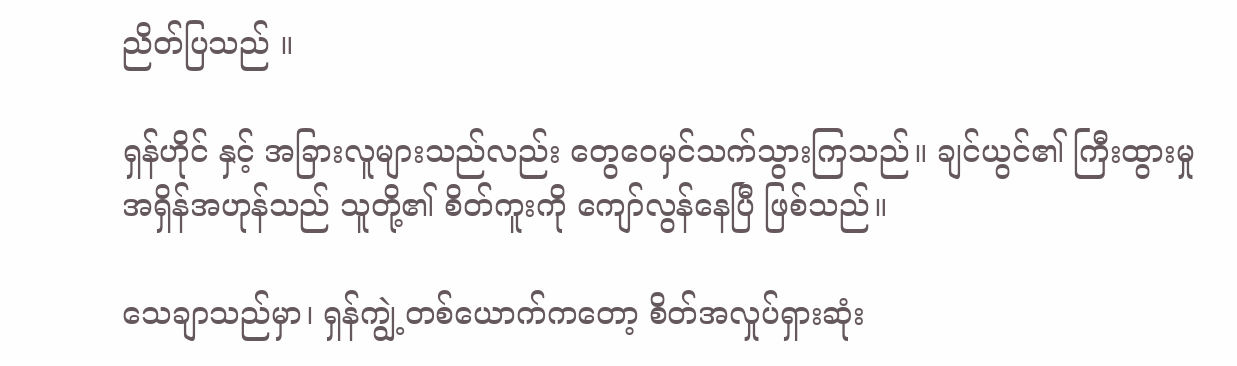ညိတ်ပြသည် ။

ရှန်ဟိုင် နှင့် အခြားလူများသည်လည်း တွေဝေမှင်သက်သွားကြသည်။ ချင်ယွင်၏ ကြီးထွားမှု အရှိန်အဟုန်သည် သူတို့၏ စိတ်ကူးကို ကျော်လွန်နေပြီ ဖြစ်သည်။

သေချာသည်မှာ၊ ရှန်ကျွဲ့တစ်ယောက်ကတော့ စိတ်အလှုပ်ရှားဆုံး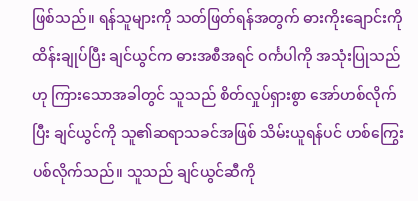ဖြစ်သည်။ ရန်သူများကို သတ်ဖြတ်ရန်အတွက် ဓားကိုးချောင်းကို ထိန်းချုပ်ပြီး ချင်ယွင်က ဓားအစီအရင် ဝင်္ကပါကို အသုံးပြုသည်ဟု ကြားသောအခါတွင် သူသည် စိတ်လှုပ်ရှားစွာ အော်ဟစ်လိုက်ပြီး ချင်ယွင်ကို သူ၏ဆရာသခင်အဖြစ် သိမ်းယူရန်ပင် ဟစ်ကြွေး ပစ်လိုက်သည်။ သူသည် ချင်ယွင်ဆီကို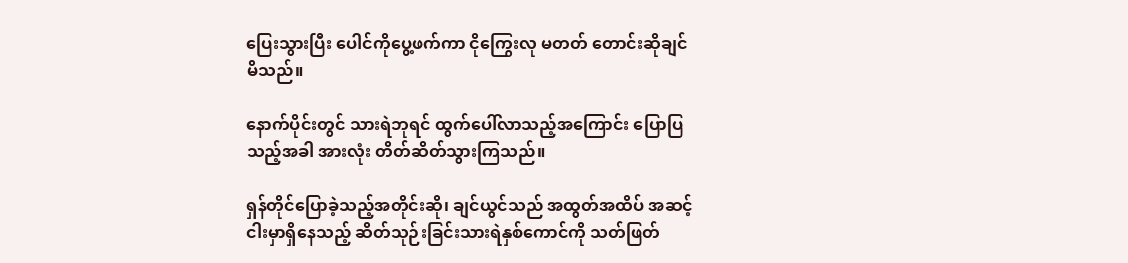ပြေးသွားပြီး ပေါင်ကိုပွေ့ဖက်ကာ ငိုကြွေးလု မတတ် တောင်းဆိုချင်မိသည်။

နောက်ပိုင်းတွင် သားရဲဘုရင် ထွက်ပေါ်လာသည့်အကြောင်း ပြောပြသည့်အခါ အားလုံး တိတ်ဆိတ်သွားကြသည်။

ရှန်တိုင်ပြောခဲ့သည့်အတိုင်းဆို၊ ချင်ယွင်သည် အထွတ်အထိပ် အဆင့်ငါးမှာရှိနေသည့် ဆိတ်သုဉ်းခြင်းသားရဲနှစ်ကောင်ကို သတ်ဖြတ်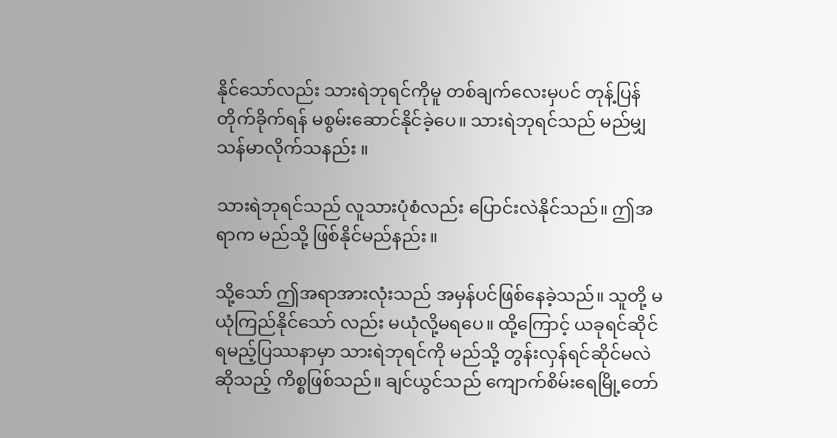နိုင်သော်လည်း သားရဲဘုရင်ကိုမူ တစ်ချက်လေးမှပင် တုန့်ပြန်တိုက်ခိုက်ရန် မစွမ်းဆောင်နိုင်ခဲ့ပေ။ သားရဲဘုရင်သည် မည်မျှသန်မာလိုက်သနည်း ။

သားရဲဘုရင်သည် လူသားပုံစံလည်း ပြောင်းလဲနိုင်သည်။ ဤအရာက မည်သို့ ဖြစ်နိုင်မည်နည်း။

သို့သော် ဤအရာအားလုံးသည် အမှန်ပင်ဖြစ်နေခဲ့သည်။ သူတို့ မယုံကြည်နိုင်သော် လည်း မယုံလို့မရပေ။ ထို့ကြောင့် ယခုရင်ဆိုင်ရမည့်ပြဿနာမှာ သားရဲဘုရင်ကို မည်သို့ တွန်းလှန်ရင်ဆိုင်မလဲဆိုသည့် ကိစ္စဖြစ်သည်။ ချင်ယွင်သည် ကျောက်စိမ်းရေမြို့တော်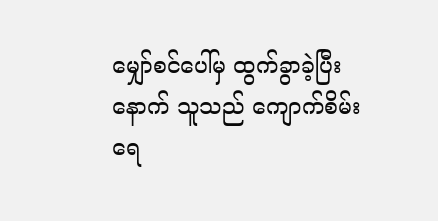မျှော်စင်ပေါ်မှ ထွက်ခွာခဲ့ပြီးနောက် သူသည် ကျောက်စိမ်းရေ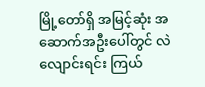မြို့တော်ရှိ အမြင့်ဆုံး အဆောက်အဦးပေါ်တွင် လဲလျောင်းရင်း ကြယ်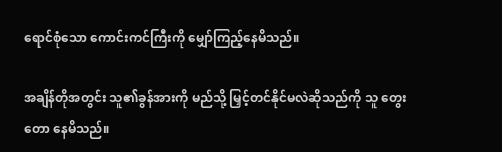ရောင်စုံသော ကောင်းကင်ကြီးကို မျှော်ကြည့်နေမိသည်။

အချိန်တိုအတွင်း သူ၏ခွန်အားကို မည်သို့ မြှင့်တင်နိုင်မလဲဆိုသည်ကို သူ တွေးတော နေမိသည်။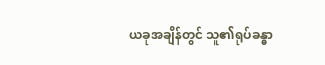ယခုအချိန်တွင် သူ၏ရုပ်ခန္ဓာ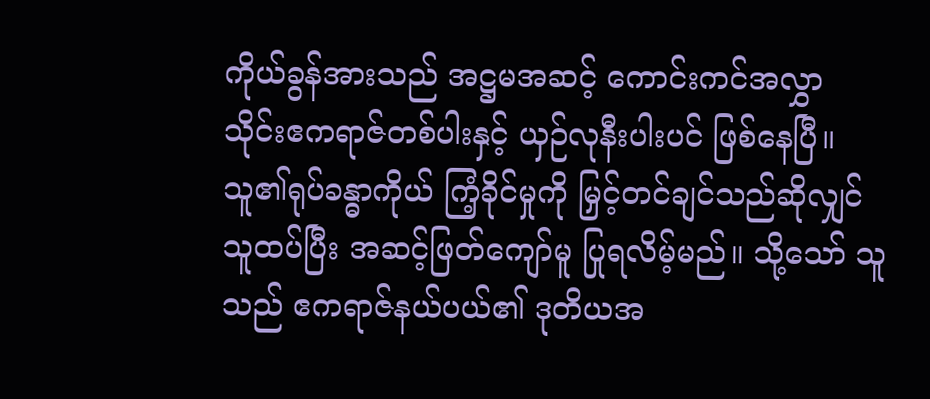ကိုယ်ခွန်အားသည် အဋ္ဌမအဆင့် ကောင်းကင်အလွှာ သိုင်းဧကရာဇ်တစ်ပါးနှင့် ယှဉ်လုနီးပါးပင် ဖြစ်နေပြီ။ သူ၏ရုပ်ခန္ဓာကိုယ် ကြံ့ခိုင်မှုကို မြှင့်တင်ချင်သည်ဆိုလျှင် သူထပ်ပြီး အဆင့်ဖြတ်ကျော်မူ ပြုရလိမ့်မည်။ သို့သော် သူသည် ဧကရာဇ်နယ်ပယ်၏ ဒုတိယအ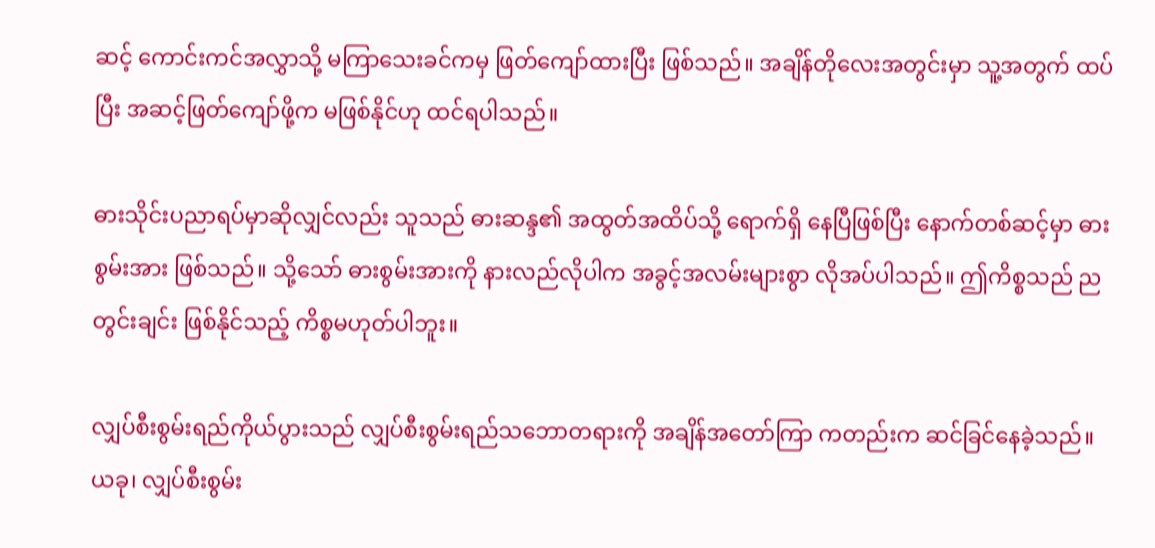ဆင့် ကောင်းကင်အလွှာသို့ မကြာသေးခင်ကမှ ဖြတ်ကျော်ထားပြီး ဖြစ်သည်။ အချိန်တိုလေးအတွင်းမှာ သူ့အတွက် ထပ်ပြီး အဆင့်ဖြတ်ကျော်ဖို့က မဖြစ်နိုင်ဟု ထင်ရပါသည်။

ဓားသိုင်းပညာရပ်မှာဆိုလျှင်လည်း သူသည် ဓားဆန္ဒ၏ အထွတ်အထိပ်သို့ ရောက်ရှိ နေပြီဖြစ်ပြီး နောက်တစ်ဆင့်မှာ ဓားစွမ်းအား ဖြစ်သည်။ သို့သော် ဓားစွမ်းအားကို နားလည်လိုပါက အခွင့်အလမ်းများစွာ လိုအပ်ပါသည်။ ဤကိစ္စသည် ညတွင်းချင်း ဖြစ်နိုင်သည့် ကိစ္စမဟုတ်ပါဘူး။

လျှပ်စီးစွမ်းရည်ကိုယ်ပွားသည် လျှပ်စီးစွမ်းရည်သဘောတရားကို အချိန်အတော်ကြာ ကတည်းက ဆင်ခြင်နေခဲ့သည်။ ယခု၊ လျှပ်စီးစွမ်း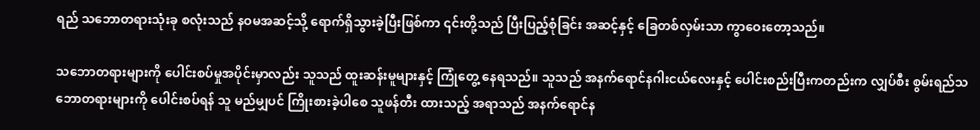ရည် သဘောတရားသုံးခု စလုံးသည် နဝမအဆင့်သို့ ရောက်ရှိသွားခဲ့ပြီးဖြစ်ကာ ၎င်းတို့သည် ပြီးပြည့်စုံခြင်း အဆင့်နှင့် ခြေတစ်လှမ်းသာ ကွာဝေးတော့သည်။

သဘောတရားများကို ပေါင်းစပ်မှုအပိုင်းမှာလည်း သူသည် ထူးဆန်းမူများနှင့် ကြုံတွေ့ နေရသည်။ သူသည် အနက်ရောင်နဂါးငယ်လေးနှင့် ပေါင်းစည်းပြီးကတည်းက လျှပ်စီး စွမ်းရည်သဘောတရားများကို ပေါင်းစပ်ရန် သူ မည်မျှပင် ကြိုးစားခဲ့ပါစေ သူဖန်တီး ထားသည့် အရာသည် အနက်ရောင်န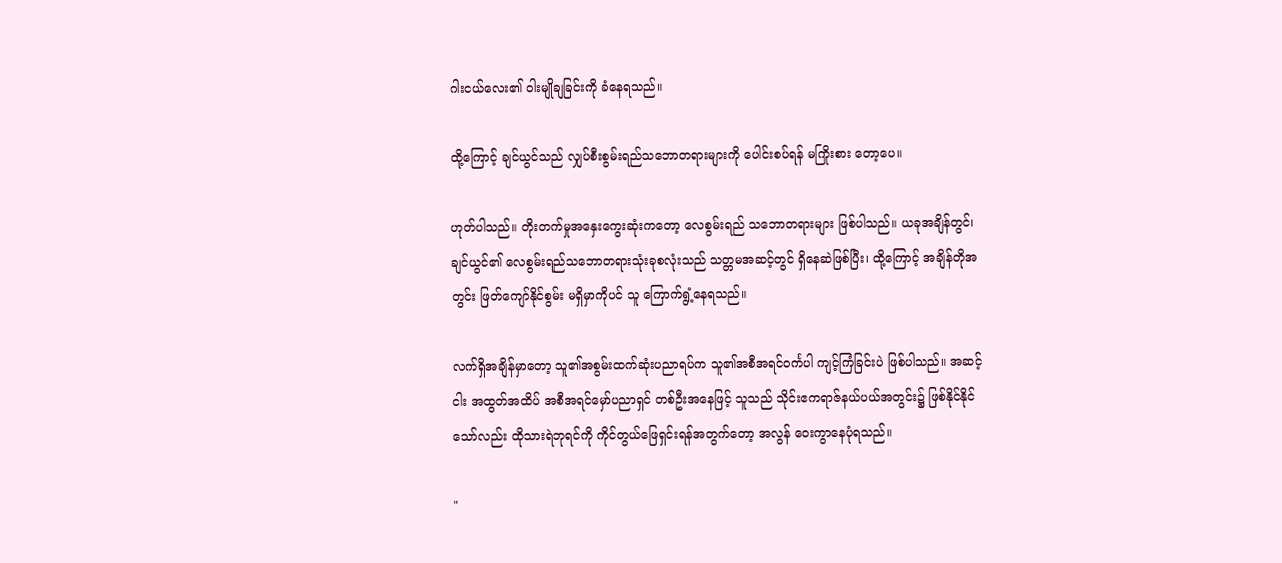ဂါးငယ်လေး၏ ဝါးမျိုချခြင်းကို ခံနေရသည်။

ထို့ကြောင့် ချင်ယွင်သည် လျှပ်စီးစွမ်းရည်သဘောတရားများကို ပေါင်းစပ်ရန် မကြိုးစား တော့ပေ။

ဟုတ်ပါသည်။ တိုးတက်မှုအနှေးကွေးဆုံးကတော့ လေစွမ်းရည် သဘောတရားများ ဖြစ်ပါသည်။ ယခုအချိန်တွင်၊ ချင်ယွင်၏ လေစွမ်းရည်သဘောတရားသုံးခုစလုံးသည် သတ္တမအဆင့်တွင် ရှိနေဆဲဖြစ်ပြီး၊ ထို့ကြောင့် အချိန်တိုအတွင်း ဖြတ်ကျော်နိုင်စွမ်း မရှိမှာကိုပင် သူ ကြောက်ရွံ့နေရသည်။

လက်ရှိအချိန်မှာတော့ သူ၏အစွမ်းထက်ဆုံးပညာရပ်က သူ၏အစီအရင်ဝင်္ကပါ ကျင့်ကြံခြင်းပဲ ဖြစ်ပါသည်။ အဆင့်ငါး အထွတ်အထိပ် အစီအရင်မှော်ပညာရှင် တစ်ဦးအနေဖြင့် သူသည် သိုင်းဧကရာဇ်နယ်ပယ်အတွင်း၌ ဖြစ်နိုင်နိုင်သော်လည်း ထိုသားရဲဘုရင်ကို ကိုင်တွယ်ဖြေရှင်းရန်အတွက်တော့ အလွန် ဝေးကွာနေပုံရသည်။

"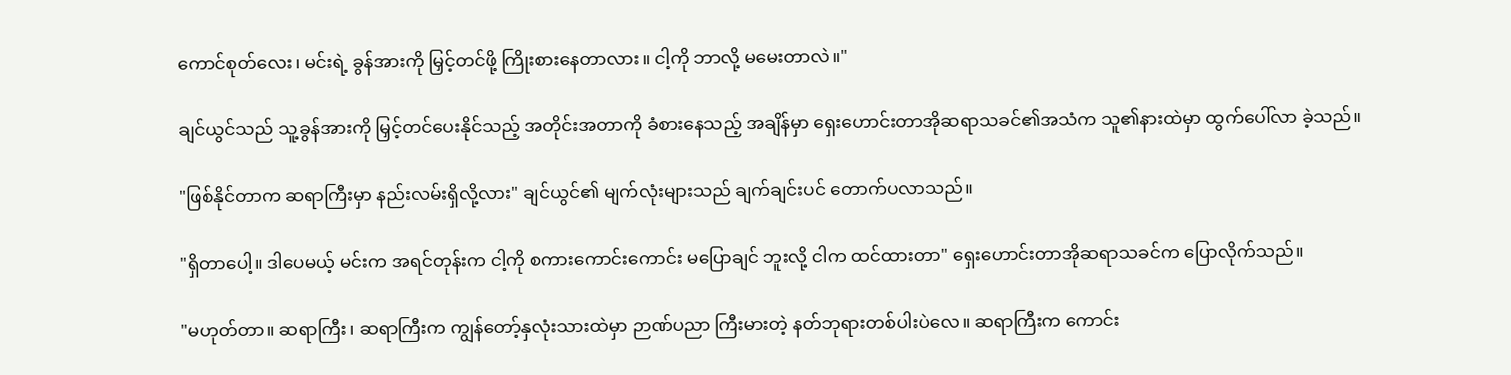ကောင်စုတ်လေး၊ မင်းရဲ့ ခွန်အားကို မြှင့်တင်ဖို့ ကြိုးစားနေတာလား။ ငါ့ကို ဘာလို့ မမေးတာလဲ။"

ချင်ယွင်သည် သူ့ခွန်အားကို မြှင့်တင်ပေးနိုင်သည့် အတိုင်းအတာကို ခံစားနေသည့် အချိန်မှာ ရှေးဟောင်းတာအိုဆရာသခင်၏အသံက သူ၏နားထဲမှာ ထွက်ပေါ်လာ ခဲ့သည်။

"ဖြစ်နိုင်တာက ဆရာကြီးမှာ နည်းလမ်းရှိလို့လား" ချင်ယွင်၏ မျက်လုံးများသည် ချက်ချင်းပင် တောက်ပလာသည်။

"ရှိတာပေါ့။ ဒါပေမယ့် မင်းက အရင်တုန်းက ငါ့ကို စကားကောင်းကောင်း မပြောချင် ဘူးလို့ ငါက ထင်ထားတာ" ရှေးဟောင်းတာအိုဆရာသခင်က ပြောလိုက်သည်။

"မဟုတ်တာ။ ဆရာကြီး၊ ဆရာကြီးက ကျွန်တော့်နှလုံးသားထဲမှာ ဉာဏ်ပညာ ကြီးမားတဲ့ နတ်ဘုရားတစ်ပါးပဲလေ။ ဆရာကြီးက ကောင်း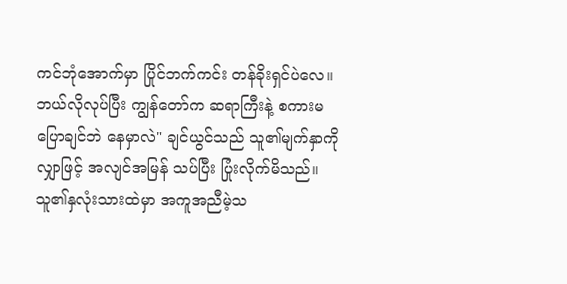ကင်ဘုံအောက်မှာ ပြိုင်ဘက်ကင်း တန်ခိုးရှင်ပဲလေ။ ဘယ်လိုလုပ်ပြီး ကျွန်တော်က ဆရာကြီးနဲ့ စကားမပြောချင်ဘဲ နေမှာလဲ" ချင်ယွင်သည် သူ၏မျက်နှာကို လျှာဖြင့် အလျင်အမြန် သပ်ပြီး ပြုံးလိုက်မိသည်။ သူ၏နှလုံးသားထဲမှာ အကူအညီမဲ့သ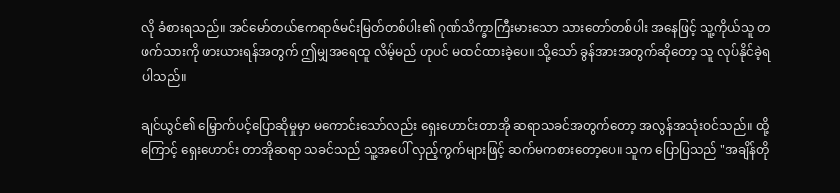လို ခံစားရသည်။ အင်မော်တယ်ဧကရာဇ်မင်းမြတ်တစ်ပါး၏ ဂုဏ်သိက္ခာကြီးမားသော သားတော်တစ်ပါး အနေဖြင့် သူ့ကိုယ်သူ တဖက်သားကို ဖားယားရန်အတွက် ဤမျှအရေထူ လိမ့်မည် ဟုပင် မထင်ထားခဲ့ပေ။ သို့သော် ခွန်အားအတွက်ဆိုတော့ သူ လုပ်နိုင်ခဲ့ရပါသည်။

ချင်ယွင်၏ မြှောက်ပင့်ပြောဆိုမှုမှာ မကောင်းသော်လည်း ရှေးဟောင်းတာအို ဆရာသခင်အတွက်တော့ အလွန်အသုံးဝင်သည်။ ထို့ကြောင့် ရှေးဟောင်း တာအိုဆရာ သခင်သည် သူ့အပေါ် လှည့်ကွက်များဖြင့် ဆက်မကစားတော့ပေ။ သူက ပြောပြသည် "အချိန်တို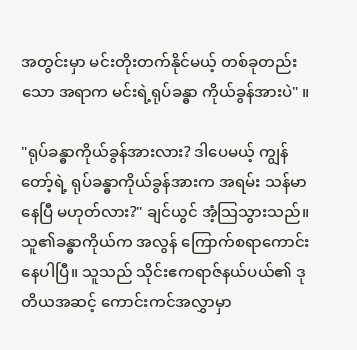အတွင်းမှာ မင်းတိုးတက်နိုင်မယ့် တစ်ခုတည်းသော အရာက မင်းရဲ့ရုပ်ခန္ဓာ ကိုယ်ခွန်အားပဲ" ။

"ရုပ်ခန္ဓာကိုယ်ခွန်အားလား? ဒါပေမယ့် ကျွန်တော့်ရဲ့ ရုပ်ခန္ဓာကိုယ်ခွန်အားက အရမ်း သန်မာနေပြီ မဟုတ်လား?" ချင်ယွင် အံ့သြသွားသည်။ သူ၏ခန္ဓာကိုယ်က အလွန် ကြောက်စရာကောင်းနေပါပြီ။ သူသည် သိုင်းဧကရာဇ်နယ်ပယ်၏ ဒုတိယအဆင့် ကောင်းကင်အလွှာမှာ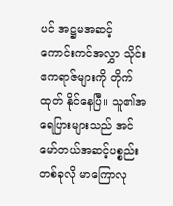ပင် အဋ္ဌမအဆင့် ကောင်းကင်အလွှာ သိုင်းဧကရာဇ်များကို တိုက်ထုတ် နိုင်နေပြီ။ သူ၏အရေပြားများသည် အင်မော်တယ်အဆင့်ပစ္စည်းတစ်ခုလို မာကြောလု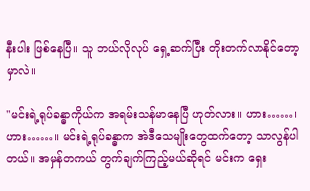နီးပါး ဖြစ်နေပြီ။ သူ ဘယ်လိုလုပ် ရှေ့ဆက်ပြီး တိုးတက်လာနိုင်တော့မှာလဲ။

"မင်းရဲ့ရုပ်ခန္ဓာကိုယ်က အရမ်းသန်မာနေပြီ ဟုတ်လား။ ဟား……၊ဟား……။ မင်းရဲ့ရုပ်ခန္ဓာက အဲဒီသေမျိုးတွေထက်တော့ သာလွန်ပါတယ်။ အမှန်တကယ် တွက်ချက်ကြည့်မယ်ဆိုရင် မင်းက ရှေး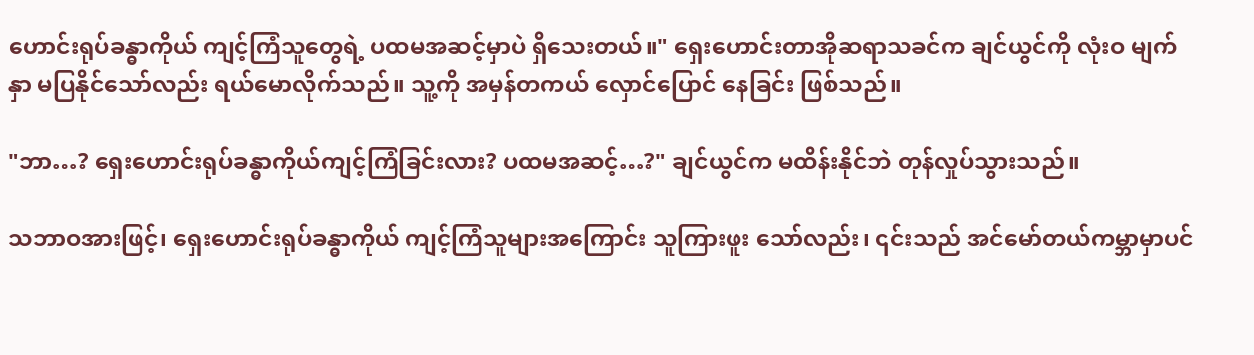ဟောင်းရုပ်ခန္ဓာကိုယ် ကျင့်ကြံသူတွေရဲ့ ပထမအဆင့်မှာပဲ ရှိသေးတယ်။" ရှေးဟောင်းတာအိုဆရာသခင်က ချင်ယွင်ကို လုံးဝ မျက်နှာ မပြနိုင်သော်လည်း ရယ်မောလိုက်သည်။ သူ့ကို အမှန်တကယ် လှောင်ပြောင် နေခြင်း ဖြစ်သည်။

"ဘာ…? ရှေးဟောင်းရုပ်ခန္ဓာကိုယ်ကျင့်ကြံခြင်းလား? ပထမအဆင့်…?" ချင်ယွင်က မထိန်းနိုင်ဘဲ တုန်လှုပ်သွားသည်။

သဘာဝအားဖြင့်၊ ရှေးဟောင်းရုပ်ခန္ဓာကိုယ် ကျင့်ကြံသူများအကြောင်း သူကြားဖူး သော်လည်း၊ ၎င်းသည် အင်မော်တယ်ကမ္ဘာမှာပင်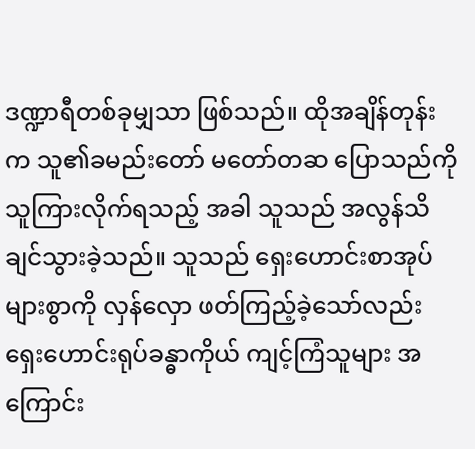ဒဏ္ဍာရီတစ်ခုမျှသာ ဖြစ်သည်။ ထိုအချိန်တုန်းက သူ၏ခမည်းတော် မတော်တဆ ပြောသည်ကို သူကြားလိုက်ရသည့် အခါ သူသည် အလွန်သိချင်သွားခဲ့သည်။ သူသည် ရှေးဟောင်းစာအုပ်များစွာကို လှန်လှော ဖတ်ကြည့်ခဲ့သော်လည်း ရှေးဟောင်းရုပ်ခန္ဓာကိုယ် ကျင့်ကြံသူများ အကြောင်း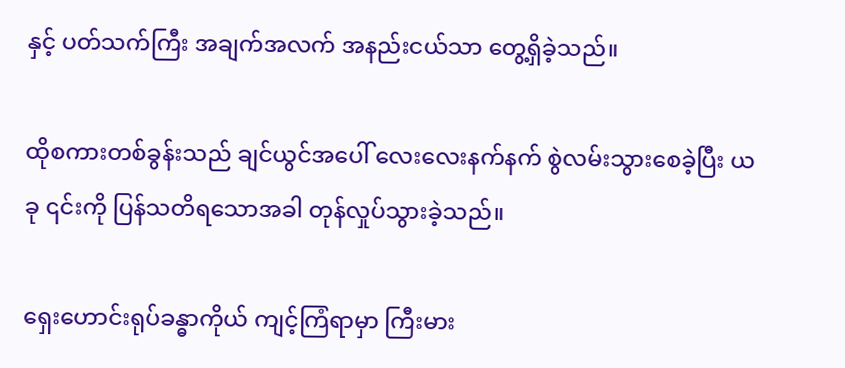နှင့် ပတ်သက်ကြီး အချက်အလက် အနည်းငယ်သာ တွေ့ရှိခဲ့သည်။

ထိုစကားတစ်ခွန်းသည် ချင်ယွင်အပေါ် လေးလေးနက်နက် စွဲလမ်းသွားစေခဲ့ပြီး ယခု ၎င်းကို ပြန်သတိရသောအခါ တုန်လှုပ်သွားခဲ့သည်။

ရှေးဟောင်းရုပ်ခန္ဓာကိုယ် ကျင့်ကြံရာမှာ ကြီးမား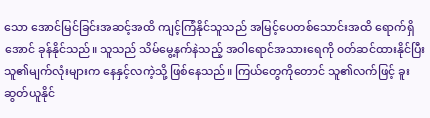သော အောင်မြင်ခြင်းအဆင့်အထိ ကျင့်ကြံနိုင်သူသည် အမြင့်ပေတစ်သောင်းအထိ ရောက်ရှိအောင် ခုန်နိုင်သည်။ သူသည် သိမ်မွေ့နက်နဲသည့် အဝါရောင်အသားရေကို ၀တ်ဆင်ထားနိုင်ပြီး သူ၏မျက်လုံးများက နေနှင့်လကဲ့သို့ ဖြစ်နေသည်။ ကြယ်တွေကိုတောင် သူ၏လက်ဖြင့် ခူးဆွတ်ယူနိုင်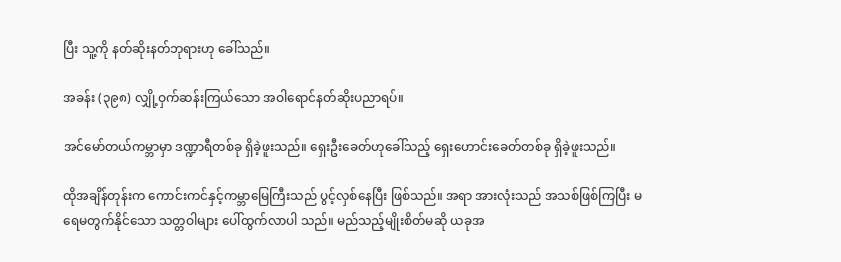ပြီး သူ့ကို နတ်ဆိုးနတ်ဘုရားဟု ခေါ်သည်။

အခန်း (၃၉၈) လျှို့ဝှက်ဆန်းကြယ်သော အဝါရောင်နတ်ဆိုးပညာရပ်။

အင်မော်တယ်ကမ္ဘာမှာ ဒဏ္ဍာရီတစ်ခု ရှိခဲ့ဖူးသည်။ ရှေးဦးခေတ်ဟုခေါ်သည့် ရှေးဟောင်းခေတ်တစ်ခု ရှိခဲ့ဖူးသည်။

ထိုအချိန်တုန်းက ကောင်းကင်နှင့်ကမ္ဘာမြေကြီးသည် ပွင့်လှစ်နေပြီး ဖြစ်သည်။ အရာ အားလုံးသည် အသစ်ဖြစ်ကြပြီး မရေမတွက်နိုင်သော သတ္တဝါများ ပေါ်ထွက်လာပါ သည်။ မည်သည့်မျိုးစိတ်မဆို ယခုအ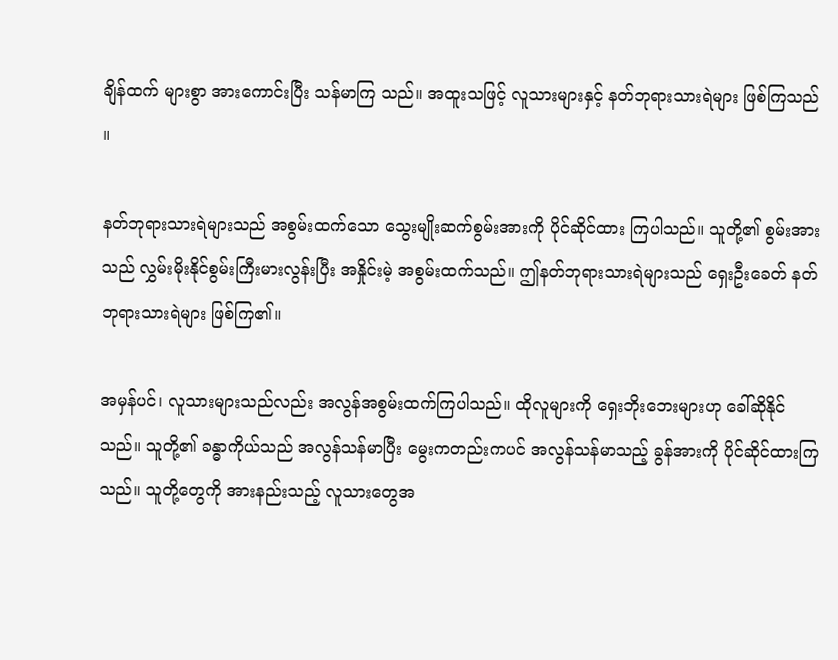ချိန်ထက် များစွာ အားကောင်းပြီး သန်မာကြ သည်။ အထူးသဖြင့် လူသားများနှင့် နတ်ဘုရားသားရဲများ ဖြစ်ကြသည် ။

နတ်ဘုရားသားရဲများသည် အစွမ်းထက်သော သွေးမျိုးဆက်စွမ်းအားကို ပိုင်ဆိုင်ထား ကြပါသည်။ သူတို့၏ စွမ်းအားသည် လွှမ်းမိုးနိုင်စွမ်းကြီးမားလွန်းပြီး အနှိုင်းမဲ့ အစွမ်းထက်သည်။ ဤနတ်ဘုရားသားရဲများသည် ရှေးဦးခေတ် နတ်ဘုရားသားရဲများ ဖြစ်ကြ၏။

အမှန်ပင်၊ လူသားများသည်လည်း အလွန်အစွမ်းထက်ကြပါသည်။ ထိုလူများကို ရှေးဘိုးဘေးများဟု ခေါ်ဆိုနိုင်သည်။ သူတို့၏ ခန္ဓာကိုယ်သည် အလွန်သန်မာပြီး မွေးကတည်းကပင် အလွန်သန်မာသည့် ခွန်အားကို ပိုင်ဆိုင်ထားကြသည်။ သူတို့တွေကို အားနည်းသည့် လူသားတွေအ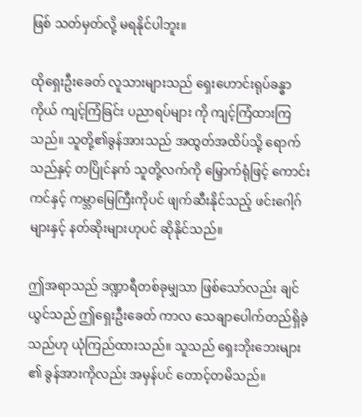ဖြစ် သတ်မှတ်လို့ မရနိုင်ပါဘူး။

ထိုရှေးဦးခေတ် လူသားများသည် ရှေးဟောင်းရုပ်ခန္ဓာကိုယ် ကျင့်ကြံခြင်း ပညာရပ်များ ကို ကျင့်ကြံထားကြသည်။ သူတို့၏ခွန်အားသည် အထွတ်အထိပ်သို့ ရောက်သည်နှင့် တပြိုင်နက် သူတို့လက်ကို မြှောက်ရုံဖြင့် ကောင်းကင်နှင့် ကမ္ဘာမြေကြီးကိုပင် ဖျက်ဆီးနိုင်သည့် ဖင်းဂေါ့ဂ်များနှင့် နတ်ဆိုးများဟုပင် ဆိုနိုင်သည်။

ဤအရာသည် ဒဏ္ဍာရီတစ်ခုမျှသာ ဖြစ်သော်လည်း ချင်ယွင်သည် ဤရှေးဦးခေတ် ကာလ သေချာပေါက်တည်ရှိခဲ့သည်ဟု ယုံကြည်ထားသည်။ သူသည် ရှေးဘိုးဘေးများ ၏ ခွန်အားကိုလည်း အမှန်ပင် တောင့်တမိသည်။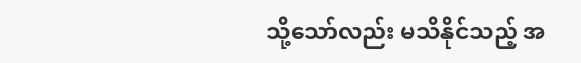သို့သော်လည်း မသိနိုင်သည့် အ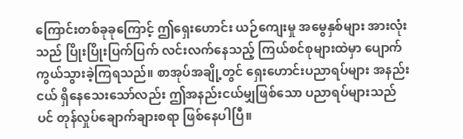ကြောင်းတစ်ခုခုကြောင့် ဤရှေးဟောင်း ယဉ်ကျေးမှု အမွေနှစ်များ အားလုံးသည် ပြိုးပြိုးပြက်ပြက် လင်းလက်နေသည့် ကြယ်စင်စုများထဲမှာ ပျောက်ကွယ်သွားခဲ့ကြရသည်။ စာအုပ်အချို့တွင် ရှေးဟောင်းပညာရပ်များ အနည်းငယ် ရှိနေသေးသော်လည်း ဤအနည်းငယ်မျှဖြစ်သော ပညာရပ်များသည်ပင် တုန်လှုပ်ချောက်ချားစရာ ဖြစ်နေပါပြီ။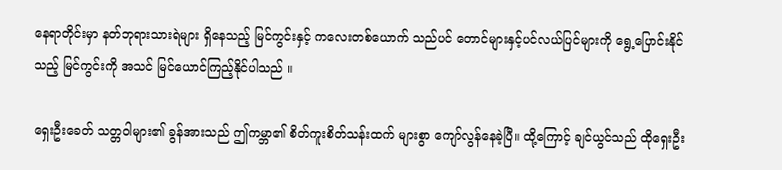နေရာတိုင်းမှာ နတ်ဘုရားသားရဲများ ရှိနေသည့် မြင်ကွင်းနှင့် ကလေးတစ်ယောက် သည်ပင် တောင်များနှင့်ပင်လယ်ပြင်များကို ရွေ့ပြောင်းနိုင်သည့် မြင်ကွင်းကို အသင် မြင်ယောင်ကြည့်နိုင်ပါသည် ။

ရှေးဦးခေတ် သတ္တဝါများ၏ ခွန်အားသည် ဤကမ္ဘာ၏ စိတ်ကူးစိတ်သန်းထက် များစွာ ကျော်လွန်နေခဲ့ပြီ။ ထို့ကြောင့် ချင်ယွင်သည် ထိုရှေးဦး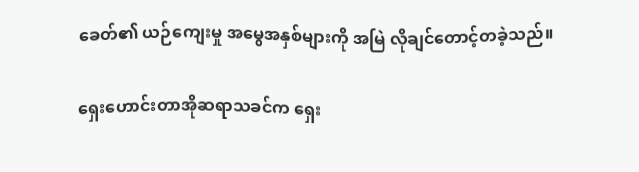ခေတ်၏ ယဉ်ကျေးမှု အမွေအနှစ်များကို အမြဲ လိုချင်တောင့်တခဲ့သည်။

ရှေးဟောင်းတာအိုဆရာသခင်က ရှေး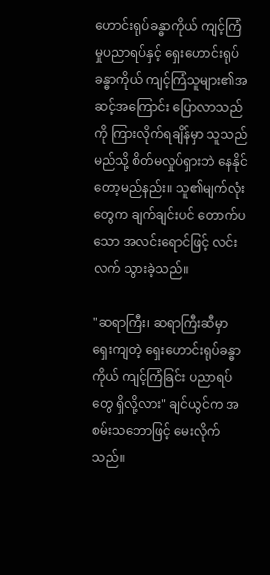ဟောင်းရုပ်ခန္ဓာကိုယ် ကျင့်ကြံမှုပညာရပ်နှင့် ရှေးဟောင်းရုပ်ခန္ဓာကိုယ် ကျင့်ကြံသူများ၏အဆင့်အကြောင်း ပြောလာသည်ကို ကြားလိုက်ရချိန်မှာ သူသည် မည်သို့ စိတ်မလှုပ်ရှားဘဲ နေနိုင်တော့မည်နည်း။ သူ၏မျက်လုံးတွေက ချက်ချင်းပင် တောက်ပသော အလင်းရောင်ဖြင့် လင်းလက် သွားခဲ့သည်။

"ဆရာကြီး၊ ဆရာကြီးဆီမှာ ရှေးကျတဲ့ ရှေးဟောင်းရုပ်ခန္ဓာကိုယ် ကျင့်ကြံခြင်း ပညာရပ်တွေ ရှိလို့လား" ချင်ယွင်က အစမ်းသဘောဖြင့် မေးလိုက်သည်။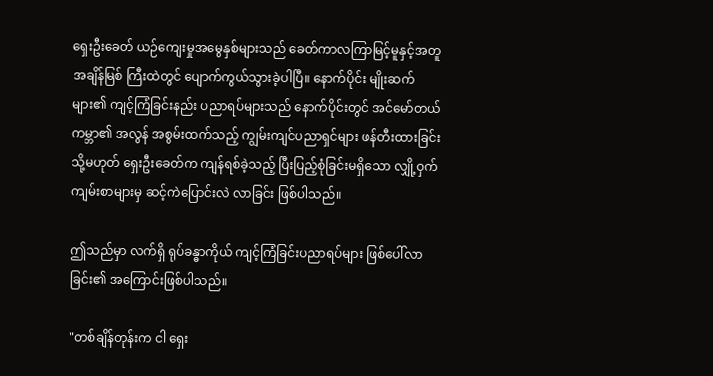ရှေးဦးခေတ် ယဉ်ကျေးမှုအမွေနှစ်များသည် ခေတ်ကာလကြာမြင့်မူနှင့်အတူ အချိန်မြစ် ကြီးထဲတွင် ပျောက်ကွယ်သွားခဲ့ပါပြီ။ နောက်ပိုင်း မျိုးဆက်များ၏ ကျင့်ကြံခြင်းနည်း ပညာရပ်များသည် နောက်ပိုင်းတွင် အင်မော်တယ်ကမ္ဘာ၏ အလွန် အစွမ်းထက်သည့် ကျွမ်းကျင်ပညာရှင်များ ဖန်တီးထားခြင်း သို့မဟုတ် ရှေးဦးခေတ်က ကျန်ရစ်ခဲ့သည့် ပြီးပြည့်စုံခြင်းမရှိသော လျှို့ဝှက်ကျမ်းစာများမှ ဆင့်ကဲပြောင်းလဲ လာခြင်း ဖြစ်ပါသည်။

ဤသည်မှာ လက်ရှိ ရုပ်ခန္ဓာကိုယ် ကျင့်ကြံခြင်းပညာရပ်များ ဖြစ်ပေါ်လာခြင်း၏ အကြောင်းဖြစ်ပါသည်။

"တစ်ချိန်တုန်းက ငါ ရှေး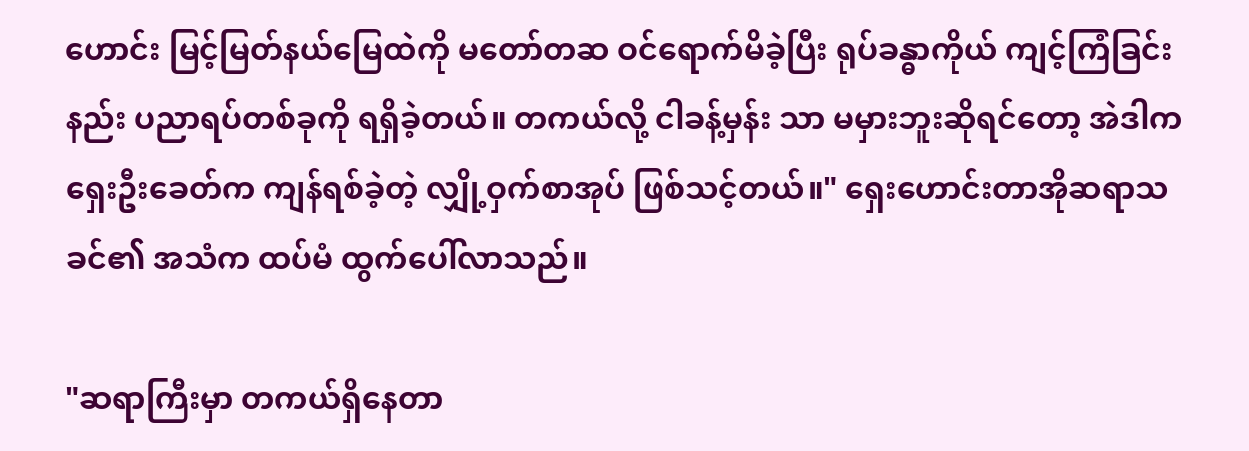ဟောင်း မြင့်မြတ်နယ်မြေထဲကို မတော်တဆ ဝင်ရောက်မိခဲ့ပြီး ရုပ်ခန္ဓာကိုယ် ကျင့်ကြံခြင်းနည်း ပညာရပ်တစ်ခုကို ရရှိခဲ့တယ်။ တကယ်လို့ ငါခန့်မှန်း သာ မမှားဘူးဆိုရင်တော့ အဲဒါက ရှေးဦးခေတ်က ကျန်ရစ်ခဲ့တဲ့ လျှို့ဝှက်စာအုပ် ဖြစ်သင့်တယ်။" ရှေးဟောင်းတာအိုဆရာသခင်၏ အသံက ထပ်မံ ထွက်ပေါ်လာသည်။

"ဆရာကြီးမှာ တကယ်ရှိနေတာ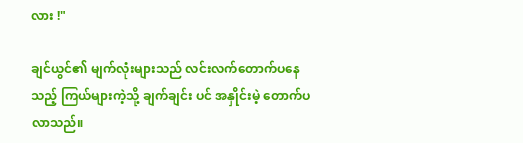လား !"

ချင်ယွင်၏ မျက်လုံးများသည် လင်းလက်တောက်ပနေသည့် ကြယ်များကဲ့သို့ ချက်ချင်း ပင် အနှိုင်းမဲ့ တောက်ပလာသည်။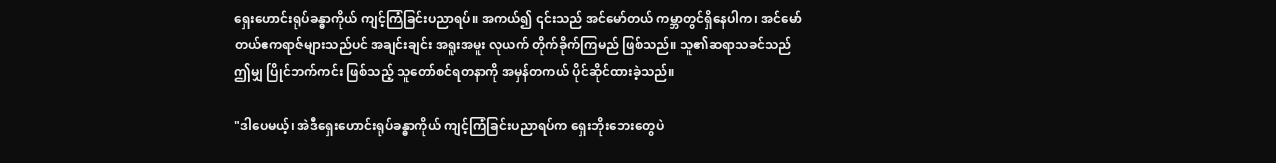ရှေးဟောင်းရုပ်ခန္ဓာကိုယ် ကျင့်ကြံခြင်းပညာရပ်။ အကယ်၍ ၎င်းသည် အင်မော်တယ် ကမ္ဘာတွင်ရှိနေပါက၊ အင်မော်တယ်ဧကရာဇ်များသည်ပင် အချင်းချင်း အရူးအမူး လုယက် တိုက်ခိုက်ကြမည် ဖြစ်သည်။ သူ၏ဆရာသခင်သည် ဤမျှ ပြိုင်ဘက်ကင်း ဖြစ်သည့် သူတော်စင်ရတနာကို အမှန်တကယ် ပိုင်ဆိုင်ထားခဲ့သည်။

"ဒါပေမယ့်၊ အဲဒီရှေးဟောင်းရုပ်ခန္ဓာကိုယ် ကျင့်ကြံခြင်းပညာရပ်က ရှေးဘိုးဘေးတွေပဲ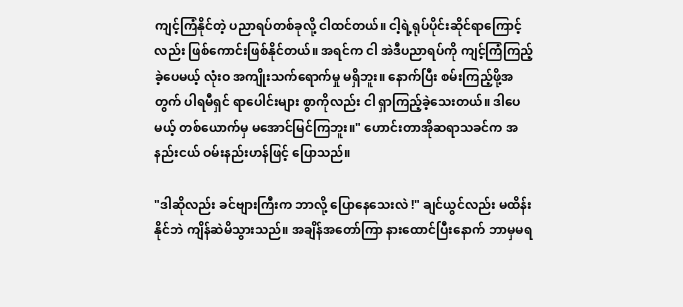ကျင့်ကြံနိုင်တဲ့ ပညာရပ်တစ်ခုလို့ ငါထင်တယ်။ ငါ့ရဲ့ရုပ်ပိုင်းဆိုင်ရာကြောင့်လည်း ဖြစ်ကောင်းဖြစ်နိုင်တယ်။ အရင်က ငါ အဲဒီပညာရပ်ကို ကျင့်ကြံကြည့်ခဲ့ပေမယ့် လုံးဝ အကျိုးသက်ရောက်မှု မရှိဘူး။ နောက်ပြီး စမ်းကြည့်ဖို့အတွက် ပါရမီရှင် ရာပေါင်းများ စွာကိုလည်း ငါ ရှာကြည့်ခဲ့သေးတယ်။ ဒါပေမယ့် တစ်ယောက်မှ မအောင်မြင်ကြဘူး။" ဟောင်းတာအိုဆရာသခင်က အနည်းငယ် ဝမ်းနည်းဟန်ဖြင့် ပြောသည်။

"ဒါဆိုလည်း ခင်ဗျားကြီးက ဘာလို့ ပြောနေသေးလဲ !" ချင်ယွင်လည်း မထိန်းနိုင်ဘဲ ကျိန်ဆဲမိသွားသည်။ အချိန်အတော်ကြာ နားထောင်ပြီးနောက် ဘာမှမရ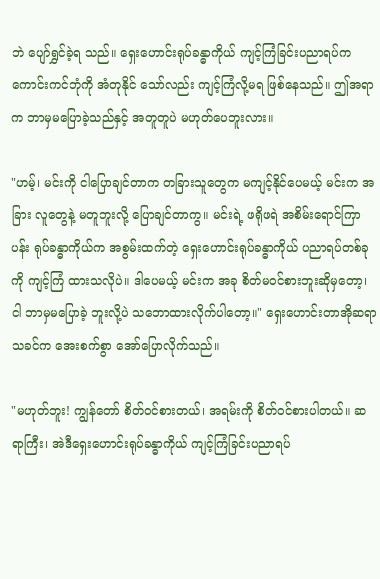ဘဲ ပျော်ရွှင်ခဲ့ရ သည်။ ရှေးဟောင်းရုပ်ခန္ဓာကိုယ် ကျင့်ကြံခြင်းပညာရပ်က ကောင်းကင်ဘုံကို အံတုနိုင် သော်လည်း ကျင့်ကြံလို့မရ ဖြစ်နေသည်။ ဤအရာက ဘာမှမပြောခဲ့သည်နှင့် အတူတူပဲ မဟုတ်ပေဘူးလား။

"ဟမ့်၊ မင်းကို ငါပြောချင်တာက တခြားသူတွေက မကျင့်နိုင်ပေမယ့် မင်းက အခြား လူတွေနဲ့ မတူဘူးလို့ ပြောချင်တာကွ။ မင်းရဲ့ ဖရိုဖရဲ အစိမ်းရောင်ကြာပန်း ရုပ်ခန္ဓာကိုယ်က အစွမ်းထက်တဲ့ ရှေးဟောင်းရုပ်ခန္ဓာကိုယ် ပညာရပ်တစ်ခုကို ကျင့်ကြံ ထားသလိုပဲ။ ဒါပေမယ့် မင်းက အခု စိတ်မဝင်စားဘူးဆိုမှတော့၊ ငါ ဘာမှမပြောခဲ့ ဘူးလို့ပဲ သဘောထားလိုက်ပါတော့။" ရှေးဟောင်းတာအိုဆရာသခင်က အေးစက်စွာ အော်ပြောလိုက်သည်။

"မဟုတ်ဘူး! ကျွန်တော် စိတ်ဝင်စားတယ်၊ အရမ်းကို စိတ်ဝင်စားပါတယ်။ ဆရာကြီး၊ အဲဒီရှေးဟောင်းရုပ်ခန္ဓာကိုယ် ကျင့်ကြံခြင်းပညာရပ်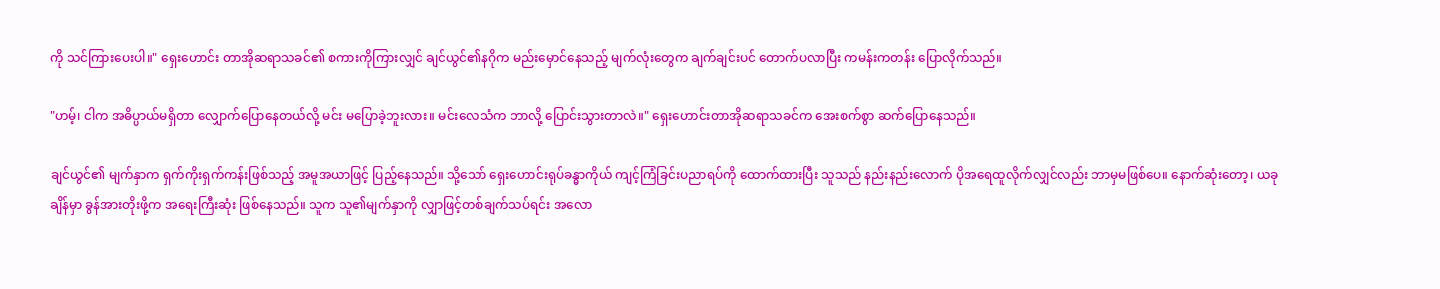ကို သင်ကြားပေးပါ။" ရှေးဟောင်း တာအိုဆရာသခင်၏ စကားကိုကြားလျှင် ချင်ယွင်၏နဂိုက မည်းမှောင်နေသည့် မျက်လုံးတွေက ချက်ချင်းပင် တောက်ပလာပြီး ကမန်းကတန်း ပြောလိုက်သည်။

"ဟမ့်၊ ငါက အဓိပ္ပာယ်မရှိတာ လျှောက်ပြောနေတယ်လို့ မင်း မပြောခဲ့ဘူးလား။ မင်းလေသံက ဘာလို့ ပြောင်းသွားတာလဲ။" ရှေးဟောင်းတာအိုဆရာသခင်က အေးစက်စွာ ဆက်ပြောနေသည်။

ချင်ယွင်၏ မျက်နှာက ရှက်ကိုးရှက်ကန်းဖြစ်သည့် အမူအယာဖြင့် ပြည့်နေသည်။ သို့သော် ရှေးဟောင်းရုပ်ခန္ဓာကိုယ် ကျင့်ကြံခြင်းပညာရပ်ကို ထောက်ထားပြီး သူသည် နည်းနည်းလောက် ပိုအရေထူလိုက်လျှင်လည်း ဘာမှမဖြစ်ပေ။ နောက်ဆုံးတော့၊ ယခုချိန်မှာ ခွန်အားတိုးဖို့က အရေးကြီးဆုံး ဖြစ်နေသည်။ သူက သူ၏မျက်နှာကို လျှာဖြင့်တစ်ချက်သပ်ရင်း အလော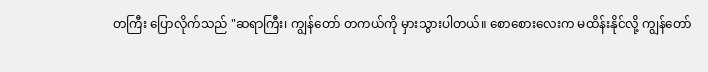တကြီး ပြောလိုက်သည် "ဆရာကြီး၊ ကျွန်တော် တကယ်ကို မှားသွားပါတယ်။ စောစေားလေးက မထိန်းနိုင်လို့ ကျွန်တော်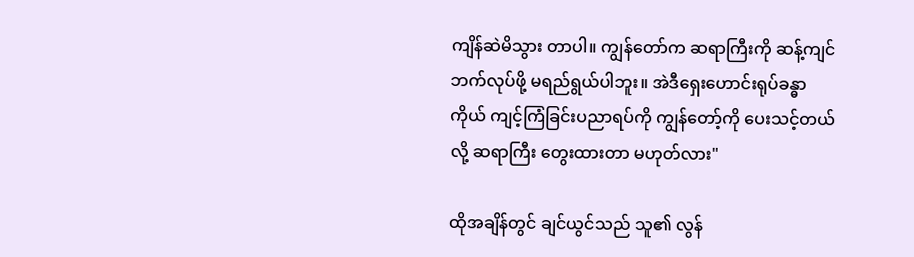ကျိန်ဆဲမိသွား တာပါ။ ကျွန်တော်က ဆရာကြီးကို ဆန့်ကျင်ဘက်လုပ်ဖို့ မရည်ရွယ်ပါဘူး။ အဲဒီရှေးဟောင်းရုပ်ခန္ဓာကိုယ် ကျင့်ကြံခြင်းပညာရပ်ကို ကျွန်တော့်ကို ပေးသင့်တယ်လို့ ဆရာကြီး တွေးထားတာ မဟုတ်လား"

ထိုအချိန်တွင် ချင်ယွင်သည် သူ၏ လွန်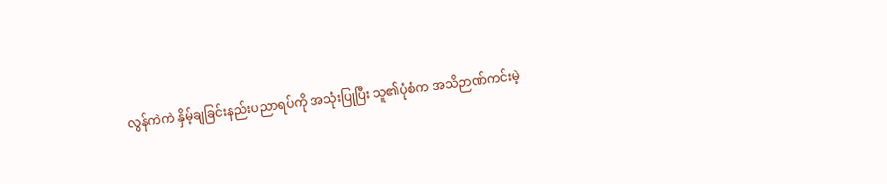လွန်ကဲကဲ နှိမ့်ချခြင်းနည်းပညာရပ်ကို အသုံးပြုပြီး သူ၏ပုံစံက အသိဉာဏ်ကင်းမဲ့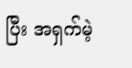ပြီး အရှက်မဲ့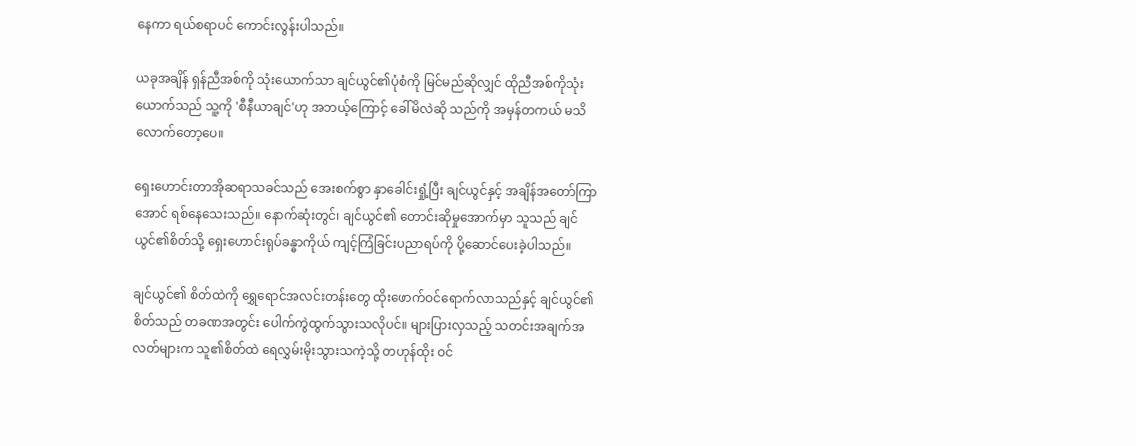နေကာ ရယ်စရာပင် ကောင်းလွန်းပါသည်။

ယခုအချိန် ရှန်ညီအစ်ကို သုံးယောက်သာ ချင်ယွင်၏ပုံစံကို မြင်မည်ဆိုလျှင် ထိုညီအစ်ကိုသုံးယောက်သည် သူ့ကို 'စီနီယာချင်'ဟု အဘယ့်ကြောင့် ခေါ်မိလဲဆို သည်ကို အမှန်တကယ် မသိလောက်တော့ပေ။

ရှေးဟောင်းတာအိုဆရာသခင်သည် အေးစက်စွာ နှာခေါင်းရှုံ့ပြီး ချင်ယွင်နှင့် အချိန်အတော်ကြာအောင် ရစ်နေသေးသည်။ နောက်ဆုံးတွင်၊ ချင်ယွင်၏ တောင်းဆိုမှုအောက်မှာ သူသည် ချင်ယွင်၏စိတ်သို့ ရှေးဟောင်းရုပ်ခန္ဓာကိုယ် ကျင့်ကြံခြင်းပညာရပ်ကို ပို့ဆောင်ပေးခဲ့ပါသည်။

ချင်ယွင်၏ စိတ်ထဲကို ရွှေရောင်အလင်းတန်းတွေ ထိုးဖောက်ဝင်ရောက်လာသည်နှင့် ချင်ယွင်၏စိတ်သည် တခဏအတွင်း ပေါက်ကွဲထွက်သွားသလိုပင်။ များပြားလှသည့် သတင်းအချက်အလတ်များက သူ၏စိတ်ထဲ ရေလွှမ်းမိုးသွားသကဲ့သို့ တဟုန်ထိုး ဝင်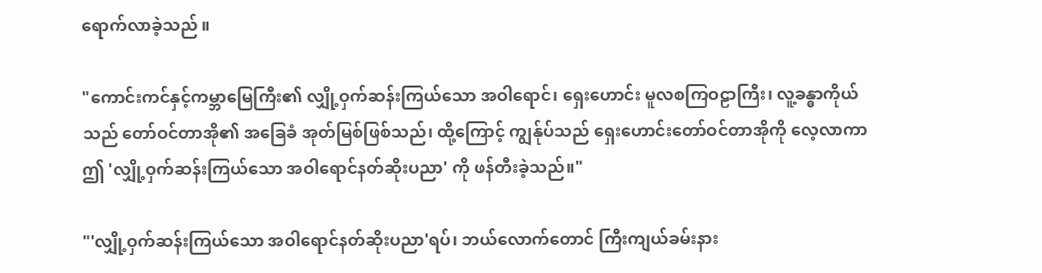ရောက်လာခဲ့သည် ။

"ကောင်းကင်နှင့်ကမ္ဘာမြေကြီး၏ လျှို့ဝှက်ဆန်းကြယ်သော အဝါရောင်၊ ရှေးဟောင်း မူလစကြဝဠာကြီး၊ လူ့ခန္ဓာကိုယ်သည် တော်ဝင်တာအို၏ အခြေခံ အုတ်မြစ်ဖြစ်သည်၊ ထို့ကြောင့် ကျွန်ုပ်သည် ရှေးဟောင်းတော်ဝင်တာအိုကို လေ့လာကာ ဤ 'လျှို့ဝှက်ဆန်းကြယ်သော အဝါရောင်နတ်ဆိုးပညာ' ကို ဖန်တီးခဲ့သည်။"

"'လျှို့ဝှက်ဆန်းကြယ်သော အဝါရောင်နတ်ဆိုးပညာ'ရပ်၊ ဘယ်လောက်တောင် ကြီးကျယ်ခမ်းနား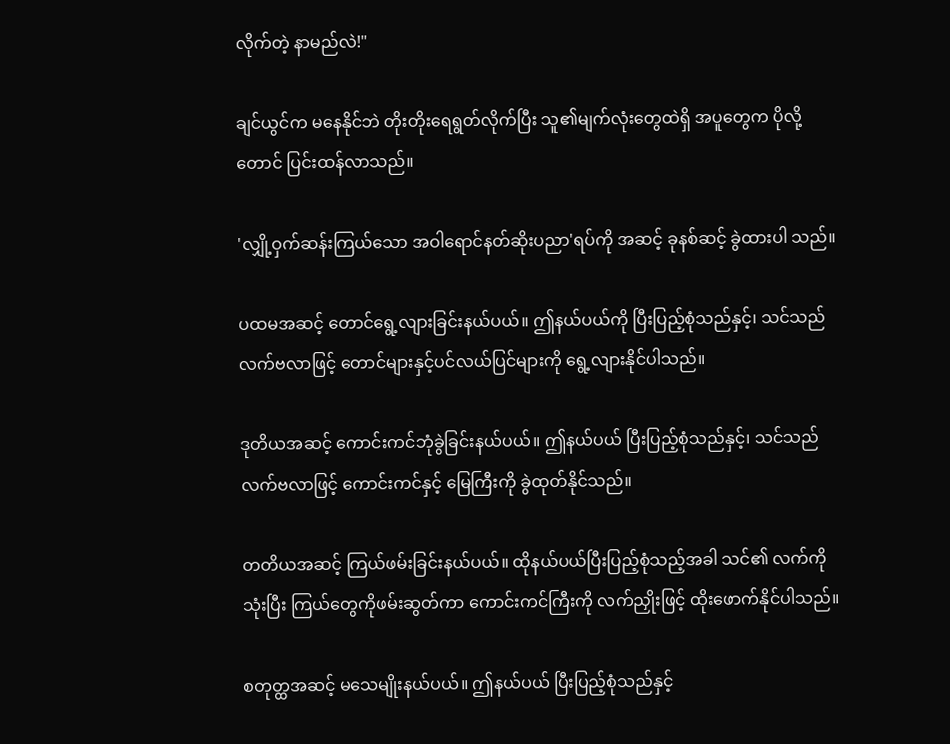လိုက်တဲ့ နာမည်လဲ!"

ချင်ယွင်က မနေနိုင်ဘဲ တိုးတိုးရေရွတ်လိုက်ပြီး သူ၏မျက်လုံးတွေထဲရှိ အပူတွေက ပိုလို့တောင် ပြင်းထန်လာသည်။

'လျှို့ဝှက်ဆန်းကြယ်သော အဝါရောင်နတ်ဆိုးပညာ'ရပ်ကို အဆင့် ခုနစ်ဆင့် ခွဲထားပါ သည်။

ပထမအဆင့် တောင်ရွေ့လျားခြင်းနယ်ပယ်။ ဤနယ်ပယ်ကို ပြီးပြည့်စုံသည်နှင့်၊ သင်သည် လက်ဗလာဖြင့် တောင်များနှင့်ပင်လယ်ပြင်များကို ရွေ့လျားနိုင်ပါသည်။

ဒုတိယအဆင့် ကောင်းကင်ဘုံခွဲခြင်းနယ်ပယ်။ ဤနယ်ပယ် ပြီးပြည့်စုံသည်နှင့်၊ သင်သည် လက်ဗလာဖြင့် ကောင်းကင်နှင့် မြေကြီးကို ခွဲထုတ်နိုင်သည်။

တတိယအဆင့် ကြယ်ဖမ်းခြင်းနယ်ပယ်။ ထိုနယ်ပယ်ပြီးပြည့်စုံသည့်အခါ သင်၏ လက်ကိုသုံးပြီး ကြယ်တွေကိုဖမ်းဆွတ်ကာ ကောင်းကင်ကြီးကို လက်ညှိုးဖြင့် ထိုးဖောက်နိုင်ပါသည်။

စတုတ္ထအဆင့် မသေမျိုးနယ်ပယ်။ ဤနယ်ပယ် ပြီးပြည့်စုံသည်နှင့်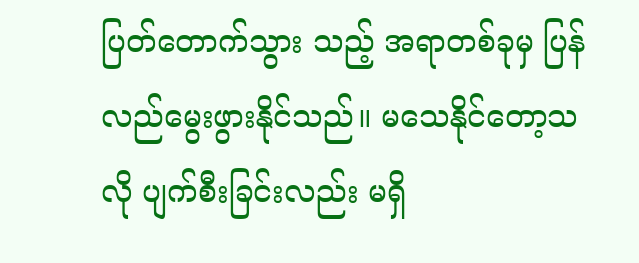ပြတ်တောက်သွား သည့် အရာတစ်ခုမှ ပြန်လည်မွေးဖွားနိုင်သည်။ မသေနိုင်တော့သလို ပျက်စီးခြင်းလည်း မရှိ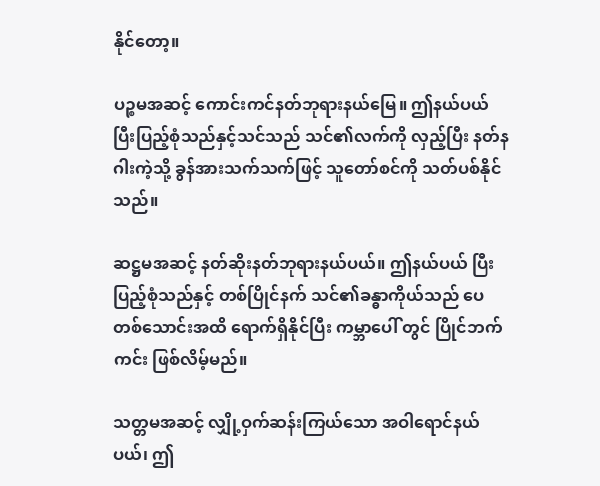နိုင်တော့။

ပဉ္စမအဆင့် ကောင်းကင်နတ်ဘုရားနယ်မြေ။ ဤနယ်ပယ် ပြီးပြည့်စုံသည်နှင့်သင်သည် သင်၏လက်ကို လှည့်ပြီး နတ်နဂါးကဲ့သို့ ခွန်အားသက်သက်ဖြင့် သူတော်စင်ကို သတ်ပစ်နိုင်သည်။

ဆဋ္ဌမအဆင့် နတ်ဆိုးနတ်ဘုရားနယ်ပယ်။ ဤနယ်ပယ် ပြီးပြည့်စုံသည်နှင့် တစ်ပြိုင်နက် သင်၏ခန္ဓာကိုယ်သည် ပေတစ်သောင်းအထိ ရောက်ရှိနိုင်ပြီး ကမ္ဘာပေါ် တွင် ပြိုင်ဘက်ကင်း ဖြစ်လိမ့်မည်။

သတ္တမအဆင့် လျှို့ဝှက်ဆန်းကြယ်သော အဝါရောင်နယ်ပယ်၊ ဤ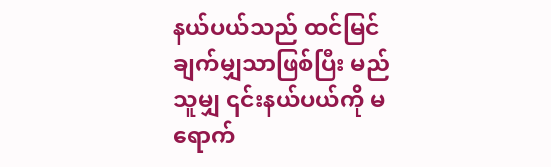နယ်ပယ်သည် ထင်မြင်ချက်မျှသာဖြစ်ပြီး မည်သူမျှ ၎င်းနယ်ပယ်ကို မရောက်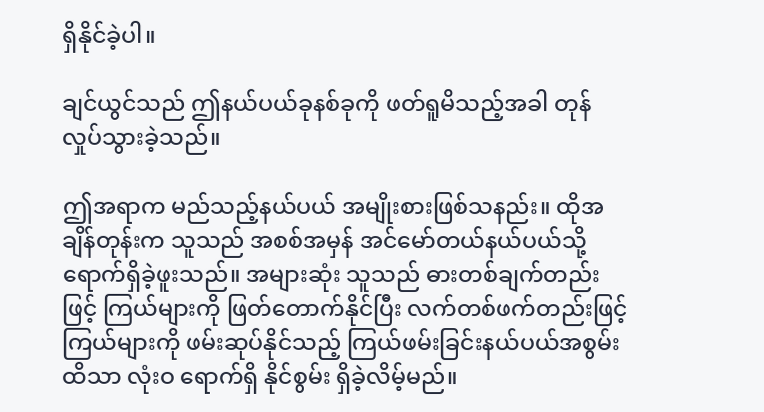ရှိနိုင်ခဲ့ပါ။

ချင်ယွင်သည် ဤနယ်ပယ်ခုနစ်ခုကို ဖတ်ရူမိသည့်အခါ တုန်လှုပ်သွားခဲ့သည်။

ဤအရာက မည်သည့်နယ်ပယ် အမျိုးစားဖြစ်သနည်း။ ထိုအချိန်တုန်းက သူသည် အစစ်အမှန် အင်မော်တယ်နယ်ပယ်သို့ ရောက်ရှိခဲ့ဖူးသည်။ အများဆုံး သူသည် ဓားတစ်ချက်တည်းဖြင့် ကြယ်များကို ဖြတ်တောက်နိုင်ပြီး လက်တစ်ဖက်တည်းဖြင့် ကြယ်များကို ဖမ်းဆုပ်နိုင်သည့် ကြယ်ဖမ်းခြင်းနယ်ပယ်အစွမ်းထိသာ လုံးဝ ရောက်ရှိ နိုင်စွမ်း ရှိခဲ့လိမ့်မည်။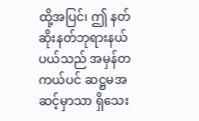ထို့အပြင်၊ ဤ နတ်ဆိုးနတ်ဘုရားနယ်ပယ်သည် အမှန်တကယ်ပင် ဆဋ္ဌမအဆင့်မှာသာ ရှိသေး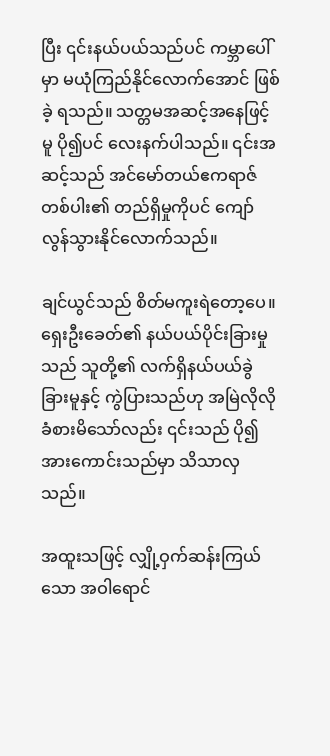ပြီး ၎င်းနယ်ပယ်သည်ပင် ကမ္ဘာပေါ်မှာ မယုံကြည်နိုင်လောက်အောင် ဖြစ်ခဲ့ ရသည်။ သတ္တမအဆင့်အနေဖြင့်မူ ပို၍ပင် လေးနက်ပါသည်။ ၎င်းအဆင့်သည် အင်မော်တယ်ဧကရာဇ်တစ်ပါး၏ တည်ရှိမှုကိုပင် ကျော်လွန်သွားနိုင်လောက်သည်။

ချင်ယွင်သည် စိတ်မကူးရဲတော့ပေ။ ရှေးဦးခေတ်၏ နယ်ပယ်ပိုင်းခြားမှုသည် သူတို့၏ လက်ရှိနယ်ပယ်ခွဲခြားမူနှင့် ကွဲပြားသည်ဟု အမြဲလိုလို ခံစားမိသော်လည်း ၎င်းသည် ပို၍ အားကောင်းသည်မှာ သိသာလှသည်။

အထူးသဖြင့် လျှို့ဝှက်ဆန်းကြယ်သော အဝါရောင်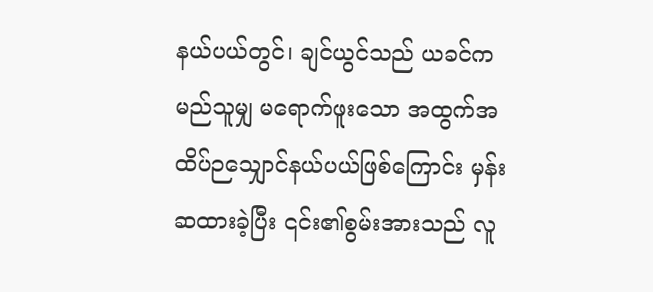နယ်ပယ်တွင်၊ ချင်ယွင်သည် ယခင်က မည်သူမျှ မရောက်ဖူးသော အထွက်အထိပ်ဉသျှောင်နယ်ပယ်ဖြစ်ကြောင်း မှန်းဆထားခဲ့ပြီး ၎င်း၏စွမ်းအားသည် လူ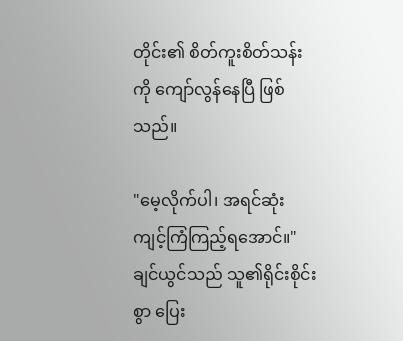တိုင်း၏ စိတ်ကူးစိတ်သန်းကို ကျော်လွန်နေပြီ ဖြစ်သည်။

"မေ့လိုက်ပါ၊ အရင်ဆုံး ကျင့်ကြံကြည့်ရအောင်။" ချင်ယွင်သည် သူ၏ရိုင်းစိုင်းစွာ ပြေး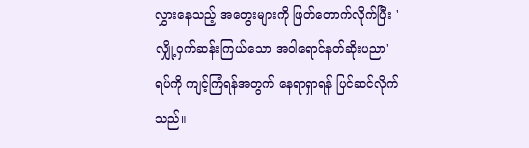လွှားနေသည့် အတွေးများကို ဖြတ်တောက်လိုက်ပြီး 'လျှို့ဝှက်ဆန်းကြယ်သော အဝါရောင်နတ်ဆိုးပညာ'ရပ်ကို ကျင့်ကြံရန်အတွက် နေရာရှာရန် ပြင်ဆင်လိုက်သည်။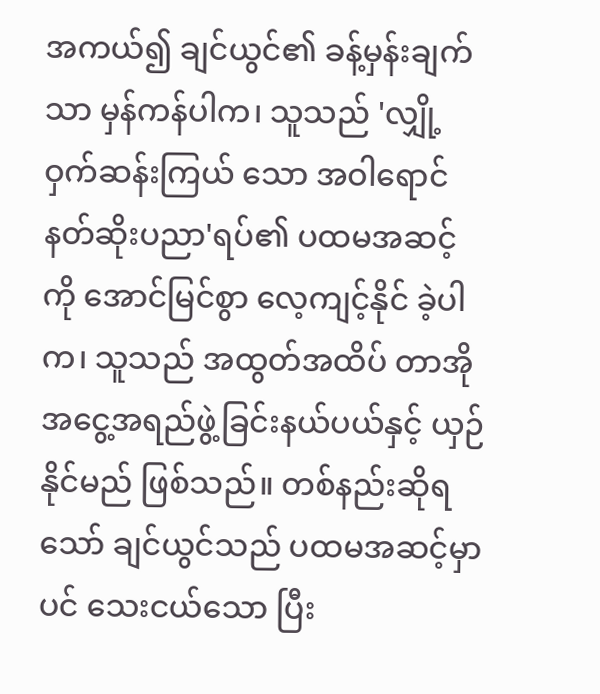အကယ်၍ ချင်ယွင်၏ ခန့်မှန်းချက်သာ မှန်ကန်ပါက၊ သူသည် 'လျှို့ဝှက်ဆန်းကြယ် သော အဝါရောင်နတ်ဆိုးပညာ'ရပ်၏ ပထမအဆင့်ကို အောင်မြင်စွာ လေ့ကျင့်နိုင် ခဲ့ပါက၊ သူသည် အထွတ်အထိပ် တာအိုအငွေ့အရည်ဖွဲ့ခြင်းနယ်ပယ်နှင့် ယှဉ်နိုင်မည် ဖြစ်သည်။ တစ်နည်းဆိုရသော် ချင်ယွင်သည် ပထမအဆင့်မှာပင် သေးငယ်သော ပြီး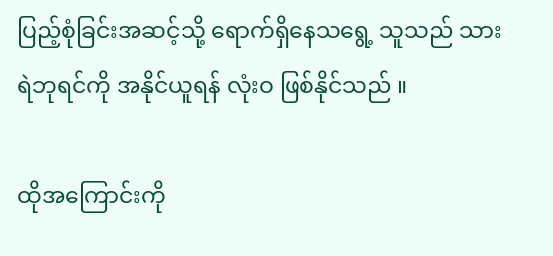ပြည့်စုံခြင်းအဆင့်သို့ ရောက်ရှိနေသရွေ့ သူသည် သားရဲဘုရင်ကို အနိုင်ယူရန် လုံးဝ ဖြစ်နိုင်သည် ။

ထိုအကြောင်းကို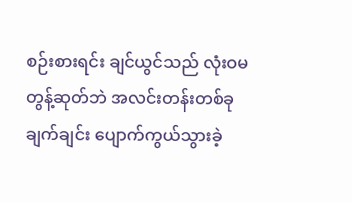စဉ်းစားရင်း ချင်ယွင်သည် လုံးဝမတွန့်ဆုတ်ဘဲ အလင်းတန်းတစ်ခု ချက်ချင်း ပျောက်ကွယ်သွားခဲ့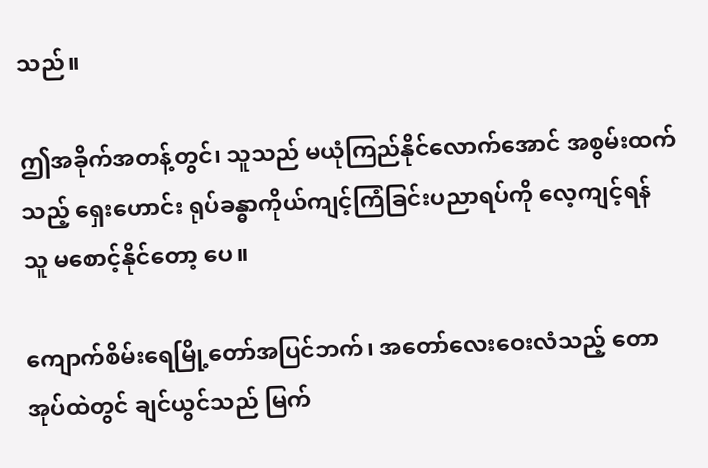သည်။

ဤအခိုက်အတန့်တွင်၊ သူသည် မယုံကြည်နိုင်လောက်အောင် အစွမ်းထက်သည့် ရှေးဟောင်း ရုပ်ခန္ဓာကိုယ်ကျင့်ကြံခြင်းပညာရပ်ကို လေ့ကျင့်ရန် သူ မစောင့်နိုင်တော့ ပေ။

ကျောက်စိမ်းရေမြို့တော်အပြင်ဘက်၊ အတော်လေးဝေးလံသည့် တောအုပ်ထဲတွင် ချင်ယွင်သည် မြက်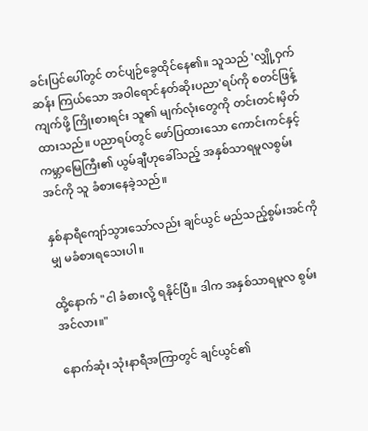ခင်းပြင်ပေါ်တွင် တင်ပျဉ်ခွေထိုင်နေ၏။ သူသည် 'လျှို့ဝှက်ဆန်း ကြယ်သော အဝါရောင်နတ်ဆိုးပညာ'ရပ်ကို စတင်ဖြန့်ကျက်ဖို့ ကြိုးစားရင်း သူ၏ မျက်လုံးတွေကို တင်းတင်းမှိတ်ထားသည်။ ပညာရပ်တွင် ဖော်ပြထားသော ကောင်းကင်နှင့်ကမ္ဘာမြေကြီး၏ ယွမ်ချီဟုခေါ်သည့် အနှစ်သာရမူလစွမ်းအင်ကို သူ ခံစားနေခဲ့သည်။

နှစ်နာရီကျော်သွားသော်လည်း ချင်ယွင် မည်သည့်စွမ်းအင်ကိုမျှ မခံစားရသေးပါ။

ထို့နောက် "ငါ ခံစားလို့ ရနိုင်ပြီ။ ဒါက အနှစ်သာရမူလ စွမ်းအင်လား။"

နောက်ဆုံး သုံးနာရီအကြာတွင် ချင်ယွင်၏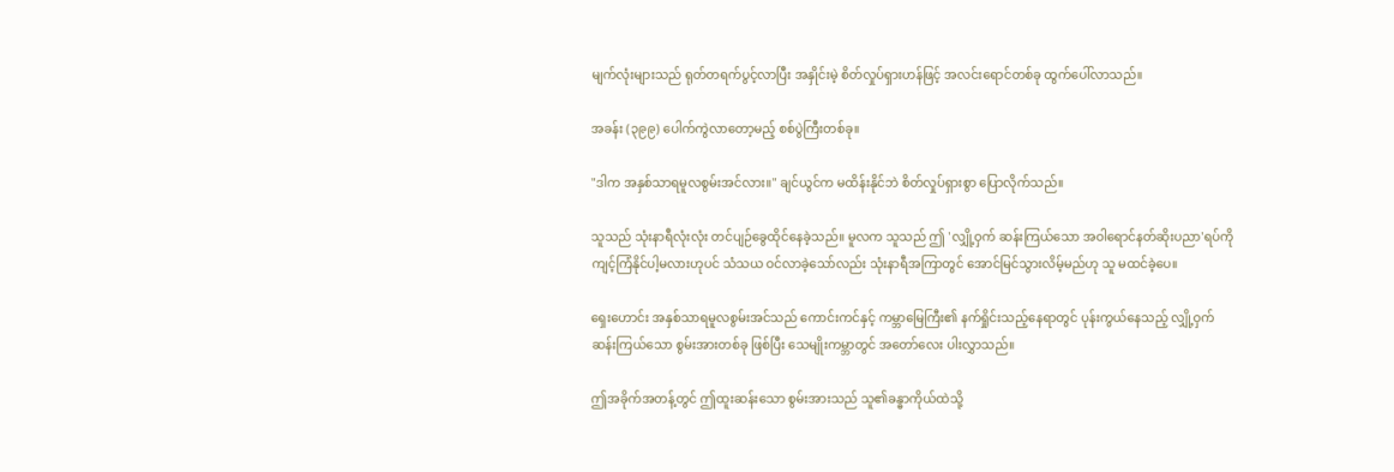မျက်လုံးများသည် ရုတ်တရက်ပွင့်လာပြီး အနှိုင်းမဲ့ စိတ်လှုပ်ရှားဟန်ဖြင့် အလင်းရောင်တစ်ခု ထွက်ပေါ်လာသည်။

အခန်း (၃၉၉) ပေါက်ကွဲလာတော့မည့် စစ်ပွဲကြီးတစ်ခု။

"ဒါက အနှစ်သာရမူလစွမ်းအင်လား။" ချင်ယွင်က မထိန်းနိုင်ဘဲ စိတ်လှုပ်ရှားစွာ ပြောလိုက်သည်။

သူသည် သုံးနာရီလုံးလုံး တင်ပျဉ်ခွေထိုင်နေခဲ့သည်။ မူလက သူသည် ဤ 'လျှို့ဝှက် ဆန်းကြယ်သော အဝါရောင်နတ်ဆိုးပညာ'ရပ်ကို ကျင့်ကြံနိုင်ပါ့မလားဟုပင် သံသယ ဝင်လာခဲ့သော်လည်း သုံးနာရီအကြာတွင် အောင်မြင်သွားလိမ့်မည်ဟု သူ မထင်ခဲ့ပေ။

ရှေးဟောင်း အနှစ်သာရမူလစွမ်းအင်သည် ကောင်းကင်နှင့် ကမ္ဘာမြေကြီး၏ နက်ရှိုင်းသည့်နေရာတွင် ပုန်းကွယ်နေသည့် လျှို့ဝှက်ဆန်းကြယ်သော စွမ်းအားတစ်ခု ဖြစ်ပြီး သေမျိုးကမ္ဘာတွင် အတော်လေး ပါးလွှာသည်။

ဤအခိုက်အတန့်တွင် ဤထူးဆန်းသော စွမ်းအားသည် သူ၏ခန္ဓာကိုယ်ထဲသို့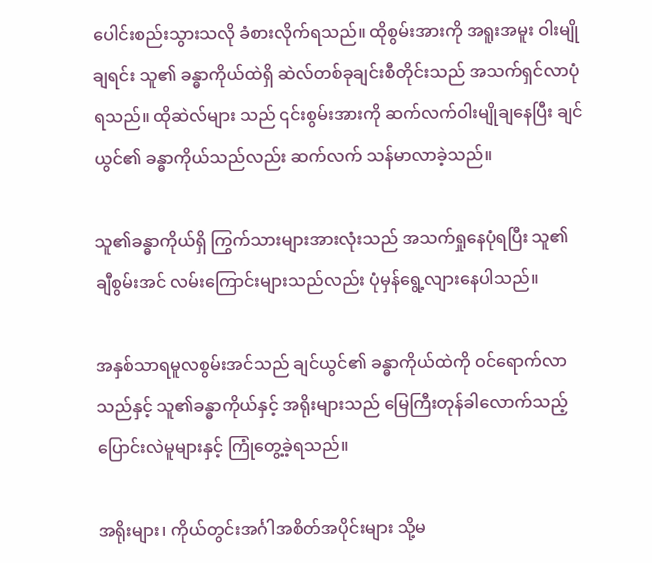ပေါင်းစည်းသွားသလို ခံစားလိုက်ရသည်။ ထိုစွမ်းအားကို အရူးအမူး ဝါးမျိုချရင်း သူ၏ ခန္ဓာကိုယ်ထဲရှိ ဆဲလ်တစ်ခုချင်းစီတိုင်းသည် အသက်ရှင်လာပုံရသည်။ ထိုဆဲလ်များ သည် ၎င်းစွမ်းအားကို ဆက်လက်ဝါးမျိုချနေပြီး ချင်ယွင်၏ ခန္ဓာကိုယ်သည်လည်း ဆက်လက် သန်မာလာခဲ့သည်။

သူ၏ခန္ဓာကိုယ်ရှိ ကြွက်သားများအားလုံးသည် အသက်ရှုနေပုံရပြီး သူ၏ ချီစွမ်းအင် လမ်းကြောင်းများသည်လည်း ပုံမှန်ရွေ့လျားနေပါသည်။

အနှစ်သာရမူလစွမ်းအင်သည် ချင်ယွင်၏ ခန္ဓာကိုယ်ထဲကို ဝင်ရောက်လာသည်နှင့် သူ၏ခန္ဓာကိုယ်နှင့် အရိုးများသည် မြေကြီးတုန်ခါလောက်သည့် ပြောင်းလဲမူများနှင့် ကြုံတွေ့ခဲ့ရသည်။

အရိုးများ၊ ကိုယ်တွင်းအင်္ဂါအစိတ်အပိုင်းများ သို့မ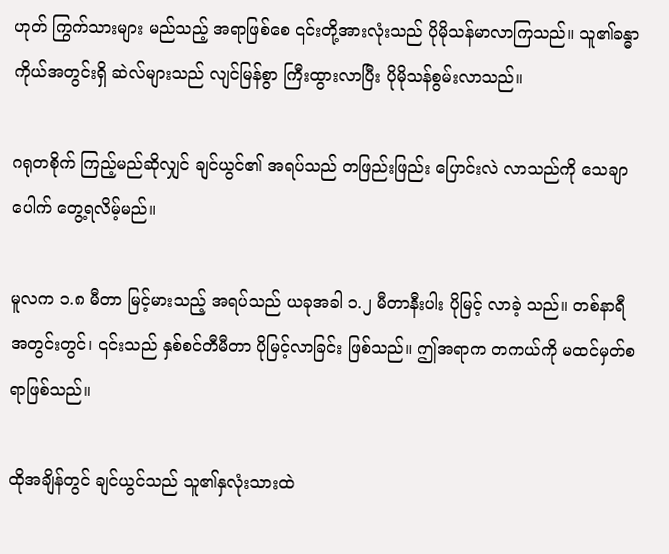ဟုတ် ကြွက်သားများ မည်သည့် အရာဖြစ်စေ ၎င်းတို့အားလုံးသည် ပိုမိုသန်မာလာကြသည်။ သူ၏ခန္ဓာကိုယ်အတွင်းရှိ ဆဲလ်များသည် လျင်မြန်စွာ ကြီးထွားလာပြီး ပိုမိုသန်စွမ်းလာသည်။

ဂရုတစိုက် ကြည့်မည်ဆိုလျှင် ချင်ယွင်၏ အရပ်သည် တဖြည်းဖြည်း ပြောင်းလဲ လာသည်ကို သေချာပေါက် တွေ့ရလိမ့်မည်။

မူလက ၁.၈ မီတာ မြင့်မားသည့် အရပ်သည် ယခုအခါ ၁.၂ မီတာနီးပါး ပိုမြင့် လာခဲ့ သည်။ တစ်နာရီအတွင်းတွင်၊ ၎င်းသည် နှစ်စင်တီမီတာ ပိုမြင့်လာခြင်း ဖြစ်သည်။ ဤအရာက တကယ်ကို မထင်မှတ်စရာဖြစ်သည်။

ထိုအချိန်တွင် ချင်ယွင်သည် သူ၏နှလုံးသားထဲ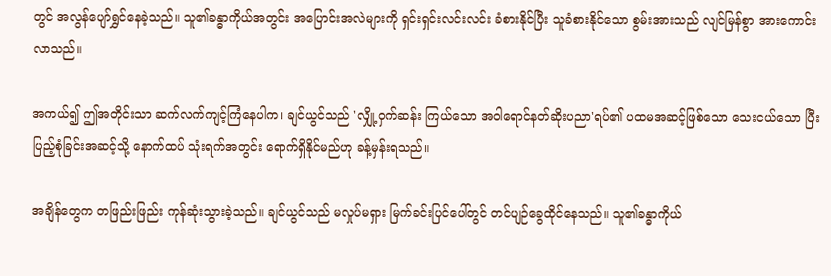တွင် အလွန်ပျော်ရွှင်နေခဲ့သည်။ သူ၏ခန္ဓာကိုယ်အတွင်း အပြောင်းအလဲများကို ရှင်းရှင်းလင်းလင်း ခံစားနိုင်ပြီး သူခံစားနိုင်သော စွမ်းအားသည် လျင်မြန်စွာ အားကောင်းလာသည်။

အကယ်၍ ဤအတိုင်းသာ ဆက်လက်ကျင့်ကြံနေပါက၊ ချင်ယွင်သည် 'လျှို့ဝှက်ဆန်း ကြယ်သော အဝါရောင်နတ်ဆိုးပညာ'ရပ်၏ ပထမအဆင့်ဖြစ်သော သေးငယ်သော ပြီးပြည့်စုံခြင်းအဆင့်သို့ နောက်ထပ် သုံးရက်အတွင်း ရောက်ရှိနိုင်မည်ဟု ခန့်မှန်းရသည်။

အချိန်တွေက တဖြည်းဖြည်း ကုန်ဆုံးသွားခဲ့သည်။ ချင်ယွင်သည် မလှုပ်မရှား မြက်ခင်းပြင်ပေါ်တွင် တင်ပျဉ်ခွေထိုင်နေသည်။ သူ၏ခန္ဓာကိုယ်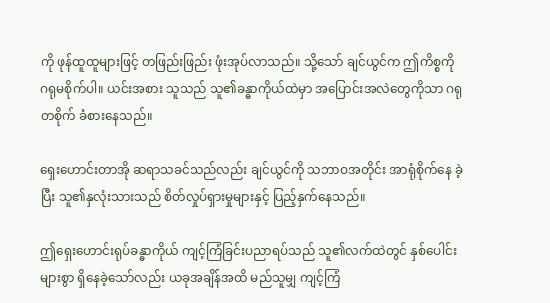ကို ဖုန်ထူထူများဖြင့် တဖြည်းဖြည်း ဖုံးအုပ်လာသည်။ သို့သော် ချင်ယွင်က ဤကိစ္စကို ဂရုမစိုက်ပါ။ ယင်းအစား သူသည် သူ၏ခန္ဓာကိုယ်ထဲမှာ အပြောင်းအလဲတွေကိုသာ ဂရုတစိုက် ခံစားနေသည်။

ရှေးဟောင်းတာအို ဆရာသခင်သည်လည်း ချင်ယွင်ကို သဘာဝအတိုင်း အာရုံစိုက်နေ ခဲ့ပြီး သူ၏နှလုံးသားသည် စိတ်လှုပ်ရှားမှုများနှင့် ပြည့်နှက်နေသည်။

ဤရှေးဟောင်းရုပ်ခန္ဓာကိုယ် ကျင့်ကြံခြင်းပညာရပ်သည် သူ၏လက်ထဲတွင် နှစ်ပေါင်းများစွာ ရှိနေခဲ့သော်လည်း ယခုအချိန်အထိ မည်သူမျှ ကျင့်ကြံ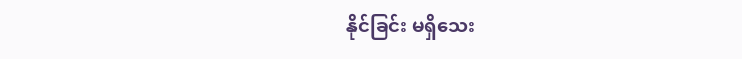နိုင်ခြင်း မရှိသေး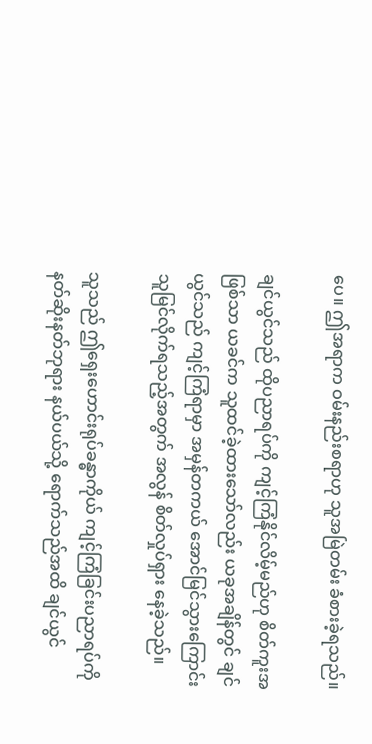ပေ။ ဤအရာက ဝမ်းနည်းစရာဟု သူအမြဲတမ်း ခံစားခဲ့ရသည်။

ချင်ယွင်သည် ထိုပညာရပ်ကို ကျင့်ကြံနိုင်လိမ့်မည်ဟု စိတ်ကူးအဖြစ်သာ ယခင်က သူထင်ခဲ့ထားသော်လည်း ယခုအချိန်တွင် ချင်ယွင်သည် ကျင့်ကြံရာမှာ အမှန်တကယ် အောင်မြင်သွားကြောင်း သူမြင်လိုက်ရသည့်အတွက် အလွန် စိတ်လှုပ်ရှား နေခဲ့သည်။

သူသည် ဤရှေးဟောင်းရုပ်ခန္ဓာကိုယ် ကျင့်ကြံခြင်းပညာရပ်ကို နတ်ဆိုးနတ်ဘုရား နယ်ပယ်သို့ ရောက်သည်အထိ ချင်ယွင်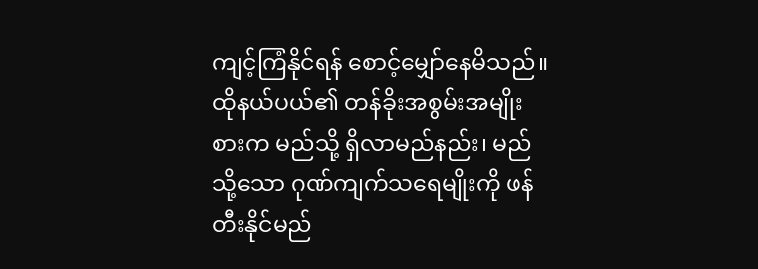ကျင့်ကြံနိုင်ရန် စောင့်မျှော်နေမိသည်။ ထိုနယ်ပယ်၏ တန်ခိုးအစွမ်းအမျိုးစားက မည်သို့ ရှိလာမည်နည်း၊ မည်သို့သော ဂုဏ်ကျက်သရေမျိုးကို ဖန်တီးနိုင်မည်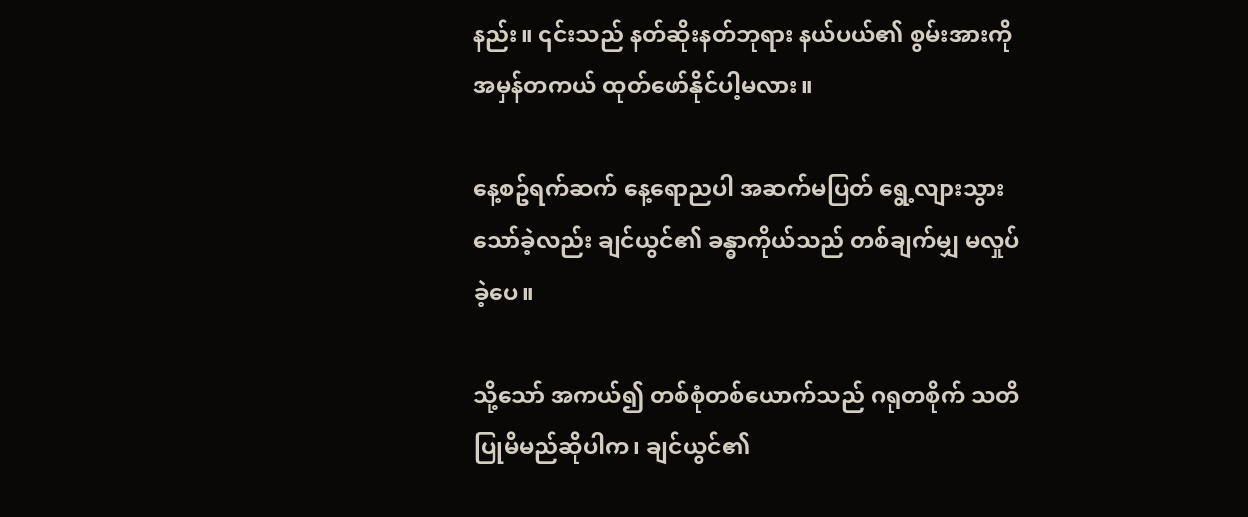နည်း။ ၎င်းသည် နတ်ဆိုးနတ်ဘုရား နယ်ပယ်၏ စွမ်းအားကို အမှန်တကယ် ထုတ်ဖော်နိုင်ပါ့မလား။

နေ့စဥ်ရက်ဆက် နေ့ရောညပါ အဆက်မပြတ် ရွေ့လျားသွားသော်ခဲ့လည်း ချင်ယွင်၏ ခန္ဓာကိုယ်သည် တစ်ချက်မျှ မလှုပ်ခဲ့ပေ။

သို့သော် အကယ်၍ တစ်စုံတစ်ယောက်သည် ဂရုတစိုက် သတိပြုမိမည်ဆိုပါက၊ ချင်ယွင်၏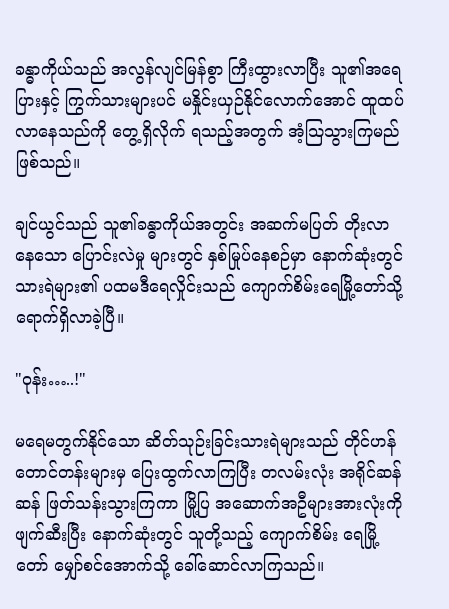ခန္ဓာကိုယ်သည် အလွန်လျင်မြန်စွာ ကြီးထွားလာပြီး သူ၏အရေပြားနှင့် ကြွက်သားများပင် မနှိုင်းယှဉ်နိုင်လောက်အောင် ထူထပ်လာနေသည်ကို တွေ့ရှိလိုက် ရသည့်အတွက် အံ့သြသွားကြမည် ဖြစ်သည်။

ချင်ယွင်သည် သူ၏ခန္ဓာကိုယ်အတွင်း အဆက်မပြတ် တိုးလာနေသော ပြောင်းလဲမှု များတွင် နှစ်မြုပ်နေစဉ်မှာ နောက်ဆုံးတွင် သားရဲများ၏ ပထမဒီရေလှိုင်းသည် ကျောက်စိမ်းရေမြို့တော်သို့ ရောက်ရှိလာခဲ့ပြီ။

"ဝုန်း…..!"

မရေမတွက်နိုင်သော ဆိတ်သုဉ်းခြင်းသားရဲများသည် တိုင်ဟန်တောင်တန်းများမှ ပြေးထွက်လာကြပြီး တလမ်းလုံး အရိုင်ဆန်ဆန် ဖြတ်သန်းသွားကြကာ မြို့ပြ အဆောက်အဦများအားလုံးကို ဖျက်ဆီးပြီး နောက်ဆုံးတွင် သူတို့သည့် ကျောက်စိမ်း ရေမြို့တော် မျှော်စင်အောက်သို့ ခေါ်ဆောင်လာကြသည်။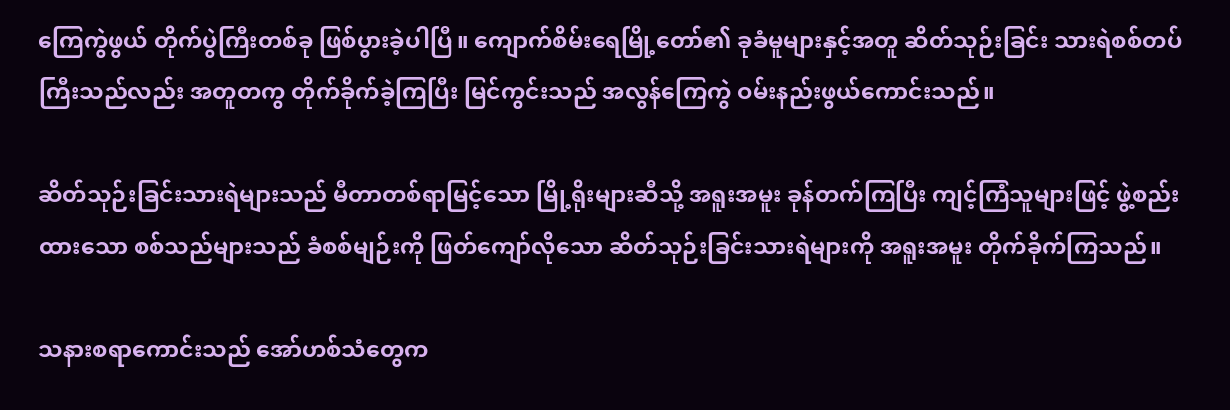ကြေကွဲဖွယ် တိုက်ပွဲကြီးတစ်ခု ဖြစ်ပွားခဲ့ပါပြီ။ ကျောက်စိမ်းရေမြို့တော်၏ ခုခံမူများနှင့်အတူ ဆိတ်သုဉ်းခြင်း သားရဲစစ်တပ်ကြီးသည်လည်း အတူတကွ တိုက်ခိုက်ခဲ့ကြပြီး မြင်ကွင်းသည် အလွန်ကြေကွဲ ဝမ်းနည်းဖွယ်ကောင်းသည်။

ဆိတ်သုဉ်းခြင်းသားရဲများသည် မီတာတစ်ရာမြင့်သော မြို့ရိုးများဆီသို့ အရူးအမူး ခုန်တက်ကြပြီး ကျင့်ကြံသူများဖြင့် ဖွဲ့စည်းထားသော စစ်သည်များသည် ခံစစ်မျဉ်းကို ဖြတ်ကျော်လိုသော ဆိတ်သုဉ်းခြင်းသားရဲများကို အရူးအမူး တိုက်ခိုက်ကြသည်။

သနားစရာကောင်းသည် အော်ဟစ်သံတွေက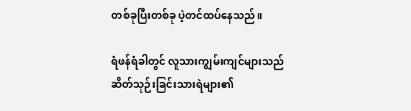တစ်ခုပြီးတစ်ခု ပဲ့တင်ထပ်နေသည်။

ရံဖန်ရံခါတွင် လူသားကျွမ်းကျင်များသည် ဆိတ်သုဉ်းခြင်းသားရဲများ၏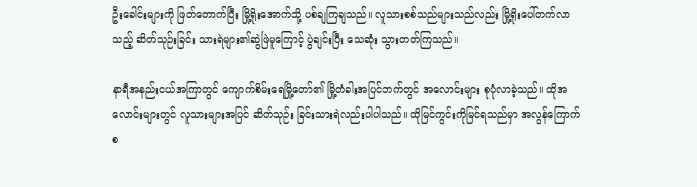ဦးခေါင်းများကို ဖြတ်တောက်ပြီး မြို့ရိုးအောက်သို့ ပစ်ချကြချသည်။ လူသားစစ်သည်များသည်လည်း မြို့ရိုးပေါ်တက်လာသည့် ဆိတ်သုဉ်းခြင်း သားရဲများ၏ဆွဲဖြဲမူကြောင့် ပွဲချင်းပြီး သေဆုံး သွားတတ်ကြသည်။

နာရီအနည်းငယ်အကြာတွင် ကျောက်စိမ်းရေမြို့တော်၏ မြို့တံခါးအပြင်ဘက်တွင် အလောင်းများ စုပုံလာခဲ့သည်။ ထိုအလောင်းများတွင် လူသားများအပြင် ဆိတ်သုဉ်း ခြင်းသားရဲလည်းပါပါသည်။ ထိုမြင်ကွင်းကိုမြင်ရသည်မှာ အလွန်ကြောက်စ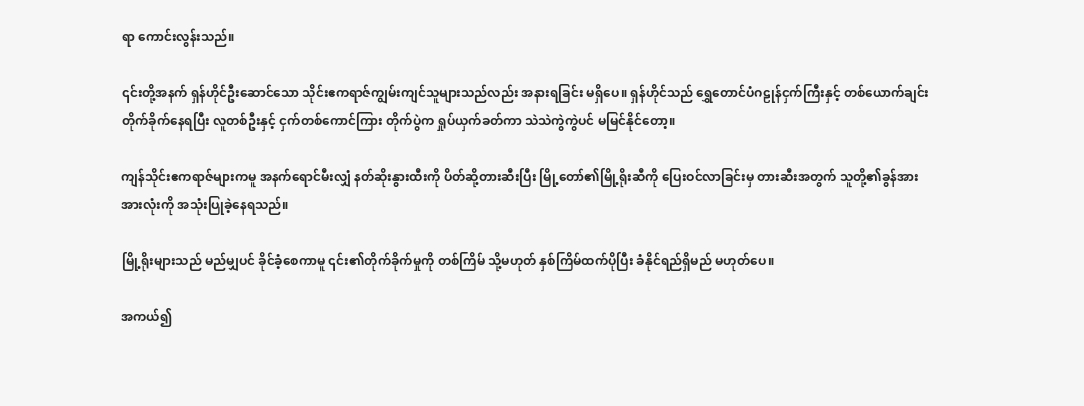ရာ ကောင်းလွန်းသည်။

၎င်းတို့အနက် ရှန်ဟိုင်ဦးဆောင်သော သိုင်းဧကရာဇ်ကျွမ်းကျင်သူများသည်လည်း အနားရခြင်း မရှိပေ။ ရှန်ဟိုင်သည် ရွှေတောင်ပံဂဠုန်ငှက်ကြီးနှင့် တစ်ယောက်ချင်း တိုက်ခိုက်နေရပြီး လူတစ်ဦးနှင့် ငှက်တစ်ကောင်ကြား တိုက်ပွဲက ရှုပ်ယှက်ခတ်ကာ သဲသဲကွဲကွဲပင် မမြင်နိုင်တော့။

ကျန်သိုင်းဧကရာဇ်များကမူ အနက်ရောင်မီးလျှံ နတ်ဆိုးနွားထီးကို ပိတ်ဆို့တားဆီးပြီး မြို့တော်၏မြို့ရိုးဆီကို ပြေးဝင်လာခြင်းမှ တားဆီးအတွက် သူတို့၏ခွန်အားအားလုံးကို အသုံးပြုခဲ့နေရသည်။

မြို့ရိုးများသည် မည်မျှပင် ခိုင်ခံ့စေကာမူ ၎င်း၏တိုက်ခိုက်မှုကို တစ်ကြိမ် သို့မဟုတ် နှစ်ကြိမ်ထက်ပိုပြီး ခံနိုင်ရည်ရှိမည် မဟုတ်ပေ။

အကယ်၍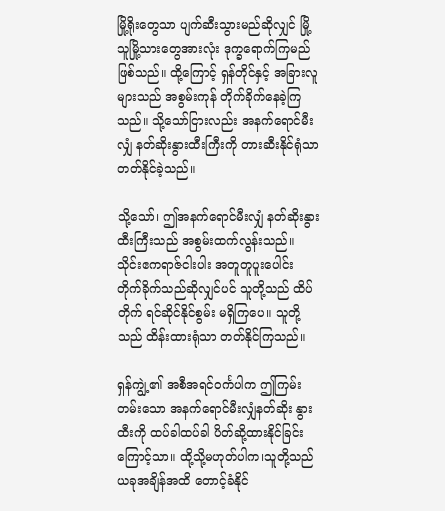မြို့ရိုးတွေသာ ပျက်ဆီးသွားမည်ဆိုလျှင် မြို့သူမြို့သားတွေအားလုံး ဒုက္ခရောက်ကြမည် ဖြစ်သည်။ ထို့ကြောင့် ရှန်တိုင်နှင့် အခြားလူများသည် အစွမ်းကုန် တိုက်ခိုက်နေခဲ့ကြသည်။ သို့သော်ငြားလည်း အနက်ရောင်မီးလျှံ နတ်ဆိုးနွားထီးကြီးကို တားဆီးနိုင်ရုံသာ တတ်နိုင်ခဲ့သည်။

သို့သော်၊ ဤအနက်ရောင်မီးလျှံ နတ်ဆိုးနွားထီးကြီးသည် အစွမ်းထက်လွန်းသည်။ သိုင်းဧကရာဇ်ငါးပါး အတူတူပူးပေါင်း တိုက်ခိုက်သည်ဆိုလျှင်ပင် သူတို့သည် ထိပ်တိုက် ရင်ဆိုင်နိုင်စွမ်း မရှိကြပေ။ သူတို့သည် ထိန်းထားရုံသာ တတ်နိုင်ကြသည်။

ရှန်ကျွဲ့၏ အစီအရင်ဝင်္ကပါက ဤကြမ်းတမ်းသော အနက်ရောင်မီးလျှံနတ်ဆိုး နွားထီးကို ထပ်ခါထပ်ခါ ပိတ်ဆို့ထားနိုင်ခြင်းကြောင့်သာ။ ထို့သို့မဟုတ်ပါက၊သူတို့သည် ယခုအချိန်အထိ တောင့်ခံနိုင်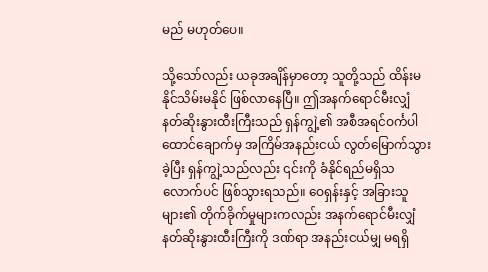မည် မဟုတ်ပေ။

သို့သော်လည်း ယခုအချိန်မှာတော့ သူတို့သည် ထိန်းမနိုင်သိမ်းမနိုင် ဖြစ်လာနေပြီ။ ဤအနက်ရောင်မီးလျှံ နတ်ဆိုးနွားထီးကြီးသည် ရှန်ကျွဲ့၏ အစီအရင်ဝင်္ကပါ ထောင်ချောက်မှ အကြိမ်အနည်းငယ် လွတ်မြောက်သွားခဲ့ပြီး ရှန်ကျွဲ့သည်လည်း ၎င်းကို ခံနိုင်ရည်မရှိသလောက်ပင် ဖြစ်သွားရသည်။ ဝေရှန်းနှင့် အခြားသူများ၏ တိုက်ခိုက်မှုများကလည်း အနက်ရောင်မီးလျှံ နတ်ဆိုးနွားထီးကြီးကို ဒဏ်ရာ အနည်းငယ်မျှ မရရှိ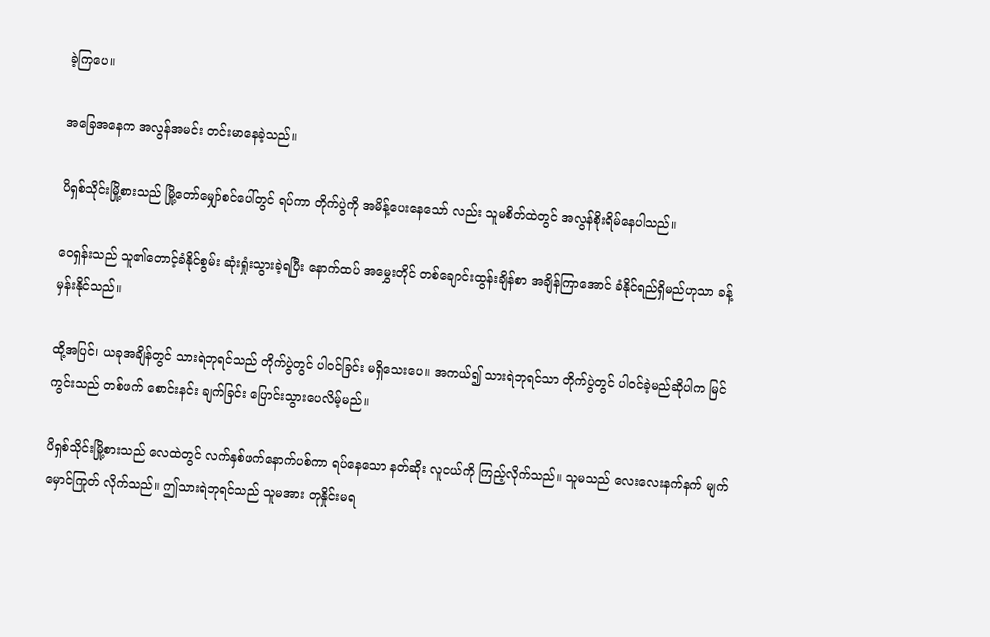ခဲ့ကြပေ။

အခြေအနေက အလွန်အမင်း တင်းမာနေခဲ့သည်။

ပိရှစ်သိုင်းမြို့စားသည် မြို့တော်မျှော်စင်ပေါ်တွင် ရပ်ကာ တိုက်ပွဲကို အမိန့်ပေးနေသော် လည်း သူမစိတ်ထဲတွင် အလွန်စိုးရိမ်နေပါသည်။

ဝေရှန်းသည် သူ၏တောင့်ခံနိုင်စွမ်း ဆုံးရှုံးသွားခဲ့ရပြီး နောက်ထပ် အမွှေးတိုင် တစ်ချောင်းထွန်းချိန်စာ အချိန်ကြာအောင် ခံနိုင်ရည်ရှိမည်ဟုသာ ခန့်မှန်းနိုင်သည်။

ထို့အပြင်၊ ယခုအချိန်တွင် သားရဲဘုရင်သည် တိုက်ပွဲတွင် ပါဝင်ခြင်း မရှိသေးပေ။ အကယ်၍ သားရဲဘုရင်သာ တိုက်ပွဲတွင် ပါဝင်ခဲ့မည်ဆိုပါက မြင်ကွင်းသည် တစ်ဖက် စောင်းနင်း ချက်ခြင်း ပြောင်းသွားပေလိမ့်မည်။

ပိရှစ်သိုင်းမြို့စားသည် လေထဲတွင် လက်နှစ်ဖက်နောက်ပစ်ကာ ရပ်နေသော နတ်ဆိုး လူငယ်ကို ကြည့်လိုက်သည်။ သူမသည် လေးလေးနက်နက် မျက်မှောင်ကြုတ် လိုက်သည်။ ဤသားရဲဘုရင်သည် သူမအား တုနှိုင်းမရ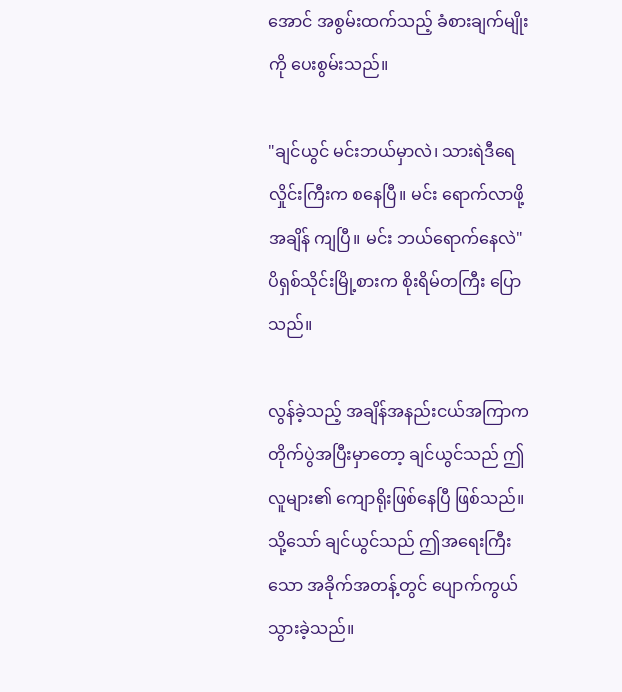အောင် အစွမ်းထက်သည့် ခံစားချက်မျိုးကို ပေးစွမ်းသည်။

"ချင်ယွင် မင်းဘယ်မှာလဲ၊ သားရဲဒီရေလှိုင်းကြီးက စနေပြီ။ မင်း ရောက်လာဖို့ အချိန် ကျပြီ။ မင်း ဘယ်ရောက်နေလဲ" ပိရှစ်သိုင်းမြို့စားက စိုးရိမ်တကြီး ပြောသည်။

လွန်ခဲ့သည့် အချိန်အနည်းငယ်အကြာက တိုက်ပွဲအပြီးမှာတော့ ချင်ယွင်သည် ဤလူများ၏ ကျောရိုးဖြစ်နေပြီ ဖြစ်သည်။ သို့သော် ချင်ယွင်သည် ဤအရေးကြီးသော အခိုက်အတန့်တွင် ပျောက်ကွယ်သွားခဲ့သည်။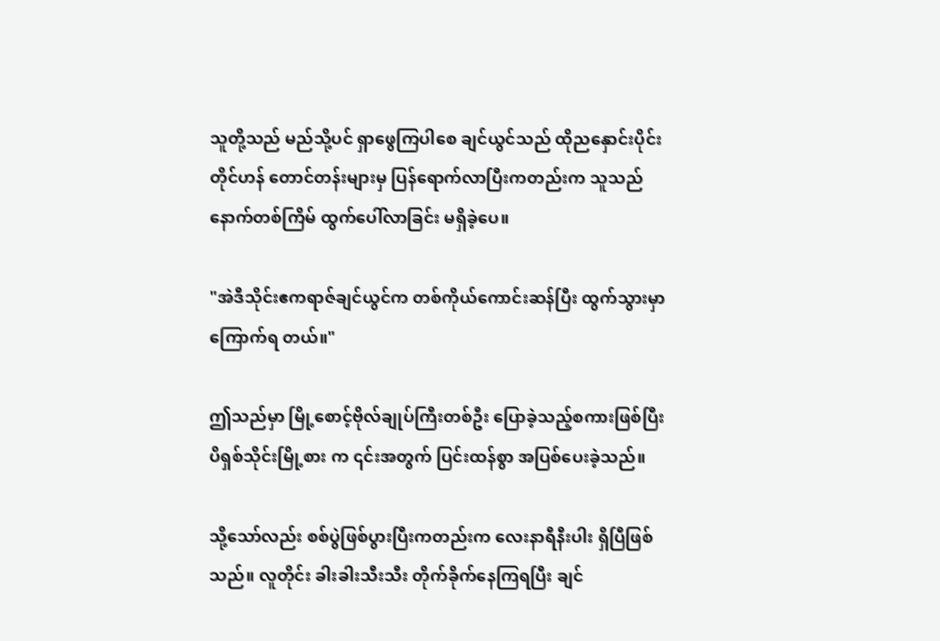သူတို့သည် မည်သို့ပင် ရှာဖွေကြပါစေ ချင်ယွင်သည် ထိုညနှောင်းပိုင်း တိုင်ဟန် တောင်တန်းများမှ ပြန်ရောက်လာပြီးကတည်းက သူသည် နောက်တစ်ကြိမ် ထွက်ပေါ်လာခြင်း မရှိခဲ့ပေ။

"အဲဒီသိုင်းဧကရာဇ်ချင်ယွင်က တစ်ကိုယ်ကောင်းဆန်ပြီး ထွက်သွားမှာ ကြောက်ရ တယ်။"

ဤသည်မှာ မြို့စောင့်ဗိုလ်ချုပ်ကြီးတစ်ဦး ပြောခဲ့သည့်စကားဖြစ်ပြီး ပိရှစ်သိုင်းမြို့စား က ၎င်းအတွက် ပြင်းထန်စွာ အပြစ်ပေးခဲ့သည်။

သို့သော်လည်း စစ်ပွဲဖြစ်ပွားပြီးကတည်းက လေးနာရီနီးပါး ရှိပြီဖြစ်သည်။ လူတိုင်း ခါးခါးသီးသီး တိုက်ခိုက်နေကြရပြီး ချင်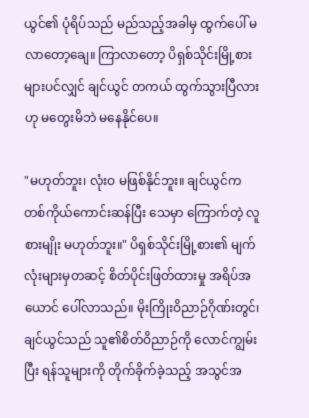ယွင်၏ ပုံရိပ်သည် မည်သည့်အခါမှ ထွက်ပေါ် မလာတော့ချေ။ ကြာလာတော့ ပိရှစ်သိုင်းမြို့စားများပင်လျှင် ချင်ယွင် တကယ် ထွက်သွားပြီလားဟု မတွေးမိဘဲ မနေနိုင်ပေ။

"မဟုတ်ဘူး၊ လုံးဝ မဖြစ်နိုင်ဘူး။ ချင်ယွင်က တစ်ကိုယ်ကောင်းဆန်ပြီး သေမှာ ကြောက်တဲ့ လူစားမျိုး မဟုတ်ဘူး။" ပိရှစ်သိုင်းမြို့စား၏ မျက်လုံးများမှတဆင့် စိတ်ပိုင်းဖြတ်ထားမှု အရိပ်အယောင် ပေါ်လာသည်။ မိုးကြိုးဝိညာဉ်ဂိုဏ်းတွင်၊ ချင်ယွင်သည် သူ၏စိတ်ဝိညာဉ်ကို လောင်ကျွမ်းပြီး ရန်သူများကို တိုက်ခိုက်ခဲ့သည့် အသွင်အ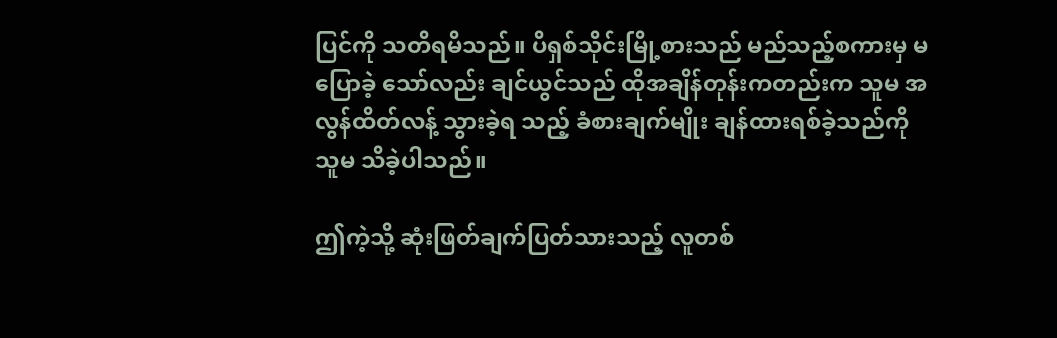ပြင်ကို သတိရမိသည်။ ပိရှစ်သိုင်းမြို့စားသည် မည်သည့်စကားမှ မပြောခဲ့ သော်လည်း ချင်ယွင်သည် ထိုအချိန်တုန်းကတည်းက သူမ အလွန်ထိတ်လန့် သွားခဲ့ရ သည့် ခံစားချက်မျိုး ချန်ထားရစ်ခဲ့သည်ကို သူမ သိခဲ့ပါသည်။

ဤကဲ့သို့ ဆုံးဖြတ်ချက်ပြတ်သားသည့် လူတစ်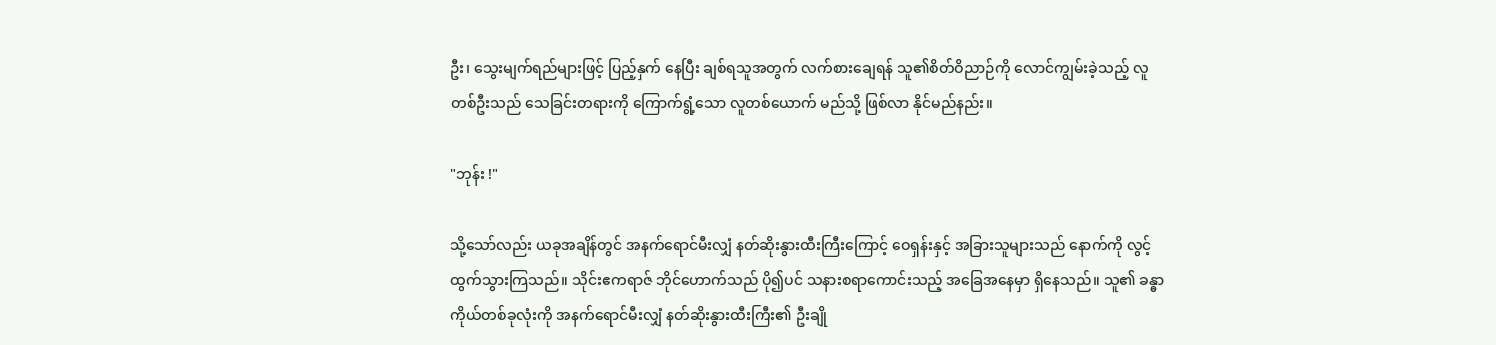ဦး၊ သွေးမျက်ရည်များဖြင့် ပြည့်နှက် နေပြီး ချစ်ရသူအတွက် လက်စားချေရန် သူ၏စိတ်ဝိညာဉ်ကို လောင်ကျွမ်းခဲ့သည့် လူတစ်ဦးသည် သေခြင်းတရားကို ကြောက်ရွံ့သော လူတစ်ယောက် မည်သို့ ဖြစ်လာ နိုင်မည်နည်း။

"ဘုန်း !"

သို့သော်လည်း ယခုအချိန်တွင် အနက်ရောင်မီးလျှံ နတ်ဆိုးနွားထီးကြီးကြောင့် ဝေရှန်းနှင့် အခြားသူများသည် နောက်ကို လွင့်ထွက်သွားကြသည်။ သိုင်းဧကရာဇ် ဘိုင်ဟောက်သည် ပို၍ပင် သနားစရာကောင်းသည့် အခြေအနေမှာ ရှိနေသည်။ သူ၏ ခန္ဓာကိုယ်တစ်ခုလုံးကို အနက်ရောင်မီးလျှံ နတ်ဆိုးနွားထီးကြီး၏ ဦးချို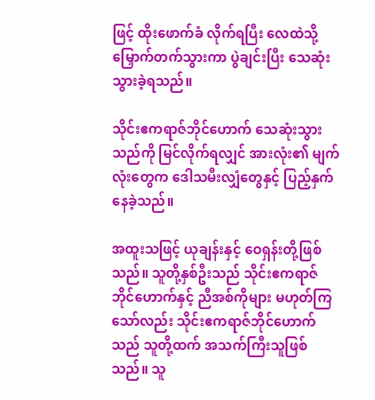ဖြင့် ထိုးဖောက်ခံ လိုက်ရပြီး လေထဲသို့ မြှောက်တက်သွားကာ ပွဲချင်းပြီး သေဆုံးသွားခဲ့ရသည်။

သိုင်းဧကရာဇ်ဘိုင်ဟောက် သေဆုံးသွားသည်ကို မြင်လိုက်ရလျှင် အားလုံး၏ မျက်လုံးတွေက ဒေါသမီးလျှံတွေနှင့် ပြည့်နှက်နေခဲ့သည်။

အထူးသဖြင့် ယုချန်းနှင့် ဝေရှန်းတို့ဖြစ်သည်။ သူတို့နှစ်ဦးသည် သိုင်းဧကရာဇ် ဘိုင်ဟောက်နှင့် ညီအစ်ကိုများ မဟုတ်ကြသော်လည်း သိုင်းဧကရာဇ်ဘိုင်ဟောက် သည် သူတို့ထက် အသက်ကြီးသူဖြစ်သည်။ သူ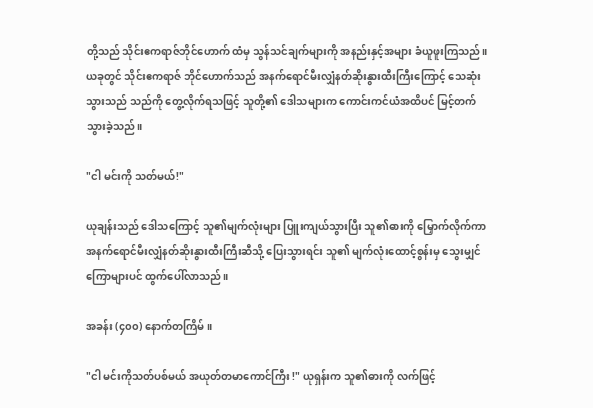တို့သည် သိုင်းဧကရာဇ်ဘိုင်ဟောက် ထံမှ သွန်သင်ချက်များကို အနည်းနှင့်အများ ခံယူဖူးကြသည်။ ယခုတွင် သိုင်းဧကရာဇ် ဘိုင်ဟောက်သည် အနက်ရောင်မီးလျှံနတ်ဆိုးနွားထီးကြီးကြောင့် သေဆုံးသွားသည် သည်ကို တွေ့လိုက်ရသဖြင့် သူတို့၏ ဒေါသများက ကောင်းကင်ယံအထိပင် မြင့်တက်သွားခဲ့သည်။

"ငါ မင်းကို သတ်မယ်!"

ယုချန်းသည် ဒေါသကြောင့် သူ၏မျက်လုံးများ ပြူးကျယ်သွားပြီး သူ၏ဓားကို မြှောက်လိုက်ကာ အနက်ရောင်မီးလျှံနတ်ဆိုးနွားထီးကြီးဆီသို့ ပြေးသွားရင်း သူ၏ မျက်လုံးထောင့်စွန်းမှ သွေးမျှင်ကြောများပင် ထွက်ပေါ်လာသည်။

အခန်း (၄၀၀) နောက်တကြိမ်။

"ငါ မင်းကိုသတ်ပစ်မယ် အယုတ်တမာကောင်ကြီး !" ယုရှန်းက သူ၏ဓားကို လက်ဖြင့်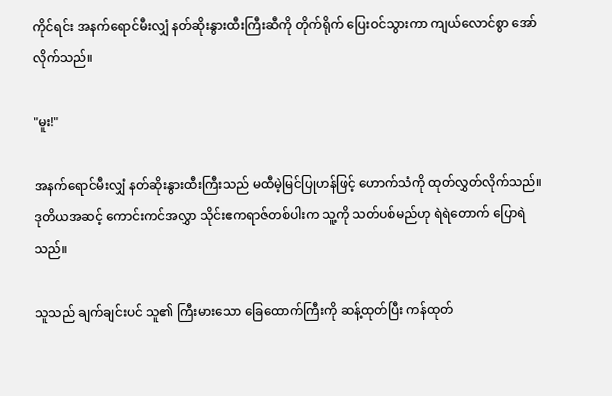ကိုင်ရင်း အနက်ရောင်မီးလျှံ နတ်ဆိုးနွားထီးကြီးဆီကို တိုက်ရိုက် ပြေးဝင်သွားကာ ကျယ်လောင်စွာ အော်လိုက်သည်။

"မူး!"

အနက်ရောင်မီးလျှံ နတ်ဆိုးနွားထီးကြီးသည် မထီမဲ့မြင်ပြုဟန်ဖြင့် ဟောက်သံကို ထုတ်လွှတ်လိုက်သည်။ ဒုတိယအဆင့် ကောင်းကင်အလွှာ သိုင်းဧကရာဇ်တစ်ပါးက သူ့ကို သတ်ပစ်မည်ဟု ရဲရဲတောက် ပြောရဲသည်။

သူသည် ချက်ချင်းပင် သူ၏ ကြီးမားသော ခြေထောက်ကြီးကို ဆန့်ထုတ်ပြီး ကန်ထုတ်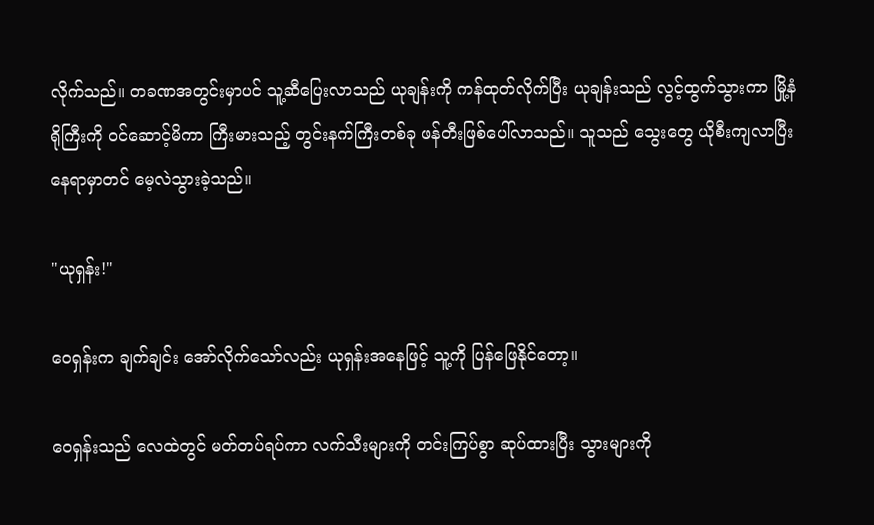လိုက်သည်။ တခဏအတွင်းမှာပင် သူ့ဆီပြေးလာသည် ယုချန်းကို ကန်ထုတ်လိုက်ပြီး ယုချန်းသည် လွင့်ထွက်သွားကာ မြို့နံရိုကြီးကို ဝင်ဆောင့်မိကာ ကြီးမားသည့် တွင်းနက်ကြီးတစ်ခု ဖန်တီးဖြစ်ပေါ်လာသည်။ သူသည် သွေးတွေ ယိုစီးကျလာပြီး နေရာမှာတင် မေ့လဲသွားခဲ့သည်။

"ယုရှန်း!"

ဝေရှန်းက ချက်ချင်း အော်လိုက်သော်လည်း ယုရှန်းအနေဖြင့် သူ့ကို ပြန်ဖြေနိုင်တော့။

ဝေရှန်းသည် လေထဲတွင် မတ်တပ်ရပ်ကာ လက်သီးများကို တင်းကြပ်စွာ ဆုပ်ထားပြီး သွားများကို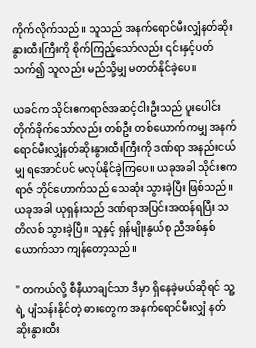ကိုက်လိုက်သည်။ သူသည် အနက်ရောင်မီးလျှံနတ်ဆိုးနွားထီးကြီးကို စိုက်ကြည့်သော်လည်း ၎င်းနှင့်ပတ်သက်၍ သူလည်း မည်သို့မျှ မတတ်နိုင်ခဲ့ပေ။

ယခင်က သိုင်းဧကရာဇ်အဆင့်ငါးဦးသည် ပူးပေါင်းတိုက်ခိုက်သော်လည်း တစ်ဦး တစ်ယောက်ကမျှ အနက်ရောင်မီးလျှံနတ်ဆိုးနွားထီးကြီးကို ဒဏ်ရာ အနည်းငယ်မျှ ရအောင်ပင် မလုပ်နိုင်ခဲ့ကြပေ။ ယခုအခါ သိုင်းဧကရာဇ် ဘိုင်ဟောက်သည် သေဆုံး သွားခဲ့ပြီး ဖြစ်သည်။ ယခုအခါ ယုရှန်းသည် ဒဏ်ရာအပြင်းအထန်ရပြီး သတိလစ် သွားခဲ့ပြီ။ သူနှင့် ရှန်မျိုးနွယ်စု ညီအစ်နှစ်ယောက်သာ ကျန်တော့သည်။

" တကယ်လို့ စီနီယာချင်သာ ဒီမှာ ရှိနေခဲ့မယ်ဆိုရင် သူ့ရဲ့ ပျံသန်းနိုင်တဲ့ ဓားတွေက အနက်ရောင်မီးလျှံ နတ်ဆိုးနွားထီး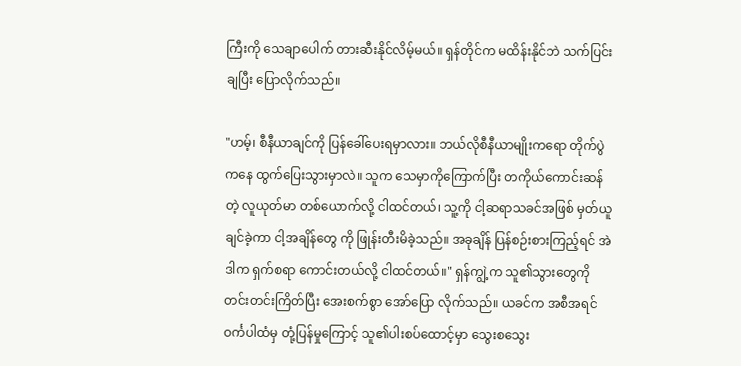ကြီးကို သေချာပေါက် တားဆီးနိုင်လိမ့်မယ်။ ရှန်တိုင်က မထိန်းနိုင်ဘဲ သက်ပြင်းချပြီး ပြောလိုက်သည်။

"ဟမ့်၊ စီနီယာချင်ကို ပြန်ခေါ်ပေးရမှာလား။ ဘယ်လိုစီနီယာမျိုးကရော တိုက်ပွဲကနေ ထွက်ပြေးသွားမှာလဲ။ သူက သေမှာကိုကြောက်ပြီး တကိုယ်ကောင်းဆန်တဲ့ လူယုတ်မာ တစ်ယောက်လို့ ငါထင်တယ်၊ သူ့ကို ငါ့ဆရာသခင်အဖြစ် မှတ်ယူချင်ခဲ့ကာ ငါ့အချိန်တွေ ကို ဖြုန်းတီးမိခဲ့သည်။ အခုချိန် ပြန်စဉ်းစားကြည့်ရင် အဲဒါက ရှက်စရာ ကောင်းတယ်လို့ ငါထင်တယ်။" ရှန်ကျွဲ့က သူ၏သွားတွေကို တင်းတင်းကြိတ်ပြီး အေးစက်စွာ အော်ပြော လိုက်သည်။ ယခင်က အစီအရင်ဝင်္ကပါထံမှ တုံ့ပြန်မှုကြောင့် သူ၏ပါးစပ်ထောင့်မှာ သွေးစသွေး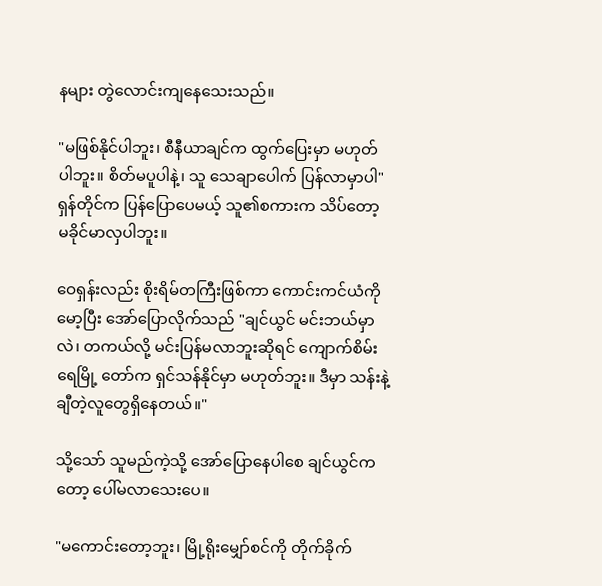နများ တွဲလောင်းကျနေသေးသည်။

"မဖြစ်နိုင်ပါဘူး၊ စီနီယာချင်က ထွက်ပြေးမှာ မဟုတ်ပါဘူး။ စိတ်မပူပါနဲ့၊ သူ သေချာပေါက် ပြန်လာမှာပါ" ရှန်တိုင်က ပြန်ပြောပေမယ့် သူ၏စကားက သိပ်တော့ မခိုင်မာလှပါဘူး။

ဝေရှန်းလည်း စိုးရိမ်တကြီးဖြစ်ကာ ကောင်းကင်ယံကိုမော့ပြီး အော်ပြောလိုက်သည် "ချင်ယွင် မင်းဘယ်မှာလဲ၊ တကယ်လို့ မင်းပြန်မလာဘူးဆိုရင် ကျောက်စိမ်းရေမြို့ တော်က ရှင်သန်နိုင်မှာ မဟုတ်ဘူး။ ဒီမှာ သန်းနဲ့ချီတဲ့လူတွေရှိနေတယ်။"

သို့သော် သူမည်ကဲ့သို့ အော်ပြောနေပါစေ ချင်ယွင်ကတော့ ပေါ်မလာသေးပေ။

"မကောင်းတော့ဘူး၊ မြို့ရိုးမျှော်စင်ကို တိုက်ခိုက်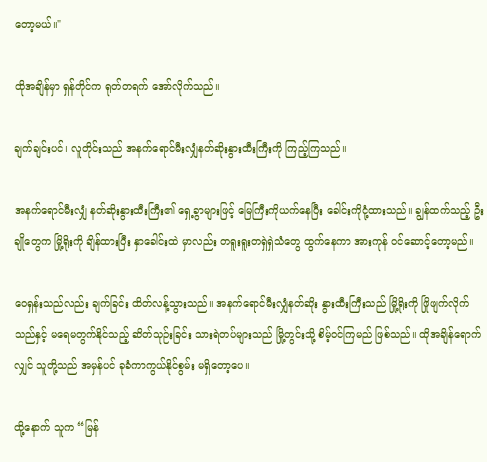တော့မယ်။"

ထိုအချိန်မှာ ရှန်တိုင်က ရုတ်တရက် အော်လိုက်သည်။

ချက်ချင်းပင်၊ လူတိုင်းသည် အနက်ရောင်မီးလျှံနတ်ဆိုးနွားထီးကြီးကို ကြည့်ကြသည်။

အနက်ရောင်မီးလျှံ နတ်ဆိုးနွားထီးကြီး၏ ရှေ့ခွာများဖြင့် မြေကြီးကိုယက်နေပြီး ခေါင်းကိုငုံ့ထားသည်။ ချွန်ထက်သည့် ဦးချိုတွေက မြို့ရိုးကို ချိန်ထားပြီး နှာခေါင်းထဲ မှာလည်း တရူးရူးတရှဲရှဲသံတွေ ထွက်နေကာ အားကုန် ဝင်ဆောင့်တော့မည်။

ဝေရှန်းသည်လည်း ချက်ခြင်း ထိတ်လန့်သွားသည်။ အနက်ရောင်မီးလျှံနတ်ဆိုး နွားထီးကြီးသည် မြို့ရိုးကို ဖြိုဖျက်လိုက်သည်နှင့် မရေမတွက်နိုင်သည့် ဆိတ်သုဉ်းခြင်း သားရဲတပ်များသည် မြို့တွင်းသို့ စိမ့်ဝင်ကြမည် ဖြစ်သည်။ ထိုအချိန်ရောက်လျှင် သူတို့သည် အမှန်ပင် ခုခံကာကွယ်နိုင်စွမ်း မရှိတော့ပေ။

ထို့နောက် သူက “မြန်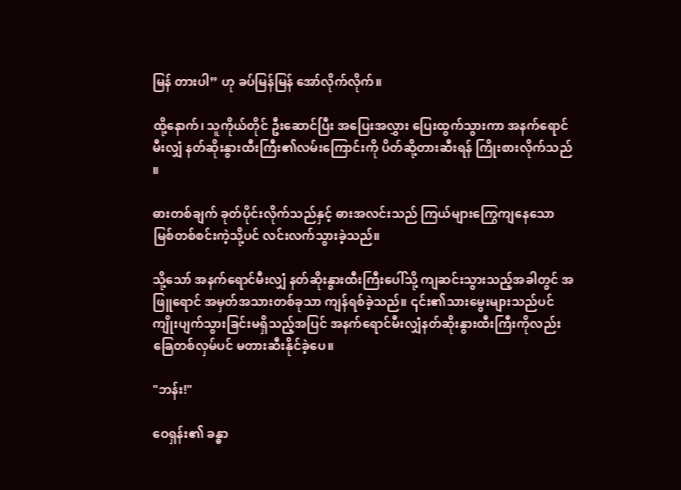မြန် တားပါ” ဟု ခပ်မြန်မြန် အော်လိုက်လိုက်။

ထို့နောက်၊ သူကိုယ်တိုင် ဦးဆောင်ပြီး အပြေးအလွှား ပြေးထွက်သွားကာ အနက်ရောင်မီးလျှံ နတ်ဆိုးနွားထီးကြီး၏လမ်းကြောင်းကို ပိတ်ဆို့တားဆီးရန် ကြိုးစားလိုက်သည် ။

ဓားတစ်ချက် ခုတ်ပိုင်းလိုက်သည်နှင့် ဓားအလင်းသည် ကြယ်များကြွေကျနေသော မြစ်တစ်စင်းကဲ့သို့ပင် လင်းလက်သွားခဲ့သည်။

သို့သော် အနက်ရောင်မီးလျှံ နတ်ဆိုးနွားထီးကြီးပေါ်သို့ ကျဆင်းသွားသည့်အခါတွင် အဖြူရောင် အမှတ်အသားတစ်ခုသာ ကျန်ရစ်ခဲ့သည်။ ၎င်း၏သားမွေးများသည်ပင် ကျိုးပျက်သွားခြင်းမရှိသည့်အပြင် အနက်ရောင်မီးလျှံနတ်ဆိုးနွားထီးကြီးကိုလည်း ခြေတစ်လှမ်ပင် မတားဆီးနိုင်ခဲ့ပေ။

"ဘန်း!"

ဝေရှန်း၏ ခန္ဓာ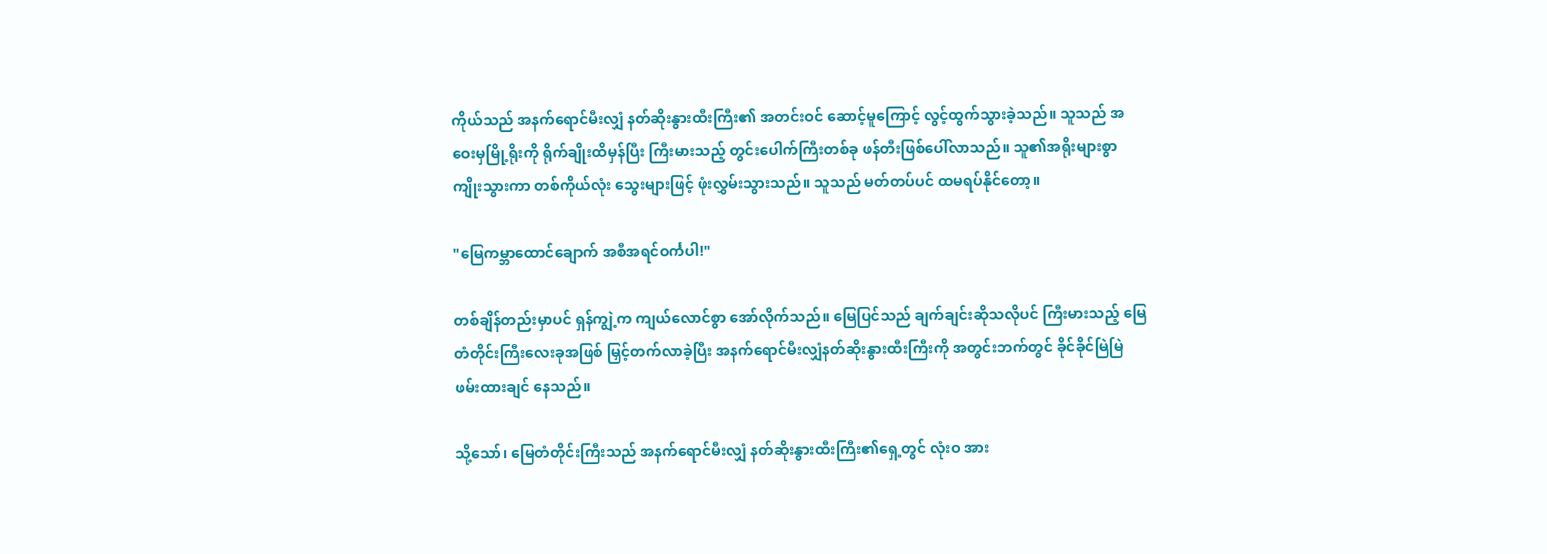ကိုယ်သည် အနက်ရောင်မီးလျှံ နတ်ဆိုးနွားထီးကြီး၏ အတင်းဝင် ဆောင့်မူကြောင့် လွင့်ထွက်သွားခဲ့သည်။ သူသည် အဝေးမှမြို့ရိုးကို ရိုက်ချိုးထိမှန်ပြီး ကြီးမားသည့် တွင်းပေါက်ကြီးတစ်ခု ဖန်တီးဖြစ်ပေါ်လာသည်။ သူ၏အရိုးများစွာ ကျိုးသွားကာ တစ်ကိုယ်လုံး သွေးများဖြင့် ဖုံးလွှမ်းသွားသည်။ သူသည် မတ်တပ်ပင် ထမရပ်နိုင်တော့။

"မြေကမ္ဘာထောင်ချောက် အစီအရင်ဝင်္ကပါ!"

တစ်ချိန်တည်းမှာပင် ရှန်ကျွဲ့က ကျယ်လောင်စွာ အော်လိုက်သည်။ မြေပြင်သည် ချက်ချင်းဆိုသလိုပင် ကြီးမားသည့် မြေတံတိုင်းကြီးလေးခုအဖြစ် မြှင့်တက်လာခဲ့ပြီး အနက်ရောင်မီးလျှံနတ်ဆိုးနွားထီးကြီးကို အတွင်းဘက်တွင် ခိုင်ခိုင်မြဲမြဲ ဖမ်းထားချင် နေသည်။

သို့သော်၊ မြေတံတိုင်းကြီးသည် အနက်ရောင်မီးလျှံ နတ်ဆိုးနွားထီးကြီး၏ရှေ့တွင် လုံးဝ အား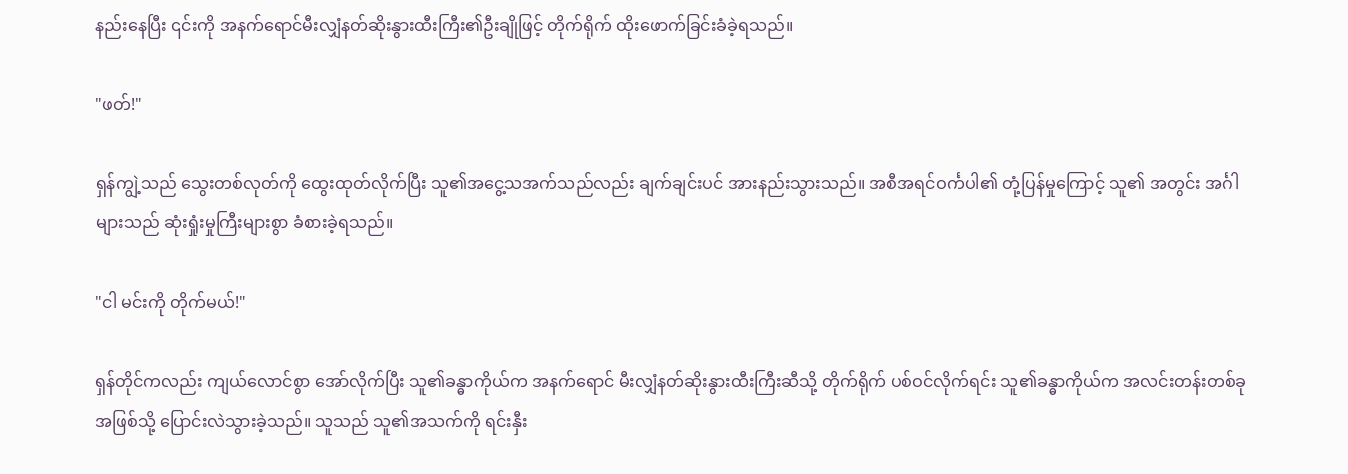နည်းနေပြီး ၎င်းကို အနက်ရောင်မီးလျှံနတ်ဆိုးနွားထီးကြီး၏ဦးချိုဖြင့် တိုက်ရိုက် ထိုးဖောက်ခြင်းခံခဲ့ရသည်။

"ဖတ်!"

ရှန်ကျွဲ့သည် သွေးတစ်လုတ်ကို ထွေးထုတ်လိုက်ပြီး သူ၏အငွေ့သအက်သည်လည်း ချက်ချင်းပင် အားနည်းသွားသည်။ အစီအရင်ဝင်္ကပါ၏ တုံ့ပြန်မှုကြောင့် သူ၏ အတွင်း အင်္ဂါများသည် ဆုံးရှုံးမှုကြီးများစွာ ခံစားခဲ့ရသည်။

"ငါ မင်းကို တိုက်မယ်!"

ရှန်တိုင်ကလည်း ကျယ်လောင်စွာ အော်လိုက်ပြီး သူ၏ခန္ဓာကိုယ်က အနက်ရောင် မီးလျှံနတ်ဆိုးနွားထီးကြီးဆီသို့ တိုက်ရိုက် ပစ်ဝင်လိုက်ရင်း သူ၏ခန္ဓာကိုယ်က အလင်းတန်းတစ်ခုအဖြစ်သို့ ပြောင်းလဲသွားခဲ့သည်။ သူသည် သူ၏အသက်ကို ရင်းနှီး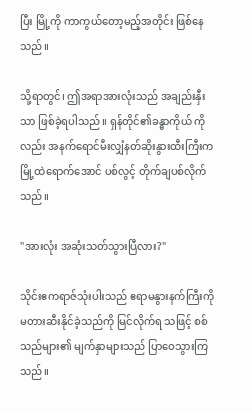ပြီး မြို့ကို ကာကွယ်တော့မည့်အတိုင်း ဖြစ်နေသည်။

သို့ရာတွင်၊ ဤအရာအားလုံးသည် အချည်းနှီးသာ ဖြစ်ခဲ့ရပါသည်။ ရှန်တိုင်၏ခန္ဓာကိုယ် ကိုလည်း အနက်ရောင်မီးလျှံနတ်ဆိုးနွားထီးကြီးက မြို့ထဲရောက်အောင် ပစ်လွင့် တိုက်ချပစ်လိုက်သည်။

"အားလုံး အဆုံးသတ်သွားပြီလား?"

သိုင်းဧကရာဇ်သုံးပါးသည် ဧရာမနွားနက်ကြီးကို မတားဆီးနိုင်ခဲ့သည်ကို မြင်လိုက်ရ သဖြင့် စစ်သည်များ၏ မျက်နှာများသည် ပြာဝေသွားကြသည်။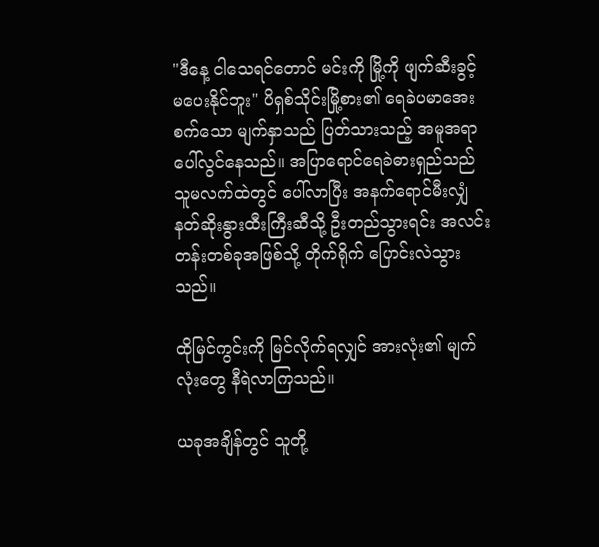"ဒီနေ့ ငါသေရင်တောင် မင်းကို မြို့ကို ဖျက်ဆီးခွင့် မပေးနိုင်ဘူး" ပိရှစ်သိုင်းမြို့စား၏ ရေခဲပမာအေးစက်သော မျက်နှာသည် ပြတ်သားသည့် အမူအရာ ပေါ်လွင်နေသည်။ အပြာရောင်ရေခဲဓားရှည်သည် သူမလက်ထဲတွင် ပေါ်လာပြီး အနက်ရောင်မီးလျှံ နတ်ဆိုးနွားထီးကြီးဆီသို့ ဦးတည်သွားရင်း အလင်းတန်းတစ်ခုအဖြစ်သို့ တိုက်ရိုက် ပြောင်းလဲသွားသည်။

ထိုမြင်ကွင်းကို မြင်လိုက်ရလျှင် အားလုံး၏ မျက်လုံးတွေ နီရဲလာကြသည်။

ယခုအချိန်တွင် သူတို့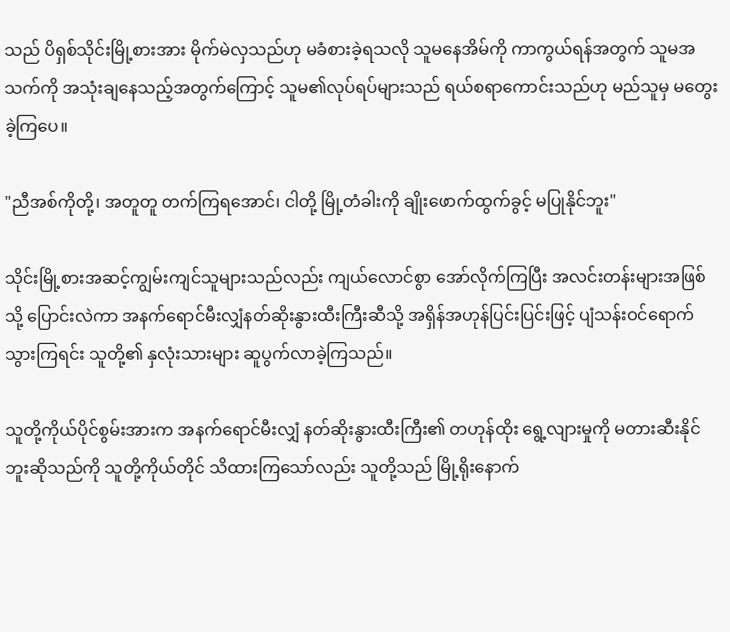သည် ပိရှစ်သိုင်းမြို့စားအား မိုက်မဲလှသည်ဟု မခံစားခဲ့ရသလို သူမနေအိမ်ကို ကာကွယ်ရန်အတွက် သူမအသက်ကို အသုံးချနေသည့်အတွက်ကြောင့် သူမ၏လုပ်ရပ်များသည် ရယ်စရာကောင်းသည်ဟု မည်သူမှ မတွေးခဲ့ကြပေ။

"ညီအစ်ကိုတို့၊ အတူတူ တက်ကြရအောင်၊ ငါတို့ မြို့တံခါးကို ချိုးဖောက်ထွက်ခွင့် မပြုနိုင်ဘူး"

သိုင်းမြို့စားအဆင့်ကျွမ်းကျင်သူများသည်လည်း ကျယ်လောင်စွာ အော်လိုက်ကြပြီး အလင်းတန်းများအဖြစ်သို့ ပြောင်းလဲကာ အနက်ရောင်မီးလျှံနတ်ဆိုးနွားထီးကြီးဆီသို့ အရှိန်အဟုန်ပြင်းပြင်းဖြင့် ပျံသန်းဝင်ရောက်သွားကြရင်း သူတို့၏ နှလုံးသားများ ဆူပွက်လာခဲ့ကြသည်။

သူတို့ကိုယ်ပိုင်စွမ်းအားက အနက်ရောင်မီးလျှံ နတ်ဆိုးနွားထီးကြီး၏ တဟုန်ထိုး ရွေ့လျားမှုကို မတားဆီးနိုင်ဘူးဆိုသည်ကို သူတို့ကိုယ်တိုင် သိထားကြသော်လည်း သူတို့သည် မြို့ရိုးနောက်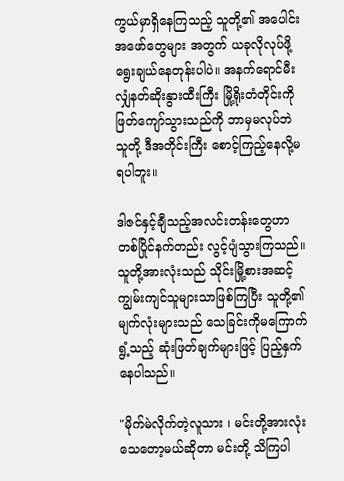ကွယ်မှာရှိနေကြသည့် သူတို့၏ အပေါင်းအဖော်တွေများ အတွက် ယခုလိုလုပ်ဖို့ ရွေးချယ်နေတုန်းပါပဲ။ အနက်ရောင်မီးလျှံနတ်ဆိုးနွားထီးကြီး မြို့ရိုးတံတိုင်းကို ဖြတ်ကျော်သွားသည်ကို ဘာမှမလုပ်ဘဲ သူတို့ ဒီအတိုင်းကြီး စောင့်ကြည့်နေလို့မရပါဘူး။

ဒါဇင်နှင့်ချီသည့်အလင်းတန်းတွေဟာ တစ်ပြိုင်နက်တည်း လွင့်ပျံသွားကြသည်။ သူတို့အားလုံးသည် သိုင်းမြို့စားအဆင့်ကျွမ်းကျင်သူများသာဖြစ်ကြပြီး သူတို့၏ မျက်လုံးများသည် သေခြင်းကိုမကြောက်ရွံ့သည့် ဆုံးဖြတ်ချက်များဖြင့် ပြည့်နှက် နေပါသည်။

"မိုက်မဲလိုက်တဲ့လူသား ၊ မင်းတို့အားလုံး သေတော့မယ်ဆိုတာ မင်းတို့ သိကြပါ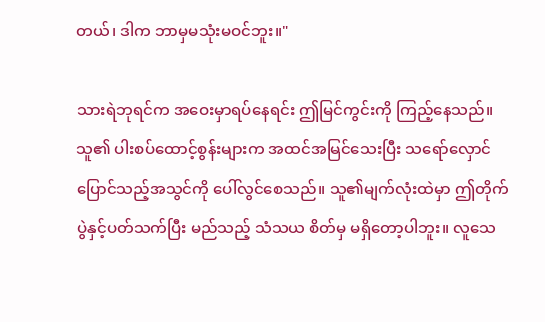တယ်၊ ဒါက ဘာမှမသုံးမဝင်ဘူး။"

သားရဲဘုရင်က အဝေးမှာရပ်နေရင်း ဤမြင်ကွင်းကို ကြည့်နေသည်။ သူ၏ ပါးစပ်ထောင့်စွန်းများက အထင်အမြင်သေးပြီး သရော်လှောင်ပြောင်သည့်အသွင်ကို ပေါ်လွင်စေသည်။ သူ၏မျက်လုံးထဲမှာ ဤတိုက်ပွဲနှင့်ပတ်သက်ပြီး မည်သည့် သံသယ စိတ်မှ မရှိတော့ပါဘူး။ လူသေ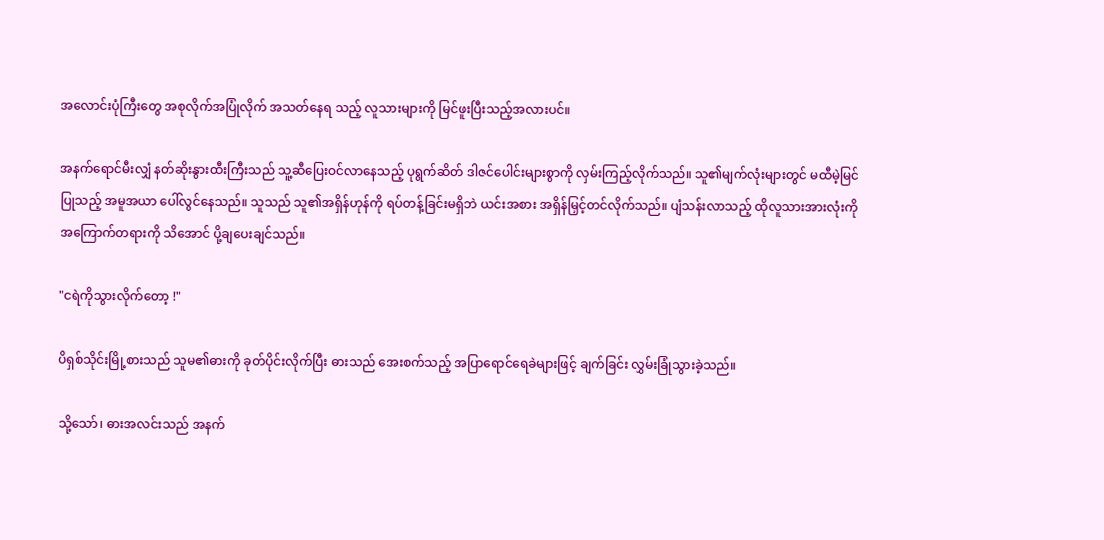အလောင်းပုံကြီးတွေ အစုလိုက်အပြုံလိုက် အသတ်နေရ သည့် လူသားများကို မြင်ဖူးပြီးသည့်အလားပင်။

အနက်ရောင်မီးလျှံ နတ်ဆိုးနွားထီးကြီးသည် သူ့ဆီပြေးဝင်လာနေသည့် ပုရွက်ဆိတ် ဒါဇင်ပေါင်းများစွာကို လှမ်းကြည့်လိုက်သည်။ သူ၏မျက်လုံးများတွင် မထီမဲ့မြင်ပြုသည့် အမူအယာ ပေါ်လွင်နေသည်။ သူသည် သူ၏အရှိန်ဟုန်ကို ရပ်တန့်ခြင်းမရှိဘဲ ယင်းအစား အရှိန်မြှင့်တင်လိုက်သည်။ ပျံသန်းလာသည့် ထိုလူသားအားလုံးကို အကြောက်တရားကို သိအောင် ပို့ချပေးချင်သည်။

"ငရဲကိုသွားလိုက်တော့ !"

ပိရှစ်သိုင်းမြို့စားသည် သူမ၏ဓားကို ခုတ်ပိုင်းလိုက်ပြီး ဓားသည် အေးစက်သည့် အပြာရောင်ရေခဲများဖြင့် ချက်ခြင်း လွှမ်းခြုံသွားခဲ့သည်။

သို့သော်၊ ဓားအလင်းသည် အနက်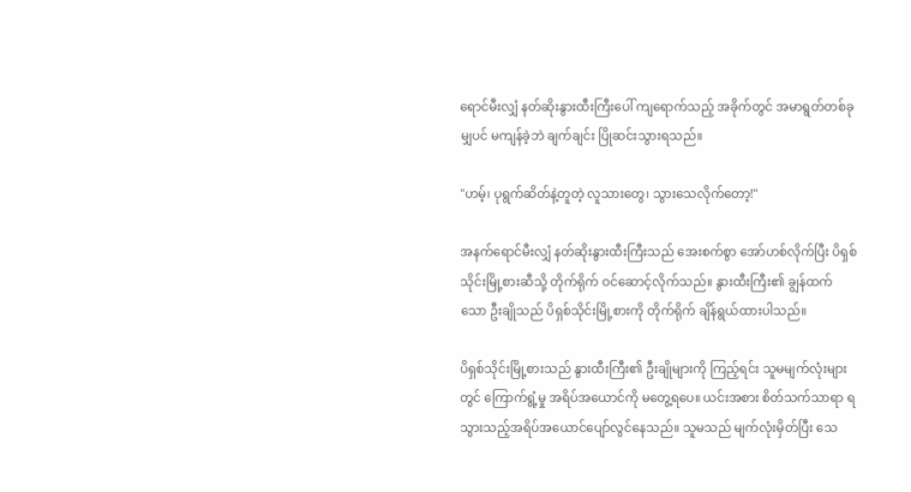ရောင်မီးလျှံ နတ်ဆိုးနွားထီးကြီးပေါ် ကျရောက်သည့် အခိုက်တွင် အမာရွတ်တစ်ခုမျှပင် မကျန်ခဲ့ဘဲ ချက်ချင်း ပြိုဆင်းသွားရသည်။

"ဟမ့်၊ ပုရွက်ဆိတ်နဲ့တူတဲ့ လူသားတွေ၊ သွားသေလိုက်တော့!"

အနက်ရောင်မီးလျှံ နတ်ဆိုးနွားထီးကြီးသည် အေးစက်စွာ အော်ဟစ်လိုက်ပြီး ပိရှစ်သိုင်းမြို့စားဆီသို့ တိုက်ရိုက် ဝင်ဆောင့်လိုက်သည်။ နွားထီးကြီး၏ ချွန်ထက်သော ဦးချိုသည် ပိရှစ်သိုင်းမြို့စားကို တိုက်ရိုက် ချိန်ရွယ်ထားပါသည်။

ပိရှစ်သိုင်းမြို့စားသည် နွားထီးကြီး၏ ဦးချိုများကို ကြည့်ရင်း သူမမျက်လုံးများတွင် ကြောက်ရွံ့မှု အရိပ်အယောင်ကို မတွေ့ရပေ။ ယင်းအစား စိတ်သက်သာရာ ရသွားသည့်အရိပ်အယောင်ပျော်လွင်နေသည်။ သူမသည် မျက်လုံးမှိတ်ပြီး သေ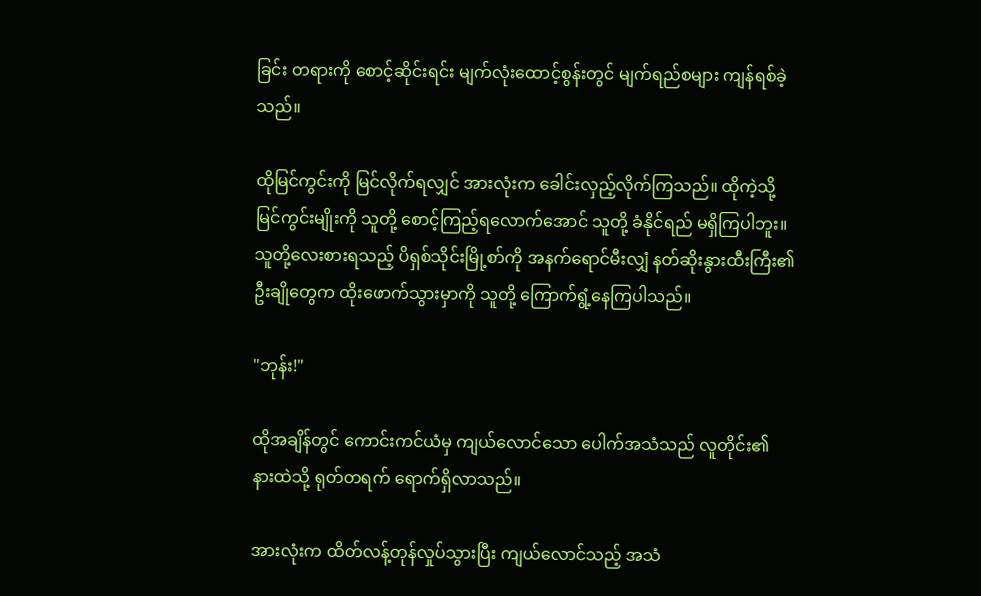ခြင်း တရားကို စောင့်ဆိုင်းရင်း မျက်လုံးထောင့်စွန်းတွင် မျက်ရည်စများ ကျန်ရစ်ခဲ့သည်။

ထိုမြင်ကွင်းကို မြင်လိုက်ရလျှင် အားလုံးက ခေါင်းလှည့်လိုက်ကြသည်။ ထိုကဲ့သို့ မြင်ကွင်းမျိုးကို သူတို့ စောင့်ကြည့်ရလောက်အောင် သူတို့ ခံနိုင်ရည် မရှိကြပါဘူး။ သူတို့လေးစားရသည့် ပိရှစ်သိုင်းမြို့စာ်ကို အနက်ရောင်မီးလျှံ နတ်ဆိုးနွားထီးကြီး၏ ဦးချိုတွေက ထိုးဖောက်သွားမှာကို သူတို့ ကြောက်ရွံ့နေကြပါသည်။

"ဘုန်း!"

ထိုအချိန်တွင် ကောင်းကင်ယံမှ ကျယ်လောင်သော ပေါက်အသံသည် လူတိုင်း၏ နားထဲသို့ ရုတ်တရက် ရောက်ရှိလာသည်။

အားလုံးက ထိတ်လန့်တုန်လှုပ်သွားပြီး ကျယ်လောင်သည့် အသံ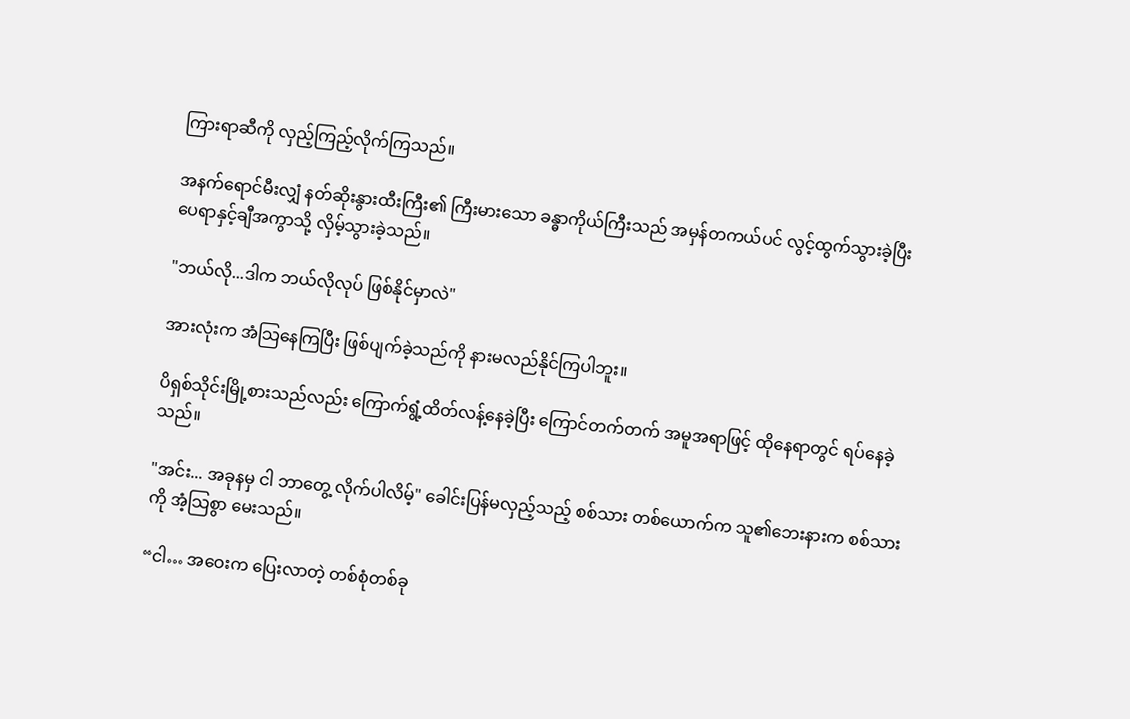ကြားရာဆီကို လှည့်ကြည့်လိုက်ကြသည်။

အနက်ရောင်မီးလျှံ နတ်ဆိုးနွားထီးကြီး၏ ကြီးမားသော ခန္ဓာကိုယ်ကြီးသည် အမှန်တကယ်ပင် လွင့်ထွက်သွားခဲ့ပြီး ပေရာနှင့်ချီအကွာသို့ လှိမ့်သွားခဲ့သည်။

"ဘယ်လို...ဒါက ဘယ်လိုလုပ် ဖြစ်နိုင်မှာလဲ"

အားလုံးက အံသြနေကြပြီး ဖြစ်ပျက်ခဲ့သည်ကို နားမလည်နိုင်ကြပါဘူး။

ပိရှစ်သိုင်းမြို့စားသည်လည်း ကြောက်ရွံ့ထိတ်လန့်နေခဲ့ပြီး ကြောင်တက်တက် အမူအရာဖြင့် ထိုနေရာတွင် ရပ်နေခဲ့သည်။

"အင်း... အခုနမှ ငါ ဘာတွေ့ လိုက်ပါလိမ့်" ခေါင်းပြန်မလှည့်သည့် စစ်သား တစ်ယောက်က သူ၏ဘေးနားက စစ်သားကို အံ့သြစွာ မေးသည်။

“ငါ… အဝေးက ပြေးလာတဲ့ တစ်စုံတစ်ခု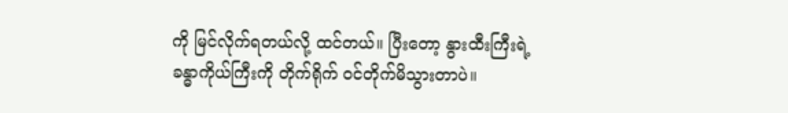ကို မြင်လိုက်ရတယ်လို့ ထင်တယ်။ ပြီးတော့ နွားထီးကြီးရဲ့ ခန္ဓာကိုယ်ကြီးကို တိုက်ရိုက် ဝင်တိုက်မိသွားတာပဲ။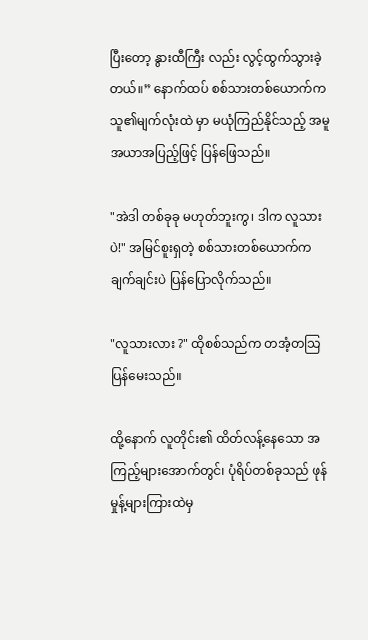ပြီးတော့ နွားထီကြီး လည်း လွင့်ထွက်သွားခဲ့တယ်။” နောက်ထပ် စစ်သားတစ်ယောက်က သူ၏မျက်လုံးထဲ မှာ မယုံကြည်နိုင်သည့် အမူအယာအပြည့်ဖြင့် ပြန်ဖြေသည်။

"အဲဒါ တစ်ခုခု မဟုတ်ဘူးကွ၊ ဒါက လူသားပဲ!" အမြင်စူးရှတဲ့ စစ်သားတစ်ယောက်က ချက်ချင်းပဲ ပြန်ပြောလိုက်သည်။

"လူသားလား ?" ထိုစစ်သည်က တအံ့တသြ ပြန်မေးသည်။

ထို့နောက် လူတိုင်း၏ ထိတ်လန့်နေသော အကြည့်များအောက်တွင်၊ ပုံရိပ်တစ်ခုသည် ဖုန်မှုန့်များကြားထဲမှ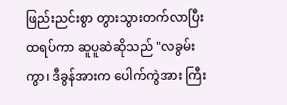ဖြည်းညင်းစွာ တွားသွားတက်လာပြီး ထရပ်ကာ ဆူပူဆဲဆိုသည် "လခွမ်းကွာ၊ ဒီခွန်အားက ပေါက်ကွဲအား ကြီး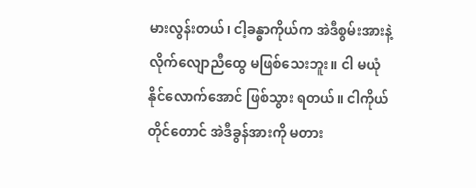မားလွန်းတယ်၊ ငါ့ခန္ဓာကိုယ်က အဲဒီစွမ်းအားနဲ့ လိုက်လျောညီထွေ မဖြစ်သေးဘူး။ ငါ မယုံနိုင်လောက်အောင် ဖြစ်သွား ရတယ်။ ငါကိုယ်တိုင်တောင် အဲဒီခွန်အားကို မတား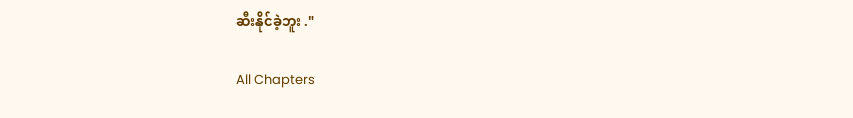ဆီးနိုင်ခဲ့ဘူး ."

All Chapters